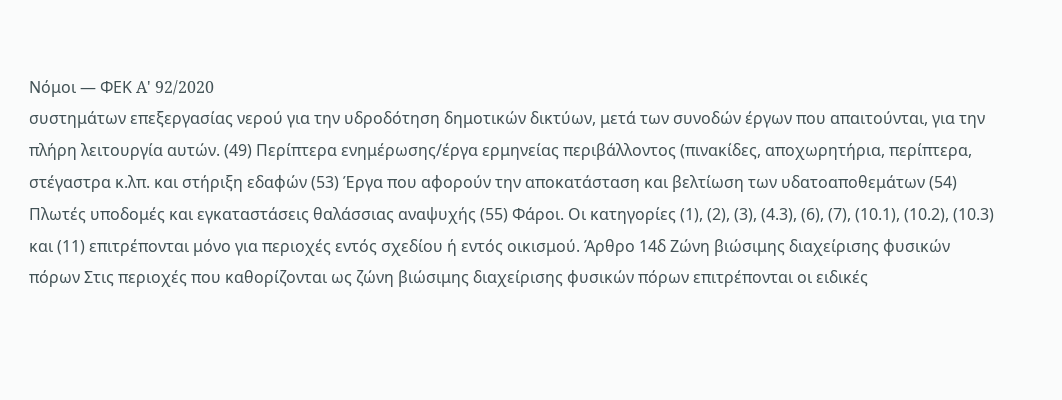Νόμοι — ΦΕΚ A' 92/2020
συστημάτων επεξεργασίας νερού για την υδροδότηση δημοτικών δικτύων, μετά των συνοδών έργων που απαιτούνται, για την πλήρη λειτουργία αυτών. (49) Περίπτερα ενημέρωσης/έργα ερμηνείας περιβάλλοντος (πινακίδες, αποχωρητήρια, περίπτερα, στέγαστρα κ.λπ. και στήριξη εδαφών (53) Έργα που αφορούν την αποκατάσταση και βελτίωση των υδατοαποθεμάτων (54) Πλωτές υποδομές και εγκαταστάσεις θαλάσσιας αναψυχής (55) Φάροι. Οι κατηγορίες (1), (2), (3), (4.3), (6), (7), (10.1), (10.2), (10.3) και (11) επιτρέπονται μόνο για περιοχές εντός σχεδίου ή εντός οικισμού. Άρθρο 14δ Ζώνη βιώσιμης διαχείρισης φυσικών πόρων Στις περιοχές που καθορίζονται ως ζώνη βιώσιμης διαχείρισης φυσικών πόρων επιτρέπονται οι ειδικές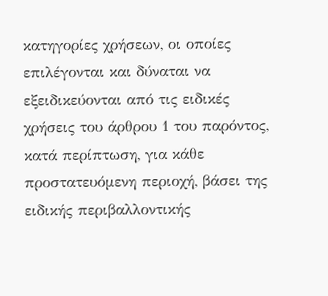κατηγορίες χρήσεων, οι οποίες επιλέγονται και δύναται να εξειδικεύονται από τις ειδικές χρήσεις του άρθρου 1 του παρόντος, κατά περίπτωση, για κάθε προστατευόμενη περιοχή, βάσει της ειδικής περιβαλλοντικής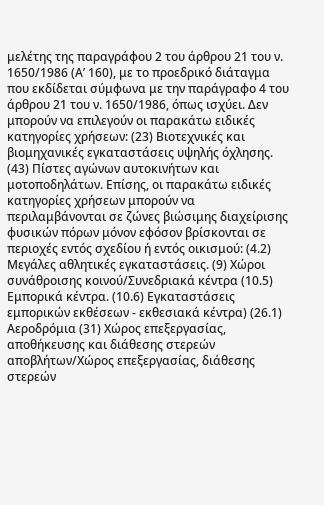μελέτης της παραγράφου 2 του άρθρου 21 του ν. 1650/1986 (Α’ 160), με το προεδρικό διάταγμα που εκδίδεται σύμφωνα με την παράγραφο 4 του άρθρου 21 του ν. 1650/1986, όπως ισχύει. Δεν μπορούν να επιλεγούν οι παρακάτω ειδικές κατηγορίες χρήσεων: (23) Βιοτεχνικές και βιομηχανικές εγκαταστάσεις υψηλής όχλησης. (43) Πίστες αγώνων αυτοκινήτων και μοτοποδηλάτων. Επίσης, οι παρακάτω ειδικές κατηγορίες χρήσεων μπορούν να περιλαμβάνονται σε ζώνες βιώσιμης διαχείρισης φυσικών πόρων μόνον εφόσον βρίσκονται σε περιοχές εντός σχεδίου ή εντός οικισμού: (4.2) Μεγάλες αθλητικές εγκαταστάσεις. (9) Χώροι συνάθροισης κοινού/Συνεδριακά κέντρα (10.5) Εμπορικά κέντρα. (10.6) Εγκαταστάσεις εμπορικών εκθέσεων - εκθεσιακά κέντρα) (26.1) Αεροδρόμια (31) Χώρος επεξεργασίας, αποθήκευσης και διάθεσης στερεών αποβλήτων/Χώρος επεξεργασίας, διάθεσης στερεών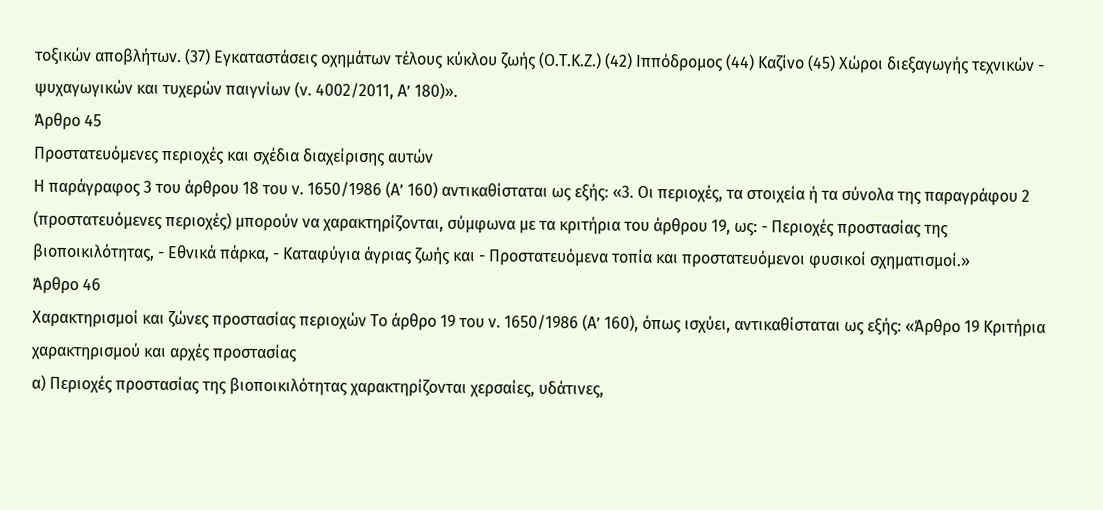τοξικών αποβλήτων. (37) Εγκαταστάσεις οχημάτων τέλους κύκλου ζωής (Ο.Τ.Κ.Ζ.) (42) Ιππόδρομος (44) Καζίνο (45) Χώροι διεξαγωγής τεχνικών - ψυχαγωγικών και τυχερών παιγνίων (ν. 4002/2011, Α’ 180)».
Άρθρο 45
Προστατευόμενες περιοχές και σχέδια διαχείρισης αυτών
Η παράγραφος 3 του άρθρου 18 του ν. 1650/1986 (Α’ 160) αντικαθίσταται ως εξής: «3. Οι περιοχές, τα στοιχεία ή τα σύνολα της παραγράφου 2 (προστατευόμενες περιοχές) μπορούν να χαρακτηρίζονται, σύμφωνα με τα κριτήρια του άρθρου 19, ως: - Περιοχές προστασίας της βιοποικιλότητας, - Εθνικά πάρκα, - Καταφύγια άγριας ζωής και - Προστατευόμενα τοπία και προστατευόμενοι φυσικοί σχηματισμοί.»
Άρθρο 46
Χαρακτηρισμοί και ζώνες προστασίας περιοχών Το άρθρο 19 του ν. 1650/1986 (Α’ 160), όπως ισχύει, αντικαθίσταται ως εξής: «Άρθρο 19 Κριτήρια χαρακτηρισμού και αρχές προστασίας
α) Περιοχές προστασίας της βιοποικιλότητας χαρακτηρίζονται χερσαίες, υδάτινες,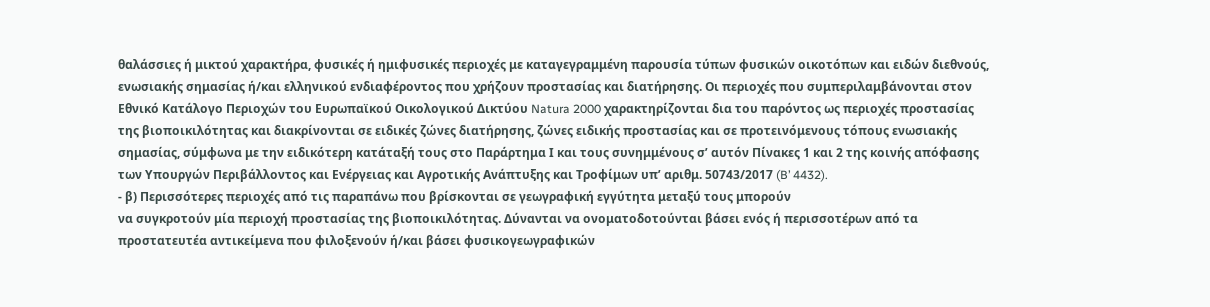θαλάσσιες ή μικτού χαρακτήρα, φυσικές ή ημιφυσικές περιοχές με καταγεγραμμένη παρουσία τύπων φυσικών οικοτόπων και ειδών διεθνούς, ενωσιακής σημασίας ή/και ελληνικού ενδιαφέροντος που χρήζουν προστασίας και διατήρησης. Οι περιοχές που συμπεριλαμβάνονται στον Εθνικό Κατάλογο Περιοχών του Ευρωπαϊκού Οικολογικού Δικτύου Natura 2000 χαρακτηρίζονται δια του παρόντος ως περιοχές προστασίας της βιοποικιλότητας και διακρίνονται σε ειδικές ζώνες διατήρησης, ζώνες ειδικής προστασίας και σε προτεινόμενους τόπους ενωσιακής σημασίας, σύμφωνα με την ειδικότερη κατάταξή τους στο Παράρτημα Ι και τους συνημμένους σ’ αυτόν Πίνακες 1 και 2 της κοινής απόφασης των Υπουργών Περιβάλλοντος και Ενέργειας και Αγροτικής Ανάπτυξης και Τροφίμων υπ’ αριθμ. 50743/2017 (B’ 4432).
- β) Περισσότερες περιοχές από τις παραπάνω που βρίσκονται σε γεωγραφική εγγύτητα μεταξύ τους μπορούν
να συγκροτούν μία περιοχή προστασίας της βιοποικιλότητας. Δύνανται να ονοματοδοτούνται βάσει ενός ή περισσοτέρων από τα προστατευτέα αντικείμενα που φιλοξενούν ή/και βάσει φυσικογεωγραφικών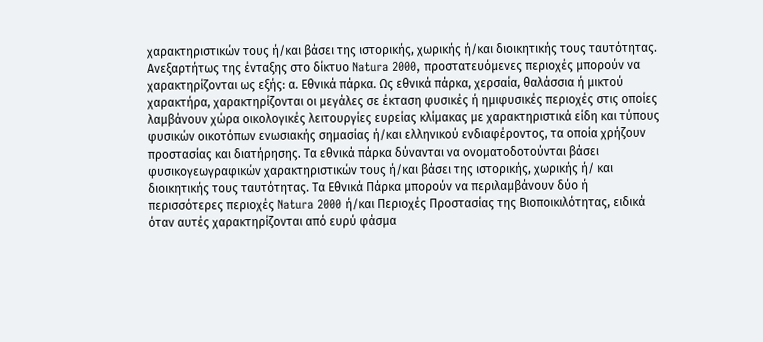χαρακτηριστικών τους ή/και βάσει της ιστορικής, χωρικής ή/και διοικητικής τους ταυτότητας.
Ανεξαρτήτως της ένταξης στο δίκτυο Natura 2000, προστατευόμενες περιοχές μπορούν να χαρακτηρίζονται ως εξής: α. Εθνικά πάρκα. Ως εθνικά πάρκα, χερσαία, θαλάσσια ή μικτού χαρακτήρα, χαρακτηρίζονται οι μεγάλες σε έκταση φυσικές ή ημιφυσικές περιοχές στις οποίες λαμβάνουν χώρα οικολογικές λειτουργίες ευρείας κλίμακας με χαρακτηριστικά είδη και τύπους φυσικών οικοτόπων ενωσιακής σημασίας ή/και ελληνικού ενδιαφέροντος, τα οποία χρήζουν προστασίας και διατήρησης. Τα εθνικά πάρκα δύνανται να ονοματοδοτούνται βάσει φυσικογεωγραφικών χαρακτηριστικών τους ή/και βάσει της ιστορικής, χωρικής ή/ και διοικητικής τους ταυτότητας. Τα Εθνικά Πάρκα μπορούν να περιλαμβάνουν δύο ή περισσότερες περιοχές Natura 2000 ή/και Περιοχές Προστασίας της Βιοποικιλότητας, ειδικά όταν αυτές χαρακτηρίζονται από ευρύ φάσμα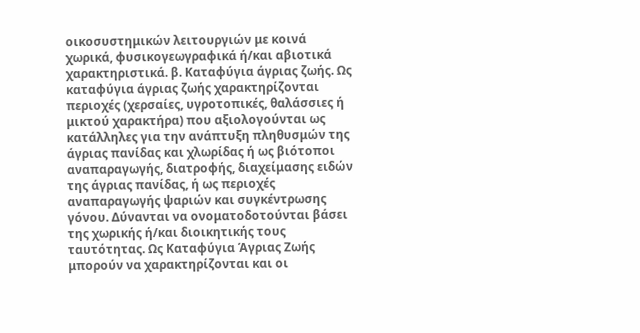οικοσυστημικών λειτουργιών με κοινά χωρικά, φυσικογεωγραφικά ή/και αβιοτικά χαρακτηριστικά. β. Καταφύγια άγριας ζωής. Ως καταφύγια άγριας ζωής χαρακτηρίζονται περιοχές (χερσαίες, υγροτοπικές, θαλάσσιες ή μικτού χαρακτήρα) που αξιολογούνται ως κατάλληλες για την ανάπτυξη πληθυσμών της άγριας πανίδας και χλωρίδας ή ως βιότοποι αναπαραγωγής, διατροφής, διαχείμασης ειδών της άγριας πανίδας, ή ως περιοχές αναπαραγωγής ψαριών και συγκέντρωσης γόνου. Δύνανται να ονοματοδοτούνται βάσει της χωρικής ή/και διοικητικής τους ταυτότητας. Ως Καταφύγια Άγριας Ζωής μπορούν να χαρακτηρίζονται και οι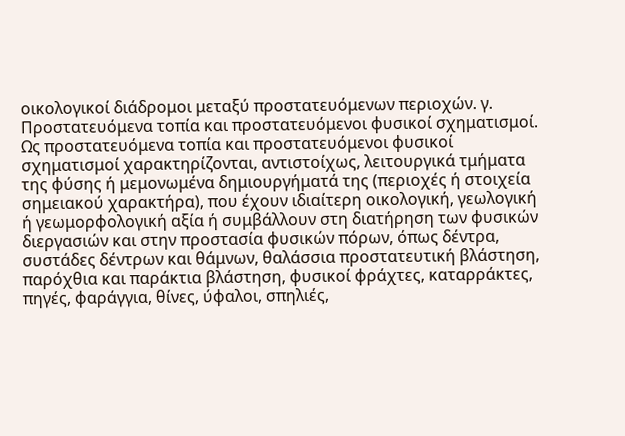οικολογικοί διάδρομοι μεταξύ προστατευόμενων περιοχών. γ. Προστατευόμενα τοπία και προστατευόμενοι φυσικοί σχηματισμοί. Ως προστατευόμενα τοπία και προστατευόμενοι φυσικοί σχηματισμοί χαρακτηρίζονται, αντιστοίχως, λειτουργικά τμήματα της φύσης ή μεμονωμένα δημιουργήματά της (περιοχές ή στοιχεία σημειακού χαρακτήρα), που έχουν ιδιαίτερη οικολογική, γεωλογική ή γεωμορφολογική αξία ή συμβάλλουν στη διατήρηση των φυσικών διεργασιών και στην προστασία φυσικών πόρων, όπως δέντρα, συστάδες δέντρων και θάμνων, θαλάσσια προστατευτική βλάστηση, παρόχθια και παράκτια βλάστηση, φυσικοί φράχτες, καταρράκτες, πηγές, φαράγγια, θίνες, ύφαλοι, σπηλιές,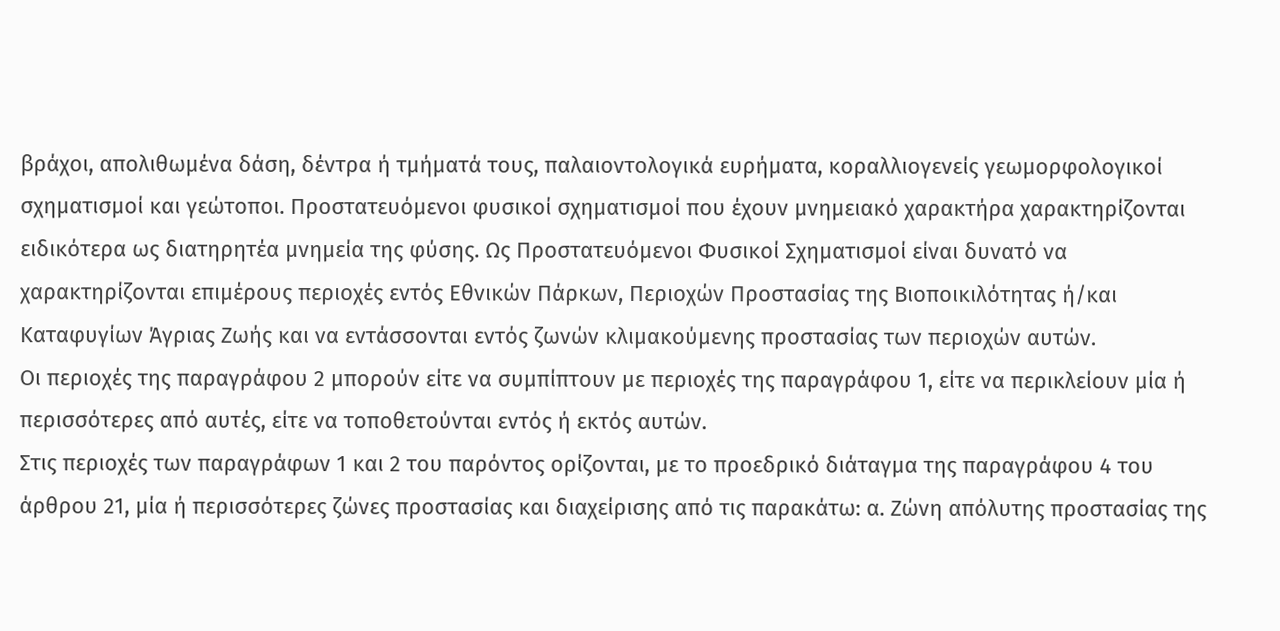βράχοι, απολιθωμένα δάση, δέντρα ή τμήματά τους, παλαιοντολογικά ευρήματα, κοραλλιογενείς γεωμορφολογικοί σχηματισμοί και γεώτοποι. Προστατευόμενοι φυσικοί σχηματισμοί που έχουν μνημειακό χαρακτήρα χαρακτηρίζονται ειδικότερα ως διατηρητέα μνημεία της φύσης. Ως Προστατευόμενοι Φυσικοί Σχηματισμοί είναι δυνατό να χαρακτηρίζονται επιμέρους περιοχές εντός Εθνικών Πάρκων, Περιοχών Προστασίας της Βιοποικιλότητας ή/και Καταφυγίων Άγριας Ζωής και να εντάσσονται εντός ζωνών κλιμακούμενης προστασίας των περιοχών αυτών.
Οι περιοχές της παραγράφου 2 μπορούν είτε να συμπίπτουν με περιοχές της παραγράφου 1, είτε να περικλείουν μία ή περισσότερες από αυτές, είτε να τοποθετούνται εντός ή εκτός αυτών.
Στις περιοχές των παραγράφων 1 και 2 του παρόντος ορίζονται, με το προεδρικό διάταγμα της παραγράφου 4 του άρθρου 21, μία ή περισσότερες ζώνες προστασίας και διαχείρισης από τις παρακάτω: α. Ζώνη απόλυτης προστασίας της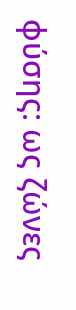φύσης: ως ζώνες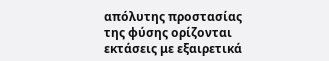απόλυτης προστασίας της φύσης ορίζονται εκτάσεις με εξαιρετικά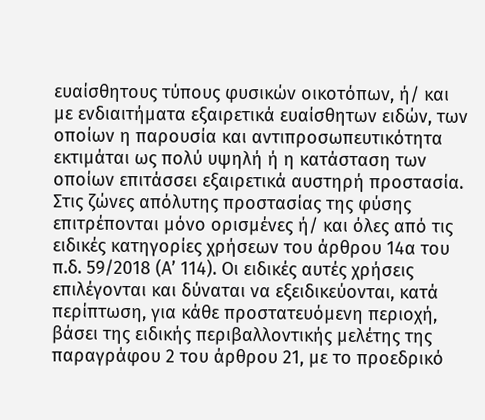ευαίσθητους τύπους φυσικών οικοτόπων, ή/ και με ενδιαιτήματα εξαιρετικά ευαίσθητων ειδών, των οποίων η παρουσία και αντιπροσωπευτικότητα εκτιμάται ως πολύ υψηλή ή η κατάσταση των οποίων επιτάσσει εξαιρετικά αυστηρή προστασία. Στις ζώνες απόλυτης προστασίας της φύσης επιτρέπονται μόνο ορισμένες ή/ και όλες από τις ειδικές κατηγορίες χρήσεων του άρθρου 14α του π.δ. 59/2018 (Α’ 114). Οι ειδικές αυτές χρήσεις επιλέγονται και δύναται να εξειδικεύονται, κατά περίπτωση, για κάθε προστατευόμενη περιοχή, βάσει της ειδικής περιβαλλοντικής μελέτης της παραγράφου 2 του άρθρου 21, με το προεδρικό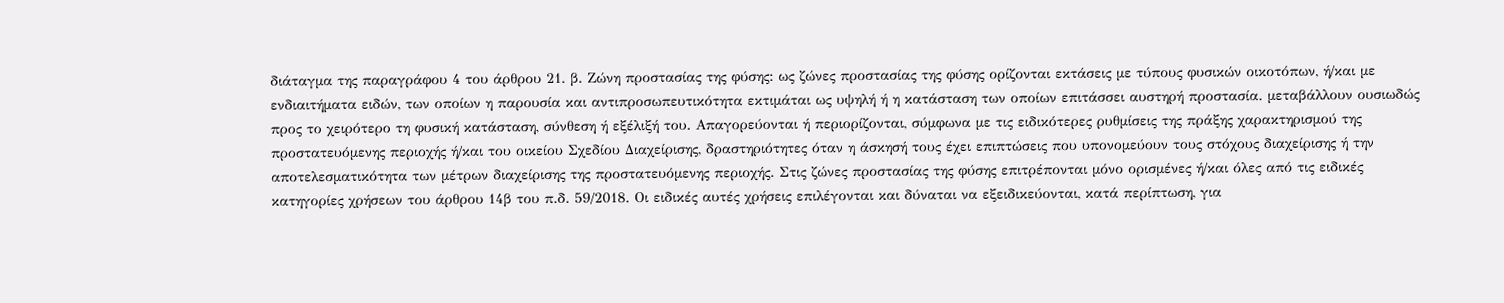διάταγμα της παραγράφου 4 του άρθρου 21. β. Ζώνη προστασίας της φύσης: ως ζώνες προστασίας της φύσης ορίζονται εκτάσεις με τύπους φυσικών οικοτόπων, ή/και με ενδιαιτήματα ειδών, των οποίων η παρουσία και αντιπροσωπευτικότητα εκτιμάται ως υψηλή ή η κατάσταση των οποίων επιτάσσει αυστηρή προστασία. μεταβάλλουν ουσιωδώς προς το χειρότερο τη φυσική κατάσταση, σύνθεση ή εξέλιξή του. Απαγορεύονται ή περιορίζονται, σύμφωνα με τις ειδικότερες ρυθμίσεις της πράξης χαρακτηρισμού της προστατευόμενης περιοχής ή/και του οικείου Σχεδίου Διαχείρισης, δραστηριότητες όταν η άσκησή τους έχει επιπτώσεις που υπονομεύουν τους στόχους διαχείρισης ή την αποτελεσματικότητα των μέτρων διαχείρισης της προστατευόμενης περιοχής. Στις ζώνες προστασίας της φύσης επιτρέπονται μόνο ορισμένες ή/και όλες από τις ειδικές κατηγορίες χρήσεων του άρθρου 14β του π.δ. 59/2018. Οι ειδικές αυτές χρήσεις επιλέγονται και δύναται να εξειδικεύονται, κατά περίπτωση, για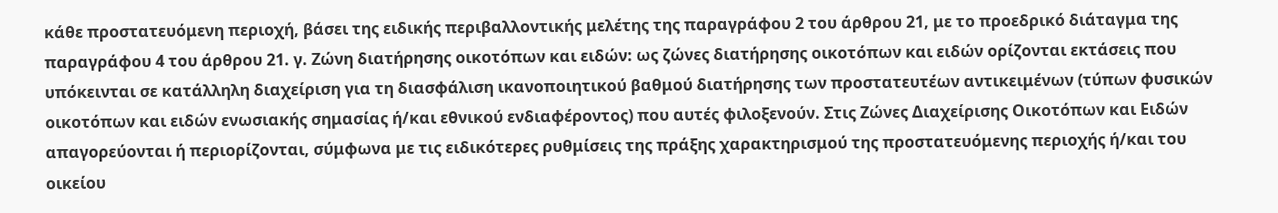κάθε προστατευόμενη περιοχή, βάσει της ειδικής περιβαλλοντικής μελέτης της παραγράφου 2 του άρθρου 21, με το προεδρικό διάταγμα της παραγράφου 4 του άρθρου 21. γ. Ζώνη διατήρησης οικοτόπων και ειδών: ως ζώνες διατήρησης οικοτόπων και ειδών ορίζονται εκτάσεις που υπόκεινται σε κατάλληλη διαχείριση για τη διασφάλιση ικανοποιητικού βαθμού διατήρησης των προστατευτέων αντικειμένων (τύπων φυσικών οικοτόπων και ειδών ενωσιακής σημασίας ή/και εθνικού ενδιαφέροντος) που αυτές φιλοξενούν. Στις Ζώνες Διαχείρισης Οικοτόπων και Ειδών απαγορεύονται ή περιορίζονται, σύμφωνα με τις ειδικότερες ρυθμίσεις της πράξης χαρακτηρισμού της προστατευόμενης περιοχής ή/και του οικείου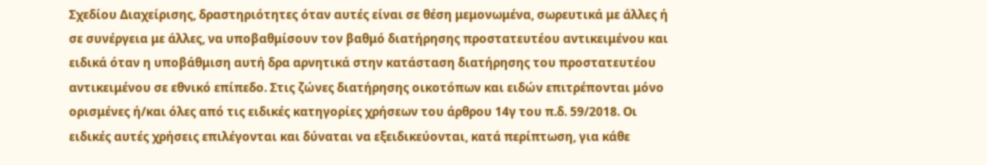Σχεδίου Διαχείρισης, δραστηριότητες όταν αυτές είναι σε θέση μεμονωμένα, σωρευτικά με άλλες ή σε συνέργεια με άλλες, να υποβαθμίσουν τον βαθμό διατήρησης προστατευτέου αντικειμένου και ειδικά όταν η υποβάθμιση αυτή δρα αρνητικά στην κατάσταση διατήρησης του προστατευτέου αντικειμένου σε εθνικό επίπεδο. Στις ζώνες διατήρησης οικοτόπων και ειδών επιτρέπονται μόνο ορισμένες ή/και όλες από τις ειδικές κατηγορίες χρήσεων του άρθρου 14γ του π.δ. 59/2018. Οι ειδικές αυτές χρήσεις επιλέγονται και δύναται να εξειδικεύονται, κατά περίπτωση, για κάθε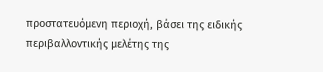προστατευόμενη περιοχή, βάσει της ειδικής περιβαλλοντικής μελέτης της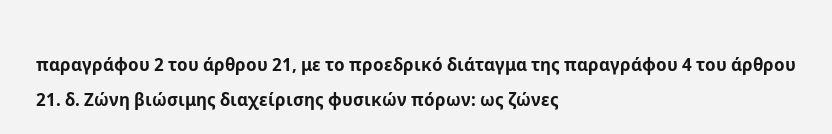παραγράφου 2 του άρθρου 21, με το προεδρικό διάταγμα της παραγράφου 4 του άρθρου 21. δ. Ζώνη βιώσιμης διαχείρισης φυσικών πόρων: ως ζώνες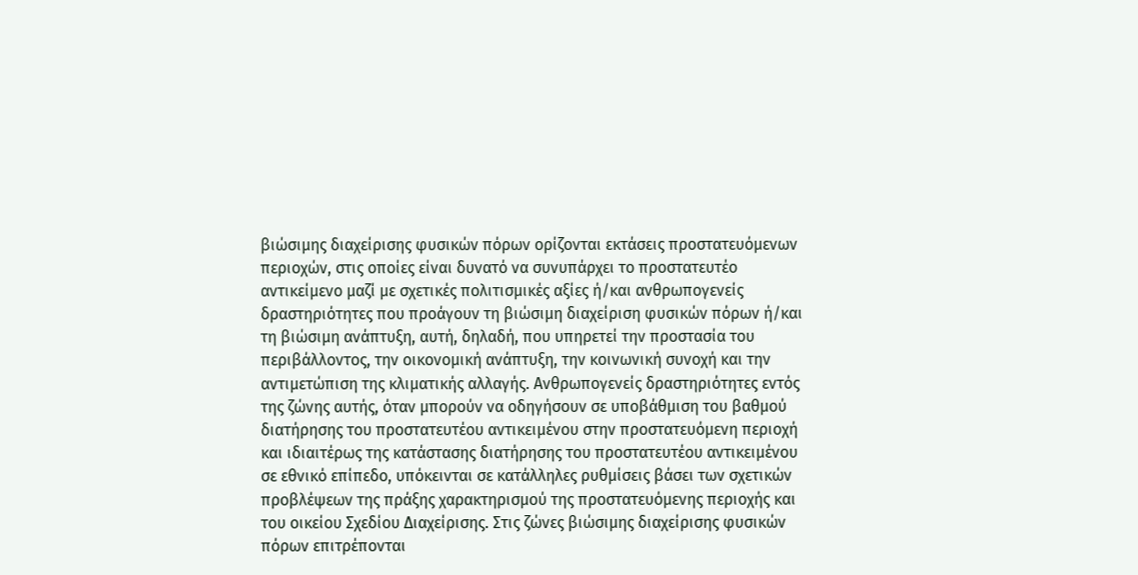βιώσιμης διαχείρισης φυσικών πόρων ορίζονται εκτάσεις προστατευόμενων περιοχών, στις οποίες είναι δυνατό να συνυπάρχει το προστατευτέο αντικείμενο μαζί με σχετικές πολιτισμικές αξίες ή/και ανθρωπογενείς δραστηριότητες που προάγουν τη βιώσιμη διαχείριση φυσικών πόρων ή/και τη βιώσιμη ανάπτυξη, αυτή, δηλαδή, που υπηρετεί την προστασία του περιβάλλοντος, την οικονομική ανάπτυξη, την κοινωνική συνοχή και την αντιμετώπιση της κλιματικής αλλαγής. Ανθρωπογενείς δραστηριότητες εντός της ζώνης αυτής, όταν μπορούν να οδηγήσουν σε υποβάθμιση του βαθμού διατήρησης του προστατευτέου αντικειμένου στην προστατευόμενη περιοχή και ιδιαιτέρως της κατάστασης διατήρησης του προστατευτέου αντικειμένου σε εθνικό επίπεδο, υπόκεινται σε κατάλληλες ρυθμίσεις βάσει των σχετικών προβλέψεων της πράξης χαρακτηρισμού της προστατευόμενης περιοχής και του οικείου Σχεδίου Διαχείρισης. Στις ζώνες βιώσιμης διαχείρισης φυσικών πόρων επιτρέπονται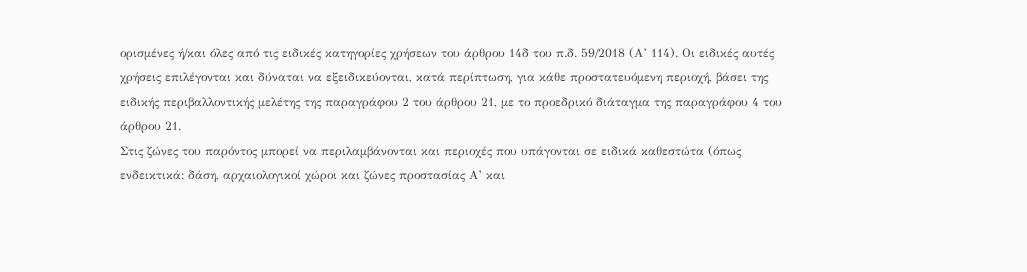ορισμένες ή/και όλες από τις ειδικές κατηγορίες χρήσεων του άρθρου 14δ του π.δ. 59/2018 (Α’ 114). Οι ειδικές αυτές χρήσεις επιλέγονται και δύναται να εξειδικεύονται, κατά περίπτωση, για κάθε προστατευόμενη περιοχή, βάσει της ειδικής περιβαλλοντικής μελέτης της παραγράφου 2 του άρθρου 21, με το προεδρικό διάταγμα της παραγράφου 4 του άρθρου 21.
Στις ζώνες του παρόντος μπορεί να περιλαμβάνονται και περιοχές που υπάγονται σε ειδικά καθεστώτα (όπως ενδεικτικά: δάση, αρχαιολογικοί χώροι και ζώνες προστασίας Α’ και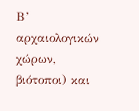Β’ αρχαιολογικών χώρων, βιότοποι) και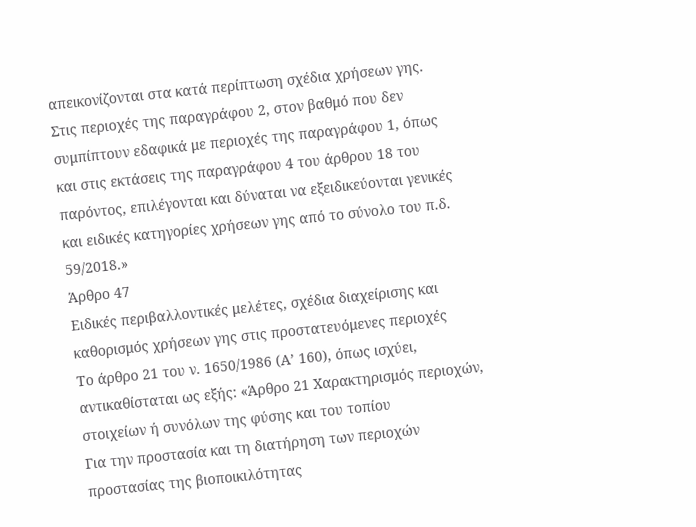απεικονίζονται στα κατά περίπτωση σχέδια χρήσεων γης.
Στις περιοχές της παραγράφου 2, στον βαθμό που δεν συμπίπτουν εδαφικά με περιοχές της παραγράφου 1, όπως και στις εκτάσεις της παραγράφου 4 του άρθρου 18 του παρόντος, επιλέγονται και δύναται να εξειδικεύονται γενικές και ειδικές κατηγορίες χρήσεων γης από το σύνολο του π.δ. 59/2018.»
Άρθρο 47
Ειδικές περιβαλλοντικές μελέτες, σχέδια διαχείρισης και καθορισμός χρήσεων γης στις προστατευόμενες περιοχές
Το άρθρο 21 του ν. 1650/1986 (Α’ 160), όπως ισχύει, αντικαθίσταται ως εξής: «Άρθρο 21 Χαρακτηρισμός περιοχών, στοιχείων ή συνόλων της φύσης και του τοπίου
Για την προστασία και τη διατήρηση των περιοχών προστασίας της βιοποικιλότητας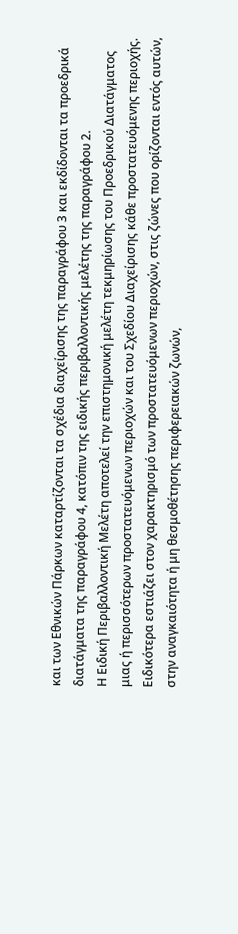και των Εθνικών Πάρκων καταρτίζονται τα σχέδια διαχείρισης της παραγράφου 3 και εκδίδονται τα προεδρικά διατάγματα της παραγράφου 4, κατόπιν της ειδικής περιβαλλοντικής μελέτης της παραγράφου 2.
Η Ειδική Περιβαλλοντική Μελέτη αποτελεί την επιστημονική μελέτη τεκμηρίωσης του Προεδρικού Διατάγματος μιας ή περισσότερων προστατευόμενων περιοχών και του Σχεδίου Διαχείρισης κάθε προστατευόμενης περιοχής. Ειδικότερα εστιάζει στον χαρακτηρισμό των προστατευόμενων περιοχών, στις ζώνες που ορίζονται εντός αυτών, στην αναγκαιότητα ή μη θεσμοθέτησης περιφερειακών ζωνών,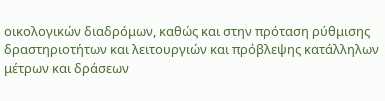οικολογικών διαδρόμων, καθώς και στην πρόταση ρύθμισης δραστηριοτήτων και λειτουργιών και πρόβλεψης κατάλληλων μέτρων και δράσεων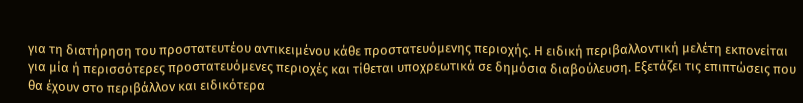για τη διατήρηση του προστατευτέου αντικειμένου κάθε προστατευόμενης περιοχής. Η ειδική περιβαλλοντική μελέτη εκπονείται για μία ή περισσότερες προστατευόμενες περιοχές και τίθεται υποχρεωτικά σε δημόσια διαβούλευση. Εξετάζει τις επιπτώσεις που θα έχουν στο περιβάλλον και ειδικότερα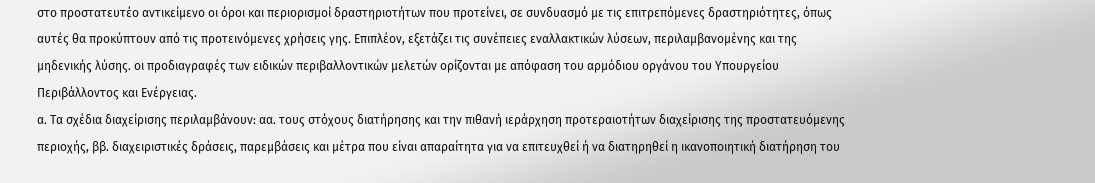στο προστατευτέο αντικείμενο οι όροι και περιορισμοί δραστηριοτήτων που προτείνει, σε συνδυασμό με τις επιτρεπόμενες δραστηριότητες, όπως αυτές θα προκύπτουν από τις προτεινόμενες χρήσεις γης. Επιπλέον, εξετάζει τις συνέπειες εναλλακτικών λύσεων, περιλαμβανομένης και της μηδενικής λύσης. οι προδιαγραφές των ειδικών περιβαλλοντικών μελετών ορίζονται με απόφαση του αρμόδιου οργάνου του Υπουργείου Περιβάλλοντος και Ενέργειας.
α. Τα σχέδια διαχείρισης περιλαμβάνουν: αα. τους στόχους διατήρησης και την πιθανή ιεράρχηση προτεραιοτήτων διαχείρισης της προστατευόμενης περιοχής, ββ. διαχειριστικές δράσεις, παρεμβάσεις και μέτρα που είναι απαραίτητα για να επιτευχθεί ή να διατηρηθεί η ικανοποιητική διατήρηση του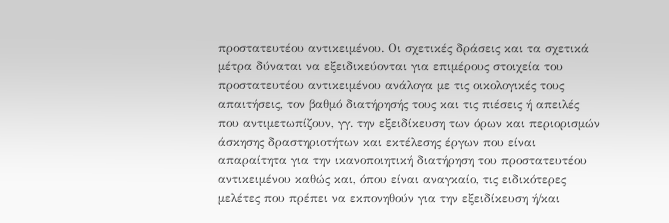προστατευτέου αντικειμένου. Οι σχετικές δράσεις και τα σχετικά μέτρα δύναται να εξειδικεύονται για επιμέρους στοιχεία του προστατευτέου αντικειμένου ανάλογα με τις οικολογικές τους απαιτήσεις, τον βαθμό διατήρησής τους και τις πιέσεις ή απειλές που αντιμετωπίζουν, γγ. την εξειδίκευση των όρων και περιορισμών άσκησης δραστηριοτήτων και εκτέλεσης έργων που είναι απαραίτητα για την ικανοποιητική διατήρηση του προστατευτέου αντικειμένου καθώς και, όπου είναι αναγκαίο, τις ειδικότερες μελέτες που πρέπει να εκπονηθούν για την εξειδίκευση ή/και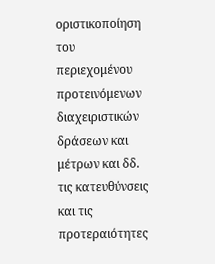οριστικοποίηση του περιεχομένου προτεινόμενων διαχειριστικών δράσεων και μέτρων και δδ. τις κατευθύνσεις και τις προτεραιότητες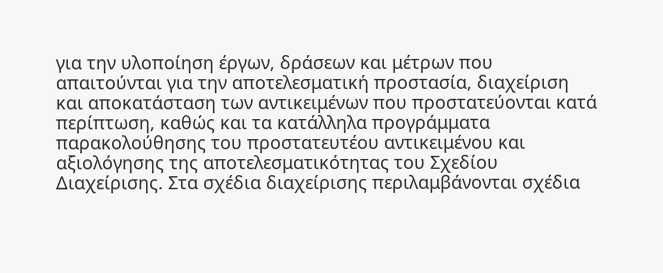για την υλοποίηση έργων, δράσεων και μέτρων που απαιτούνται για την αποτελεσματική προστασία, διαχείριση και αποκατάσταση των αντικειμένων που προστατεύονται κατά περίπτωση, καθώς και τα κατάλληλα προγράμματα παρακολούθησης του προστατευτέου αντικειμένου και αξιολόγησης της αποτελεσματικότητας του Σχεδίου Διαχείρισης. Στα σχέδια διαχείρισης περιλαμβάνονται σχέδια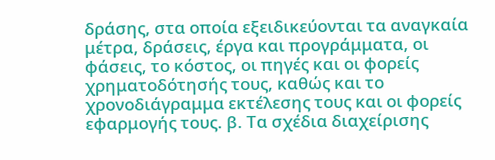δράσης, στα οποία εξειδικεύονται τα αναγκαία μέτρα, δράσεις, έργα και προγράμματα, οι φάσεις, το κόστος, οι πηγές και οι φορείς χρηματοδότησής τους, καθώς και το χρονοδιάγραμμα εκτέλεσης τους και οι φορείς εφαρμογής τους. β. Τα σχέδια διαχείρισης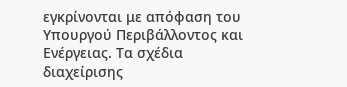εγκρίνονται με απόφαση του Υπουργού Περιβάλλοντος και Ενέργειας. Τα σχέδια διαχείρισης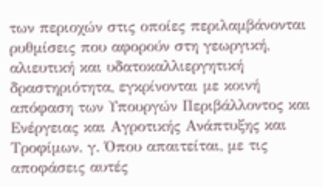των περιοχών στις οποίες περιλαμβάνονται ρυθμίσεις που αφορούν στη γεωργική, αλιευτική και υδατοκαλλιεργητική δραστηριότητα, εγκρίνονται με κοινή απόφαση των Υπουργών Περιβάλλοντος και Ενέργειας και Αγροτικής Ανάπτυξης και Τροφίμων. γ. Όπου απαιτείται, με τις αποφάσεις αυτές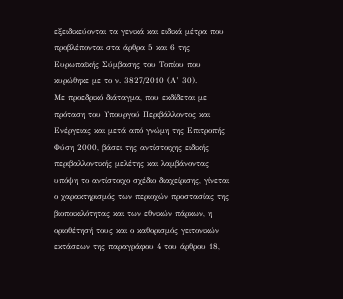εξειδικεύονται τα γενικά και ειδικά μέτρα που προβλέπονται στα άρθρα 5 και 6 της Ευρωπαϊκής Σύμβασης του Τοπίου που κυρώθηκε με το ν. 3827/2010 (Α’ 30).
Με προεδρικό διάταγμα, που εκδίδεται με πρόταση του Υπουργού Περιβάλλοντος και Ενέργειας και μετά από γνώμη της Επιτροπής Φύση 2000, βάσει της αντίστοιχης ειδικής περιβαλλοντικής μελέτης και λαμβάνοντας υπόψη το αντίστοιχο σχέδιο διαχείρισης, γίνεται ο χαρακτηρισμός των περιοχών προστασίας της βιοποικιλότητας και των εθνικών πάρκων, η οριοθέτησή τους και ο καθορισμός γειτονικών εκτάσεων της παραγράφου 4 του άρθρου 18,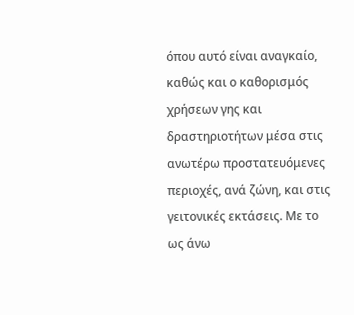όπου αυτό είναι αναγκαίο, καθώς και ο καθορισμός χρήσεων γης και δραστηριοτήτων μέσα στις ανωτέρω προστατευόμενες περιοχές, ανά ζώνη, και στις γειτονικές εκτάσεις. Με το ως άνω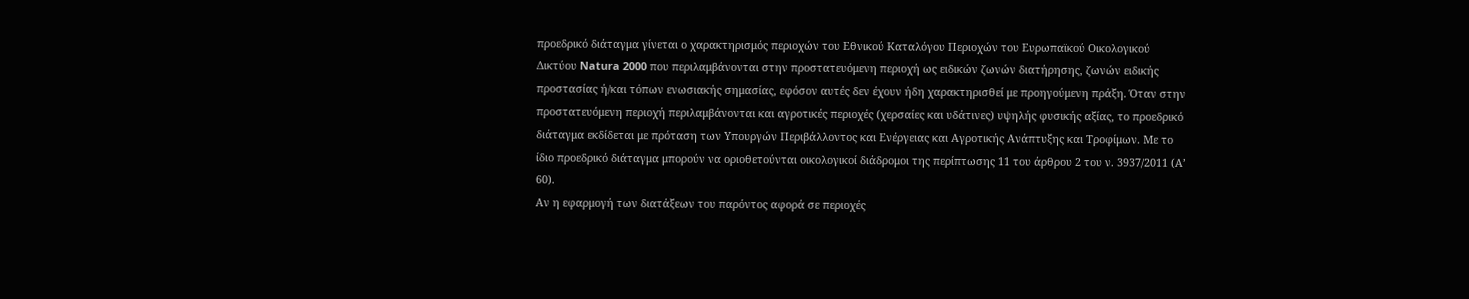προεδρικό διάταγμα γίνεται ο χαρακτηρισμός περιοχών του Εθνικού Καταλόγου Περιοχών του Ευρωπαϊκού Οικολογικού Δικτύου Natura 2000 που περιλαμβάνονται στην προστατευόμενη περιοχή ως ειδικών ζωνών διατήρησης, ζωνών ειδικής προστασίας ή/και τόπων ενωσιακής σημασίας, εφόσον αυτές δεν έχουν ήδη χαρακτηρισθεί με προηγούμενη πράξη. Όταν στην προστατευόμενη περιοχή περιλαμβάνονται και αγροτικές περιοχές (χερσαίες και υδάτινες) υψηλής φυσικής αξίας, το προεδρικό διάταγμα εκδίδεται με πρόταση των Υπουργών Περιβάλλοντος και Ενέργειας και Αγροτικής Ανάπτυξης και Τροφίμων. Με το ίδιο προεδρικό διάταγμα μπορούν να οριοθετούνται οικολογικοί διάδρομοι της περίπτωσης 11 του άρθρου 2 του ν. 3937/2011 (Α’ 60).
Αν η εφαρμογή των διατάξεων του παρόντος αφορά σε περιοχές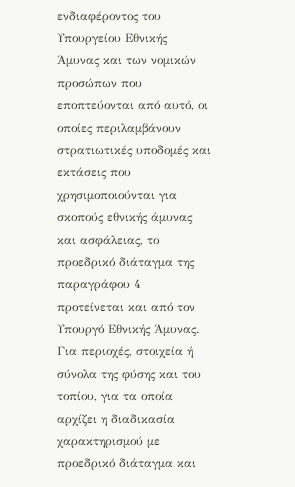ενδιαφέροντος του Υπουργείου Εθνικής Άμυνας και των νομικών προσώπων που εποπτεύονται από αυτό, οι οποίες περιλαμβάνουν στρατιωτικές υποδομές και εκτάσεις που χρησιμοποιούνται για σκοπούς εθνικής άμυνας και ασφάλειας, το προεδρικό διάταγμα της παραγράφου 4 προτείνεται και από τον Υπουργό Εθνικής Άμυνας.
Για περιοχές, στοιχεία ή σύνολα της φύσης και του τοπίου, για τα οποία αρχίζει η διαδικασία χαρακτηρισμού με προεδρικό διάταγμα και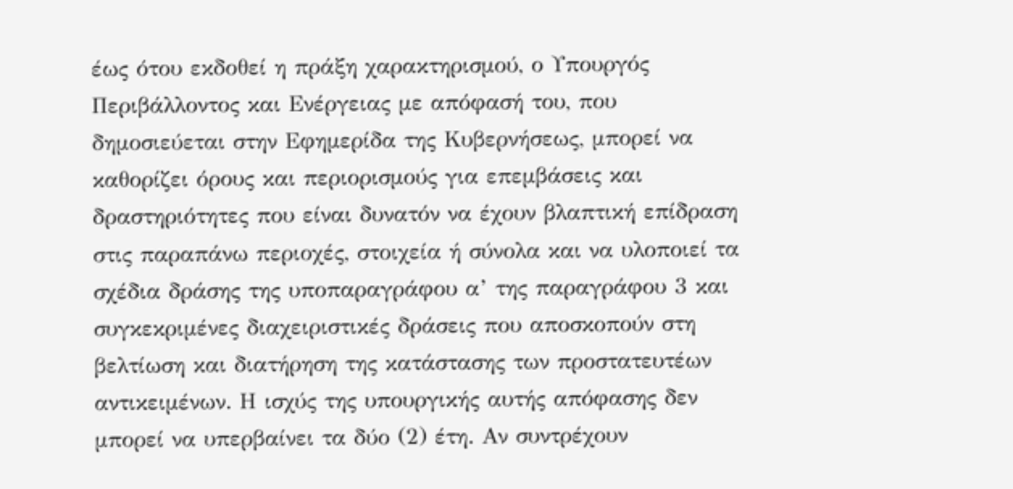έως ότου εκδοθεί η πράξη χαρακτηρισμού, ο Υπουργός Περιβάλλοντος και Ενέργειας με απόφασή του, που δημοσιεύεται στην Εφημερίδα της Κυβερνήσεως, μπορεί να καθορίζει όρους και περιορισμούς για επεμβάσεις και δραστηριότητες που είναι δυνατόν να έχουν βλαπτική επίδραση στις παραπάνω περιοχές, στοιχεία ή σύνολα και να υλοποιεί τα σχέδια δράσης της υποπαραγράφου α’ της παραγράφου 3 και συγκεκριμένες διαχειριστικές δράσεις που αποσκοπούν στη βελτίωση και διατήρηση της κατάστασης των προστατευτέων αντικειμένων. Η ισχύς της υπουργικής αυτής απόφασης δεν μπορεί να υπερβαίνει τα δύο (2) έτη. Αν συντρέχουν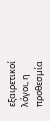εξαιρετικοί λόγοι, η προθεσμία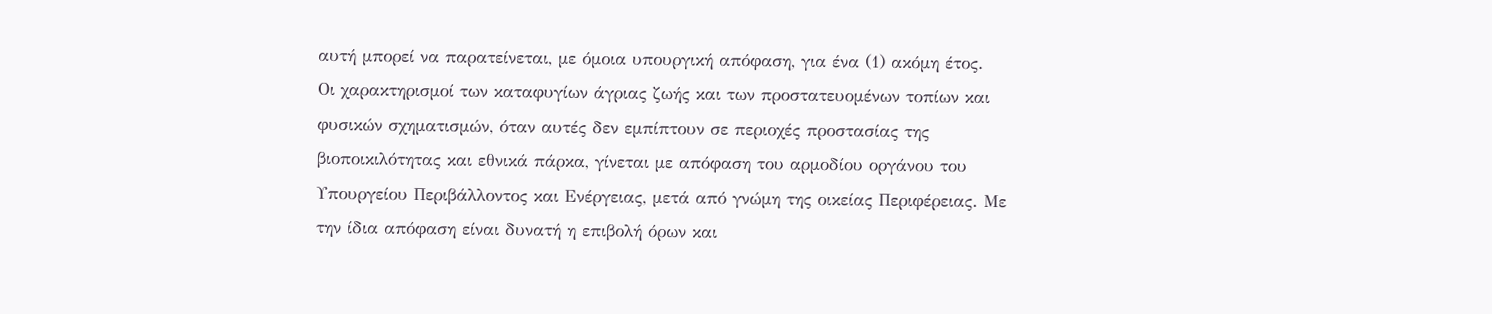αυτή μπορεί να παρατείνεται, με όμοια υπουργική απόφαση, για ένα (1) ακόμη έτος.
Οι χαρακτηρισμοί των καταφυγίων άγριας ζωής και των προστατευομένων τοπίων και φυσικών σχηματισμών, όταν αυτές δεν εμπίπτουν σε περιοχές προστασίας της βιοποικιλότητας και εθνικά πάρκα, γίνεται με απόφαση του αρμοδίου οργάνου του Υπουργείου Περιβάλλοντος και Ενέργειας, μετά από γνώμη της οικείας Περιφέρειας. Με την ίδια απόφαση είναι δυνατή η επιβολή όρων και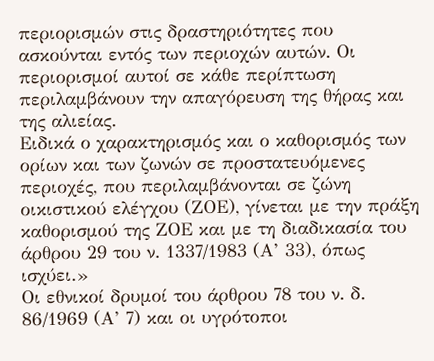περιορισμών στις δραστηριότητες που ασκούνται εντός των περιοχών αυτών. Οι περιορισμοί αυτοί σε κάθε περίπτωση περιλαμβάνουν την απαγόρευση της θήρας και της αλιείας.
Ειδικά ο χαρακτηρισμός και ο καθορισμός των ορίων και των ζωνών σε προστατευόμενες περιοχές, που περιλαμβάνονται σε ζώνη οικιστικού ελέγχου (ΖΟΕ), γίνεται με την πράξη καθορισμού της ΖΟΕ και με τη διαδικασία του άρθρου 29 του ν. 1337/1983 (Α’ 33), όπως ισχύει.»
Οι εθνικοί δρυμοί του άρθρου 78 του ν. δ. 86/1969 (Α’ 7) και οι υγρότοποι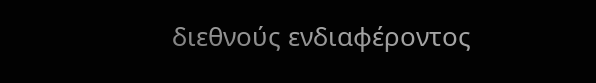διεθνούς ενδιαφέροντος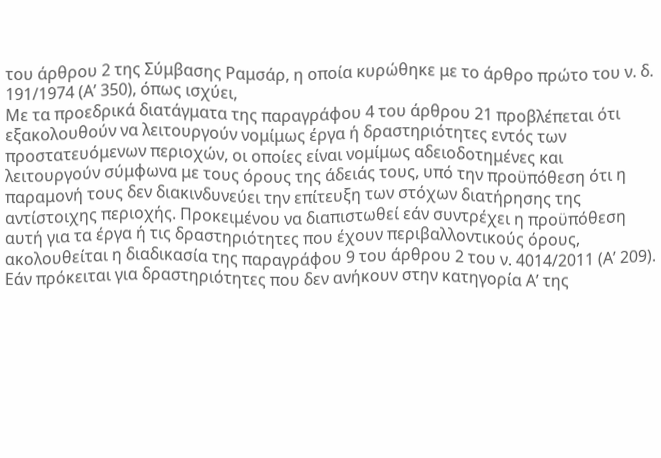του άρθρου 2 της Σύμβασης Ραμσάρ, η οποία κυρώθηκε με το άρθρο πρώτο του ν. δ. 191/1974 (Α’ 350), όπως ισχύει,
Με τα προεδρικά διατάγματα της παραγράφου 4 του άρθρου 21 προβλέπεται ότι εξακολουθούν να λειτουργούν νομίμως έργα ή δραστηριότητες εντός των προστατευόμενων περιοχών, οι οποίες είναι νομίμως αδειοδοτημένες και λειτουργούν σύμφωνα με τους όρους της άδειάς τους, υπό την προϋπόθεση ότι η παραμονή τους δεν διακινδυνεύει την επίτευξη των στόχων διατήρησης της αντίστοιχης περιοχής. Προκειμένου να διαπιστωθεί εάν συντρέχει η προϋπόθεση αυτή για τα έργα ή τις δραστηριότητες που έχουν περιβαλλοντικούς όρους, ακολουθείται η διαδικασία της παραγράφου 9 του άρθρου 2 του ν. 4014/2011 (Α’ 209). Εάν πρόκειται για δραστηριότητες που δεν ανήκουν στην κατηγορία Α’ της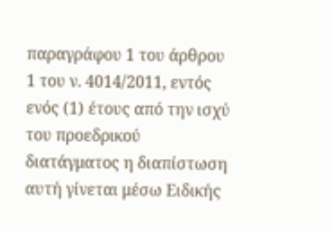παραγράφου 1 του άρθρου 1 του ν. 4014/2011, εντός ενός (1) έτους από την ισχύ του προεδρικού διατάγματος η διαπίστωση αυτή γίνεται μέσω Ειδικής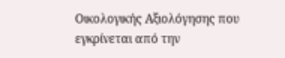Οικολογικής Αξιολόγησης που εγκρίνεται από την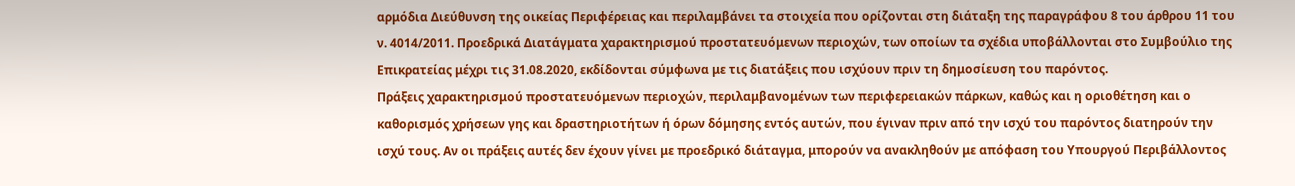αρμόδια Διεύθυνση της οικείας Περιφέρειας και περιλαμβάνει τα στοιχεία που ορίζονται στη διάταξη της παραγράφου 8 του άρθρου 11 του ν. 4014/2011. Προεδρικά Διατάγματα χαρακτηρισμού προστατευόμενων περιοχών, των οποίων τα σχέδια υποβάλλονται στο Συμβούλιο της Επικρατείας μέχρι τις 31.08.2020, εκδίδονται σύμφωνα με τις διατάξεις που ισχύουν πριν τη δημοσίευση του παρόντος.
Πράξεις χαρακτηρισμού προστατευόμενων περιοχών, περιλαμβανομένων των περιφερειακών πάρκων, καθώς και η οριοθέτηση και ο καθορισμός χρήσεων γης και δραστηριοτήτων ή όρων δόμησης εντός αυτών, που έγιναν πριν από την ισχύ του παρόντος διατηρούν την ισχύ τους. Αν οι πράξεις αυτές δεν έχουν γίνει με προεδρικό διάταγμα, μπορούν να ανακληθούν με απόφαση του Υπουργού Περιβάλλοντος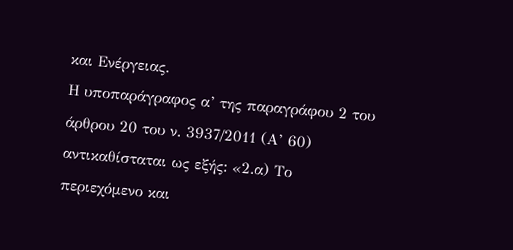και Ενέργειας.
Η υποπαράγραφος α’ της παραγράφου 2 του άρθρου 20 του ν. 3937/2011 (Α’ 60) αντικαθίσταται ως εξής: «2.α) Το περιεχόμενο και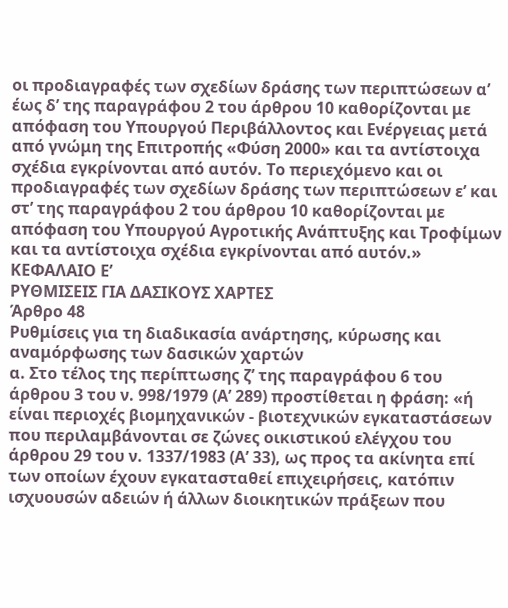οι προδιαγραφές των σχεδίων δράσης των περιπτώσεων α’ έως δ’ της παραγράφου 2 του άρθρου 10 καθορίζονται με απόφαση του Υπουργού Περιβάλλοντος και Ενέργειας μετά από γνώμη της Επιτροπής «Φύση 2000» και τα αντίστοιχα σχέδια εγκρίνονται από αυτόν. Το περιεχόμενο και οι προδιαγραφές των σχεδίων δράσης των περιπτώσεων ε’ και στ’ της παραγράφου 2 του άρθρου 10 καθορίζονται με απόφαση του Υπουργού Αγροτικής Ανάπτυξης και Τροφίμων και τα αντίστοιχα σχέδια εγκρίνονται από αυτόν.»
ΚΕΦΑΛΑΙΟ Ε’
ΡΥΘΜΙΣΕΙΣ ΓΙΑ ΔΑΣΙΚΟΥΣ ΧΑΡΤΕΣ
Άρθρο 48
Ρυθμίσεις για τη διαδικασία ανάρτησης, κύρωσης και αναμόρφωσης των δασικών χαρτών
α. Στο τέλος της περίπτωσης ζ’ της παραγράφου 6 του άρθρου 3 του ν. 998/1979 (Α’ 289) προστίθεται η φράση: «ή είναι περιοχές βιομηχανικών - βιοτεχνικών εγκαταστάσεων που περιλαμβάνονται σε ζώνες οικιστικού ελέγχου του άρθρου 29 του ν. 1337/1983 (Α’ 33), ως προς τα ακίνητα επί των οποίων έχουν εγκατασταθεί επιχειρήσεις, κατόπιν ισχυουσών αδειών ή άλλων διοικητικών πράξεων που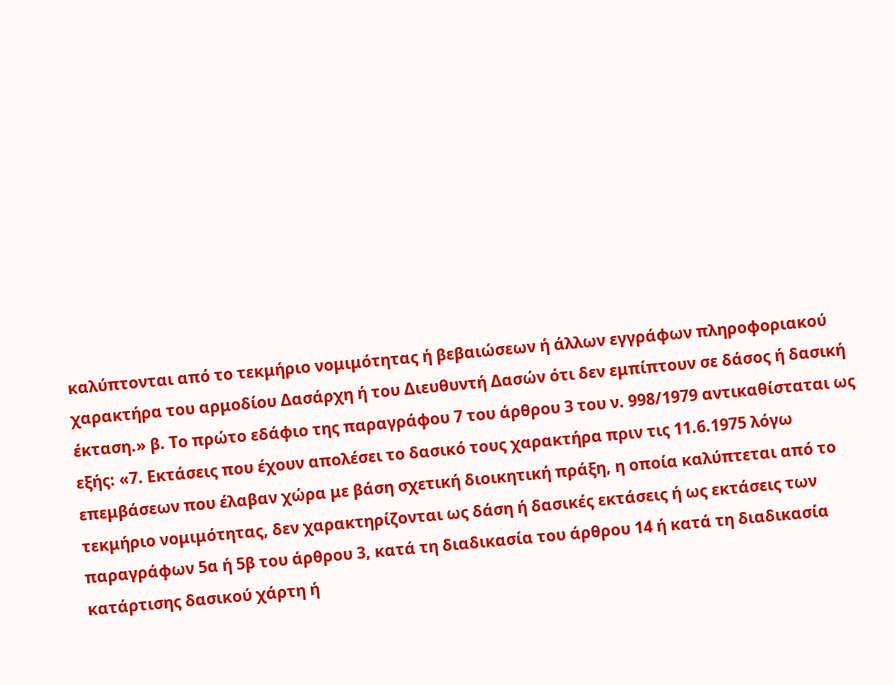καλύπτονται από το τεκμήριο νομιμότητας ή βεβαιώσεων ή άλλων εγγράφων πληροφοριακού χαρακτήρα του αρμοδίου Δασάρχη ή του Διευθυντή Δασών ότι δεν εμπίπτουν σε δάσος ή δασική έκταση.» β. Το πρώτο εδάφιο της παραγράφου 7 του άρθρου 3 του ν. 998/1979 αντικαθίσταται ως εξής: «7. Εκτάσεις που έχουν απολέσει το δασικό τους χαρακτήρα πριν τις 11.6.1975 λόγω επεμβάσεων που έλαβαν χώρα με βάση σχετική διοικητική πράξη, η οποία καλύπτεται από το τεκμήριο νομιμότητας, δεν χαρακτηρίζονται ως δάση ή δασικές εκτάσεις ή ως εκτάσεις των παραγράφων 5α ή 5β του άρθρου 3, κατά τη διαδικασία του άρθρου 14 ή κατά τη διαδικασία κατάρτισης δασικού χάρτη ή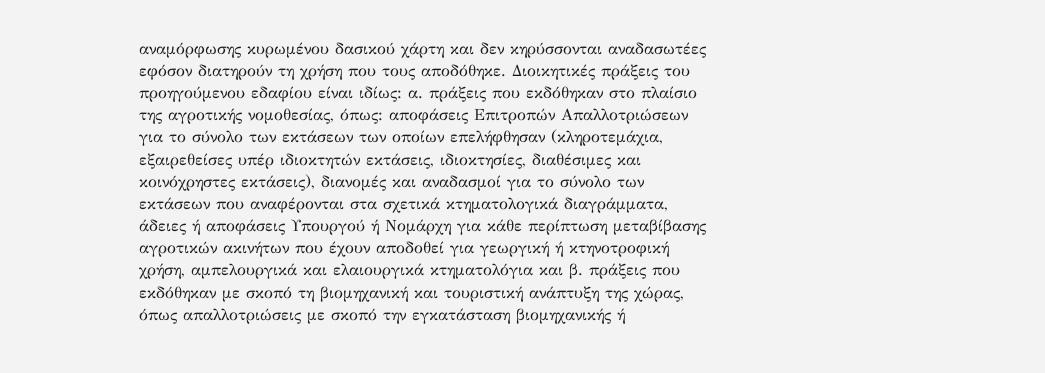αναμόρφωσης κυρωμένου δασικού χάρτη και δεν κηρύσσονται αναδασωτέες εφόσον διατηρούν τη χρήση που τους αποδόθηκε. Διοικητικές πράξεις του προηγούμενου εδαφίου είναι ιδίως: α. πράξεις που εκδόθηκαν στο πλαίσιο της αγροτικής νομοθεσίας, όπως: αποφάσεις Επιτροπών Απαλλοτριώσεων για το σύνολο των εκτάσεων των οποίων επελήφθησαν (κληροτεμάχια, εξαιρεθείσες υπέρ ιδιοκτητών εκτάσεις, ιδιοκτησίες, διαθέσιμες και κοινόχρηστες εκτάσεις), διανομές και αναδασμοί για το σύνολο των εκτάσεων που αναφέρονται στα σχετικά κτηματολογικά διαγράμματα, άδειες ή αποφάσεις Υπουργού ή Νομάρχη για κάθε περίπτωση μεταβίβασης αγροτικών ακινήτων που έχουν αποδοθεί για γεωργική ή κτηνοτροφική χρήση, αμπελουργικά και ελαιουργικά κτηματολόγια και β. πράξεις που εκδόθηκαν με σκοπό τη βιομηχανική και τουριστική ανάπτυξη της χώρας, όπως απαλλοτριώσεις με σκοπό την εγκατάσταση βιομηχανικής ή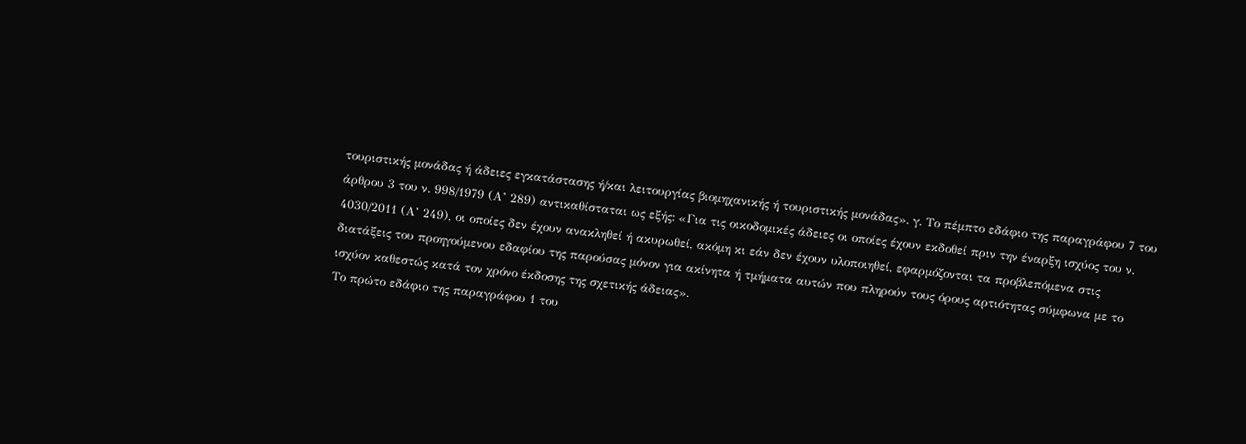τουριστικής μονάδας ή άδειες εγκατάστασης ή/και λειτουργίας βιομηχανικής ή τουριστικής μονάδας». γ. Το πέμπτο εδάφιο της παραγράφου 7 του άρθρου 3 του ν. 998/1979 (Α’ 289) αντικαθίσταται ως εξής: «Για τις οικοδομικές άδειες οι οποίες έχουν εκδοθεί πριν την έναρξη ισχύος του ν. 4030/2011 (Α’ 249), οι οποίες δεν έχουν ανακληθεί ή ακυρωθεί, ακόμη κι εάν δεν έχουν υλοποιηθεί, εφαρμόζονται τα προβλεπόμενα στις διατάξεις του προηγούμενου εδαφίου της παρούσας μόνον για ακίνητα ή τμήματα αυτών που πληρούν τους όρους αρτιότητας σύμφωνα με το ισχύον καθεστώς κατά τον χρόνο έκδοσης της σχετικής άδειας».
Το πρώτο εδάφιο της παραγράφου 1 του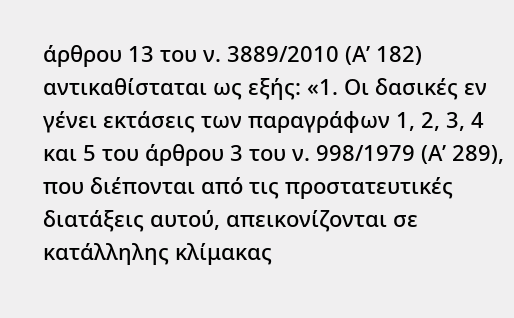άρθρου 13 του ν. 3889/2010 (Α’ 182) αντικαθίσταται ως εξής: «1. Οι δασικές εν γένει εκτάσεις των παραγράφων 1, 2, 3, 4 και 5 του άρθρου 3 του ν. 998/1979 (Α’ 289), που διέπονται από τις προστατευτικές διατάξεις αυτού, απεικονίζονται σε κατάλληλης κλίμακας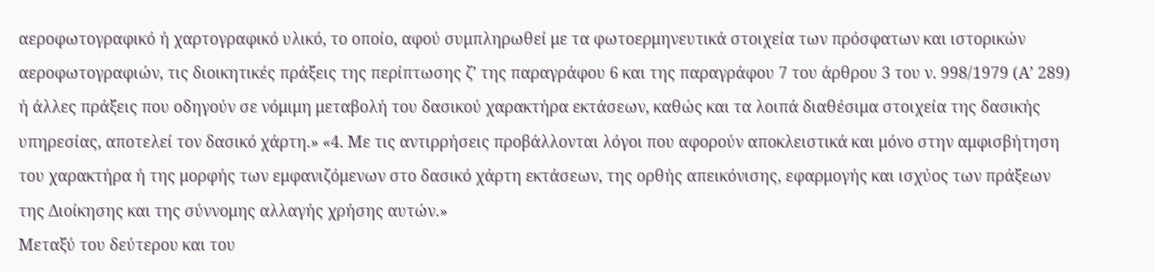αεροφωτογραφικό ή χαρτογραφικό υλικό, το οποίο, αφού συμπληρωθεί με τα φωτοερμηνευτικά στοιχεία των πρόσφατων και ιστορικών αεροφωτογραφιών, τις διοικητικές πράξεις της περίπτωσης ζ’ της παραγράφου 6 και της παραγράφου 7 του άρθρου 3 του ν. 998/1979 (Α’ 289) ή άλλες πράξεις που οδηγούν σε νόμιμη μεταβολή του δασικού χαρακτήρα εκτάσεων, καθώς και τα λοιπά διαθέσιμα στοιχεία της δασικής υπηρεσίας, αποτελεί τον δασικό χάρτη.» «4. Με τις αντιρρήσεις προβάλλονται λόγοι που αφορούν αποκλειστικά και μόνο στην αμφισβήτηση του χαρακτήρα ή της μορφής των εμφανιζόμενων στο δασικό χάρτη εκτάσεων, της ορθής απεικόνισης, εφαρμογής και ισχύος των πράξεων της Διοίκησης και της σύννομης αλλαγής χρήσης αυτών.»
Μεταξύ του δεύτερου και του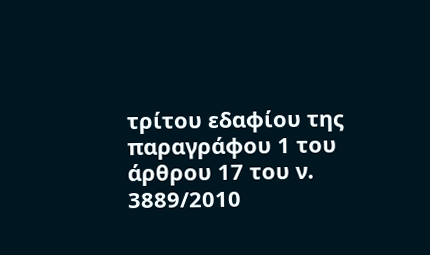τρίτου εδαφίου της παραγράφου 1 του άρθρου 17 του ν. 3889/2010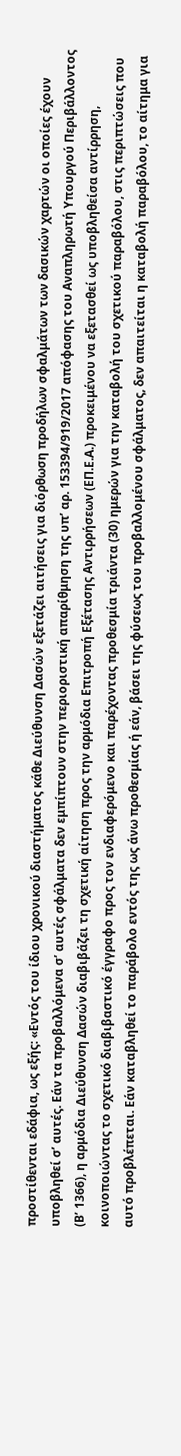προστίθενται εδάφια, ως εξής: «Εντός του ίδιου χρονικού διαστήματος κάθε Διεύθυνση Δασών εξετάζει αιτήσεις για διόρθωση προδήλων σφαλμάτων των δασικών χαρτών οι οποίες έχουν υποβληθεί σ’ αυτές. Εάν τα προβαλλόμενα σ’ αυτές σφάλματα δεν εμπίπτουν στην περιοριστική απαρίθμηση της υπ’ αρ. 153394/919/2017 απόφασης του Αναπληρωτή Υπουργού Περιβάλλοντος (Β’ 1366), η αρμόδια Διεύθυνση Δασών διαβιβάζει τη σχετική αίτηση προς την αρμόδια Επιτροπή Εξέτασης Αντιρρήσεων (ΕΠ.Ε.Α.) προκειμένου να εξετασθεί ως υποβληθείσα αντίρρηση, κοινοποιώντας το σχετικό διαβιβαστικό έγγραφο προς τον ενδιαφερόμενο και παρέχοντας προθεσμία τριάντα (30) ημερών για την καταβολή του σχετικού παραβόλου, στις περιπτώσεις που αυτό προβλέπεται. Εάν καταβληθεί το παράβολο εντός της ως άνω προθεσμίας ή εάν, βάσει της φύσεως του προβαλλομένου σφάλματος, δεν απαιτείται η καταβολή παραβόλου, το αίτημα για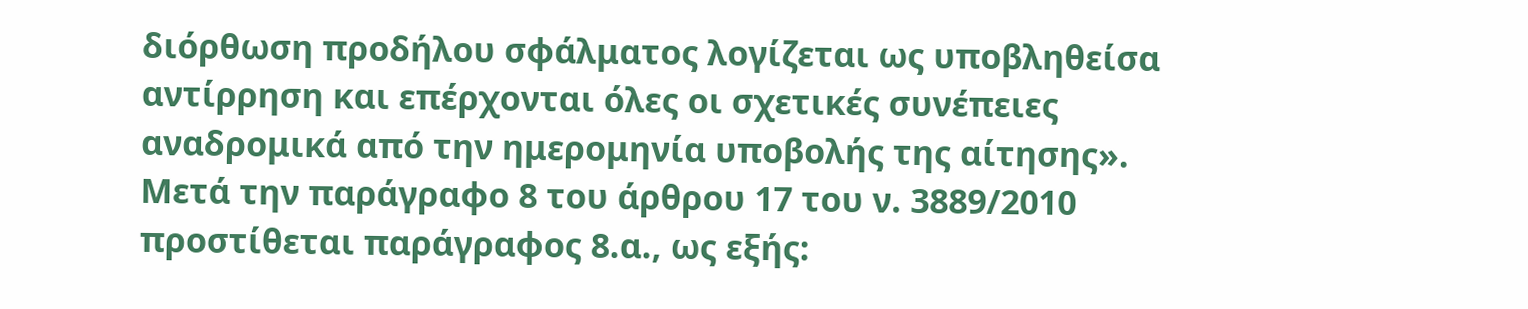διόρθωση προδήλου σφάλματος λογίζεται ως υποβληθείσα αντίρρηση και επέρχονται όλες οι σχετικές συνέπειες αναδρομικά από την ημερομηνία υποβολής της αίτησης».
Μετά την παράγραφο 8 του άρθρου 17 του ν. 3889/2010 προστίθεται παράγραφος 8.α., ως εξής: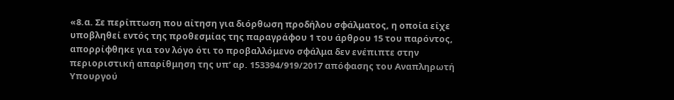«8.α. Σε περίπτωση που αίτηση για διόρθωση προδήλου σφάλματος, η οποία είχε υποβληθεί εντός της προθεσμίας της παραγράφου 1 του άρθρου 15 του παρόντος, απορρίφθηκε για τον λόγο ότι το προβαλλόμενο σφάλμα δεν ενέπιπτε στην περιοριστική απαρίθμηση της υπ’ αρ. 153394/919/2017 απόφασης του Αναπληρωτή Υπουργού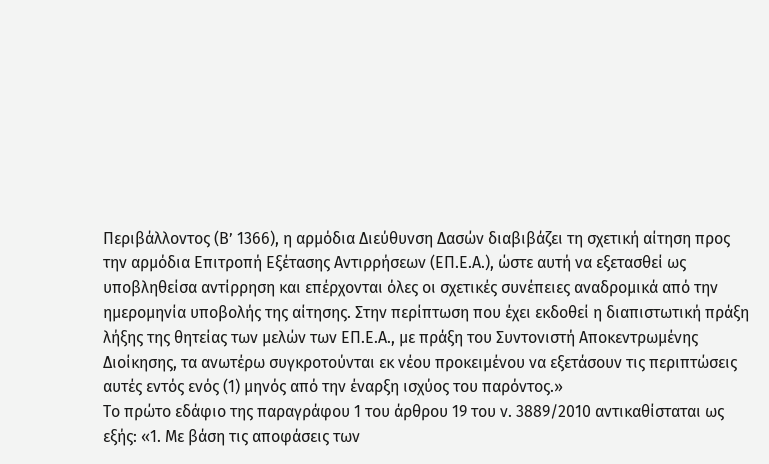Περιβάλλοντος (Β’ 1366), η αρμόδια Διεύθυνση Δασών διαβιβάζει τη σχετική αίτηση προς την αρμόδια Επιτροπή Εξέτασης Αντιρρήσεων (ΕΠ.Ε.Α.), ώστε αυτή να εξετασθεί ως υποβληθείσα αντίρρηση και επέρχονται όλες οι σχετικές συνέπειες αναδρομικά από την ημερομηνία υποβολής της αίτησης. Στην περίπτωση που έχει εκδοθεί η διαπιστωτική πράξη λήξης της θητείας των μελών των ΕΠ.Ε.Α., με πράξη του Συντονιστή Αποκεντρωμένης Διοίκησης, τα ανωτέρω συγκροτούνται εκ νέου προκειμένου να εξετάσουν τις περιπτώσεις αυτές εντός ενός (1) μηνός από την έναρξη ισχύος του παρόντος.»
Το πρώτο εδάφιο της παραγράφου 1 του άρθρου 19 του ν. 3889/2010 αντικαθίσταται ως εξής: «1. Με βάση τις αποφάσεις των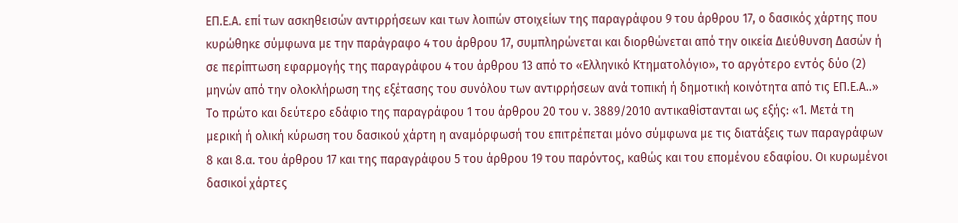ΕΠ.Ε.Α. επί των ασκηθεισών αντιρρήσεων και των λοιπών στοιχείων της παραγράφου 9 του άρθρου 17, ο δασικός χάρτης που κυρώθηκε σύμφωνα με την παράγραφο 4 του άρθρου 17, συμπληρώνεται και διορθώνεται από την οικεία Διεύθυνση Δασών ή σε περίπτωση εφαρμογής της παραγράφου 4 του άρθρου 13 από το «Ελληνικό Κτηματολόγιο», το αργότερο εντός δύο (2) μηνών από την ολοκλήρωση της εξέτασης του συνόλου των αντιρρήσεων ανά τοπική ή δημοτική κοινότητα από τις ΕΠ.Ε.Α..»
Το πρώτο και δεύτερο εδάφιο της παραγράφου 1 του άρθρου 20 του ν. 3889/2010 αντικαθίστανται ως εξής: «1. Μετά τη μερική ή ολική κύρωση του δασικού χάρτη η αναμόρφωσή του επιτρέπεται μόνο σύμφωνα με τις διατάξεις των παραγράφων 8 και 8.α. του άρθρου 17 και της παραγράφου 5 του άρθρου 19 του παρόντος, καθώς και του επομένου εδαφίου. Οι κυρωμένοι δασικοί χάρτες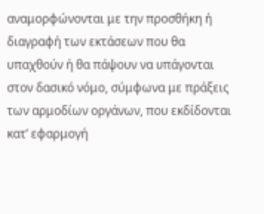αναμορφώνονται με την προσθήκη ή διαγραφή των εκτάσεων που θα υπαχθούν ή θα πάψουν να υπάγονται στον δασικό νόμο, σύμφωνα με πράξεις των αρμοδίων οργάνων, που εκδίδονται κατ’ εφαρμογή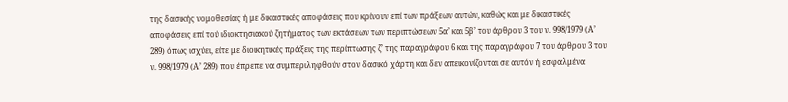της δασικής νομοθεσίας ή με δικαστικές αποφάσεις που κρίνουν επί των πράξεων αυτών, καθώς και με δικαστικές αποφάσεις επί τού ιδιοκτησιακού ζητήματος των εκτάσεων των περιπτώσεων 5α’ και 5β’ του άρθρου 3 του ν. 998/1979 (Α’ 289) όπως ισχύει, είτε με διοικητικές πράξεις της περίπτωσης ζ’ της παραγράφου 6 και της παραγράφου 7 του άρθρου 3 του ν. 998/1979 (Α’ 289) που έπρεπε να συμπεριληφθούν στον δασικό χάρτη και δεν απεικονίζονται σε αυτόν ή εσφαλμένα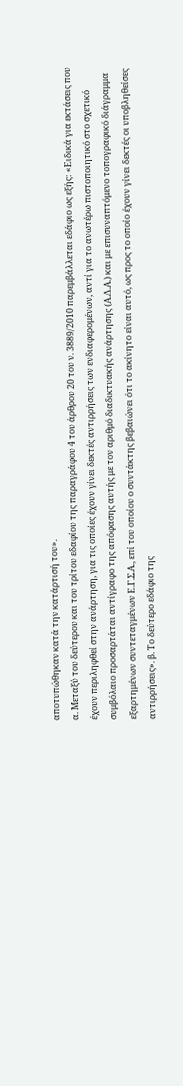αποτυπώθηκαν κατά την κατάρτισή του».
α. Μεταξύ του δεύτερου και του τρίτου εδαφίου της παραγράφου 4 του άρθρου 20 του ν. 3889/2010 παρεμβάλλεται εδάφιο ως εξής: «Ειδικά για εκτάσεις που έχουν περιληφθεί στην ανάρτηση, για τις οποίες έχουν γίνει δεκτές αντιρρήσεις των ενδιαφερομένων, αντί για το ανωτέρω πιστοποιητικό στο σχετικό συμβόλαιο προσαρτάται αντίγραφο της απόφασης αυτής με τον αριθμό διαδικτυακής ανάρτησης (Α.Δ.Α.) και με επισυναπτόμενο τοπογραφικό διάγραμμα εξαρτημένων συντεταγμένων Ε.Γ.Σ.Α., επί του οποίου ο συντάκτης βεβαιώνει ότι το ακίνητο είναι αυτό, ως προς το οποίο έχουν γίνει δεκτές οι υποβληθείσες αντιρρήσεις». β. Το δεύτερο εδάφιο της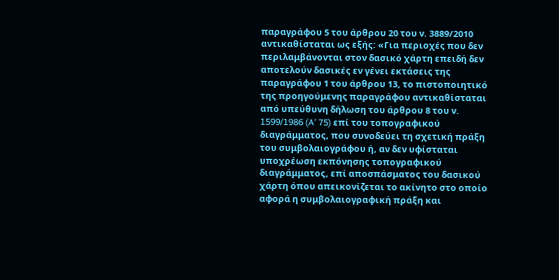παραγράφου 5 του άρθρου 20 του ν. 3889/2010 αντικαθίσταται ως εξής: «Για περιοχές που δεν περιλαμβάνονται στον δασικό χάρτη επειδή δεν αποτελούν δασικές εν γένει εκτάσεις της παραγράφου 1 του άρθρου 13, το πιστοποιητικό της προηγούμενης παραγράφου αντικαθίσταται από υπεύθυνη δήλωση του άρθρου 8 του ν. 1599/1986 (A’ 75) επί του τοπογραφικού διαγράμματος, που συνοδεύει τη σχετική πράξη του συμβολαιογράφου ή, αν δεν υφίσταται υποχρέωση εκπόνησης τοπογραφικού διαγράμματος, επί αποσπάσματος του δασικού χάρτη όπου απεικονίζεται το ακίνητο στο οποίο αφορά η συμβολαιογραφική πράξη και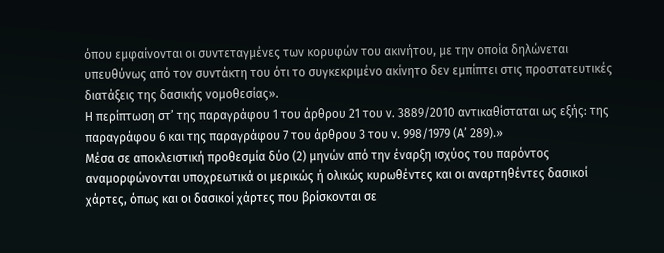όπου εμφαίνονται οι συντεταγμένες των κορυφών του ακινήτου, με την οποία δηλώνεται υπευθύνως από τον συντάκτη του ότι το συγκεκριμένο ακίνητο δεν εμπίπτει στις προστατευτικές διατάξεις της δασικής νομοθεσίας».
Η περίπτωση στ’ της παραγράφου 1 του άρθρου 21 του ν. 3889/2010 αντικαθίσταται ως εξής: της παραγράφου 6 και της παραγράφου 7 του άρθρου 3 του ν. 998/1979 (Α’ 289).»
Μέσα σε αποκλειστική προθεσμία δύο (2) μηνών από την έναρξη ισχύος του παρόντος αναμορφώνονται υποχρεωτικά οι μερικώς ή ολικώς κυρωθέντες και οι αναρτηθέντες δασικοί χάρτες, όπως και οι δασικοί χάρτες που βρίσκονται σε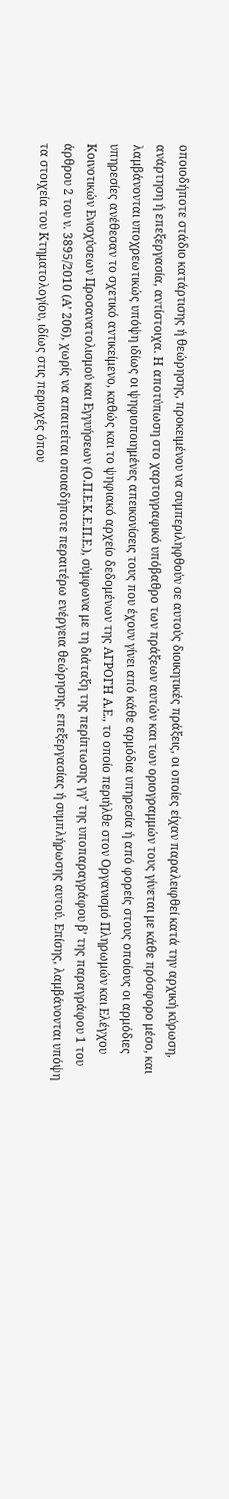οποιοδήποτε στάδιο κατάρτισης ή θεώρησης, προκειμένου να συμπεριληφθούν σε αυτούς διοικητικές πράξεις, οι οποίες είχαν παραλειφθεί κατά την αρχική κύρωση, ανάρτηση ή επεξεργασία, αντίστοιχα. Η αποτύπωση στο χαρτογραφικό υπόβαθρο των πράξεων αυτών και των οριογραμμών τους γίνεται με κάθε πρόσφορο μέσο, και λαμβάνονται υποχρεωτικώς υπόψη ιδίως οι ψηφιοποιημένες απεικονίσεις τους που έχουν γίνει από κάθε αρμόδια υπηρεσία ή από φορείς στους οποίους οι αρμόδιες υπηρεσίες ανέθεσαν το σχετικό αντικείμενο, καθώς και το ψηφιακό αρχείο δεδομένων της ΑΓΡΟΓΗ Α.Ε., το οποίο περιήλθε στον Οργανισμό Πληρωμών και Ελέγχου Κοινοτικών Ενισχύσεων Προσανατολισμού και Εγγυήσεων (Ο.Π.Ε.Κ.Ε.Π.Ε.), σύμφωνα με τη διάταξη της περίπτωσης γγ’ της υποπαραγράφου β’ της παραγράφου 1 του άρθρου 2 του ν. 3895/2010 (Α’ 206), χωρίς να απαιτείται οποιαδήποτε περαιτέρω ενέργεια θεώρησης, επεξεργασίας ή συμπλήρωσης αυτού. Επίσης, λαμβάνονται υπόψη τα στοιχεία του Κτηματολογίου, ιδίως στις περιοχές όπου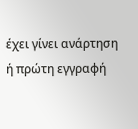έχει γίνει ανάρτηση ή πρώτη εγγραφή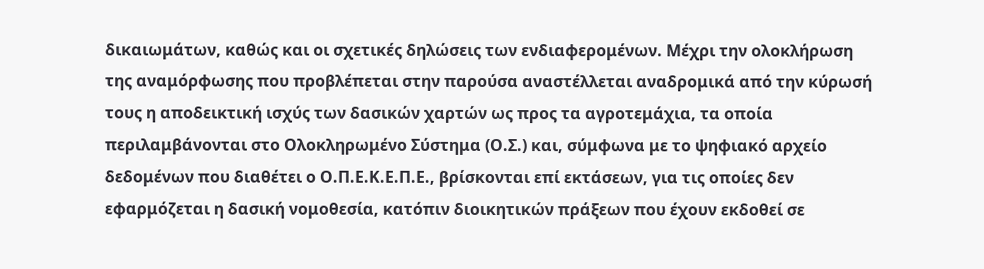δικαιωμάτων, καθώς και οι σχετικές δηλώσεις των ενδιαφερομένων. Μέχρι την ολοκλήρωση της αναμόρφωσης που προβλέπεται στην παρούσα αναστέλλεται αναδρομικά από την κύρωσή τους η αποδεικτική ισχύς των δασικών χαρτών ως προς τα αγροτεμάχια, τα οποία περιλαμβάνονται στο Ολοκληρωμένο Σύστημα (Ο.Σ.) και, σύμφωνα με το ψηφιακό αρχείο δεδομένων που διαθέτει ο Ο.Π.Ε.Κ.Ε.Π.Ε., βρίσκονται επί εκτάσεων, για τις οποίες δεν εφαρμόζεται η δασική νομοθεσία, κατόπιν διοικητικών πράξεων που έχουν εκδοθεί σε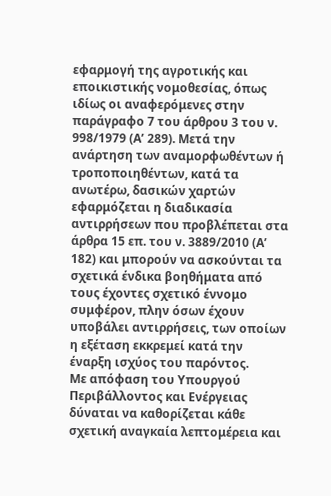εφαρμογή της αγροτικής και εποικιστικής νομοθεσίας, όπως ιδίως οι αναφερόμενες στην παράγραφο 7 του άρθρου 3 του ν. 998/1979 (Α’ 289). Μετά την ανάρτηση των αναμορφωθέντων ή τροποποιηθέντων, κατά τα ανωτέρω, δασικών χαρτών εφαρμόζεται η διαδικασία αντιρρήσεων που προβλέπεται στα άρθρα 15 επ. του ν. 3889/2010 (Α’ 182) και μπορούν να ασκούνται τα σχετικά ένδικα βοηθήματα από τους έχοντες σχετικό έννομο συμφέρον, πλην όσων έχουν υποβάλει αντιρρήσεις, των οποίων η εξέταση εκκρεμεί κατά την έναρξη ισχύος του παρόντος.
Με απόφαση του Υπουργού Περιβάλλοντος και Ενέργειας δύναται να καθορίζεται κάθε σχετική αναγκαία λεπτομέρεια και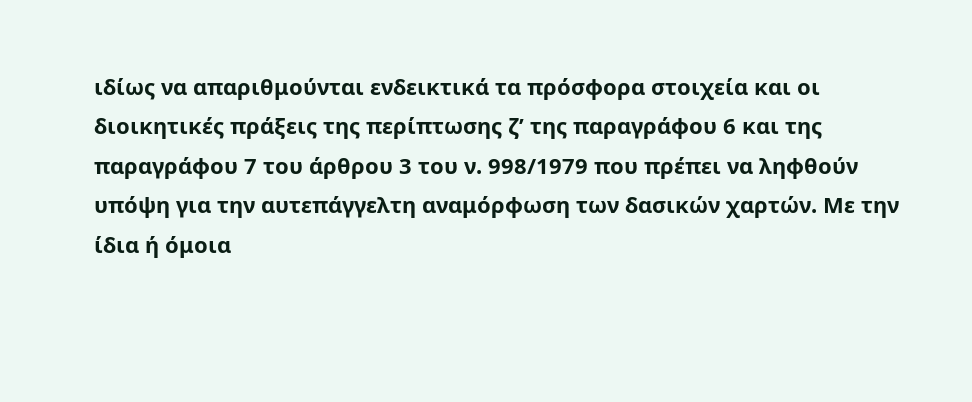ιδίως να απαριθμούνται ενδεικτικά τα πρόσφορα στοιχεία και οι διοικητικές πράξεις της περίπτωσης ζ’ της παραγράφου 6 και της παραγράφου 7 του άρθρου 3 του ν. 998/1979 που πρέπει να ληφθούν υπόψη για την αυτεπάγγελτη αναμόρφωση των δασικών χαρτών. Με την ίδια ή όμοια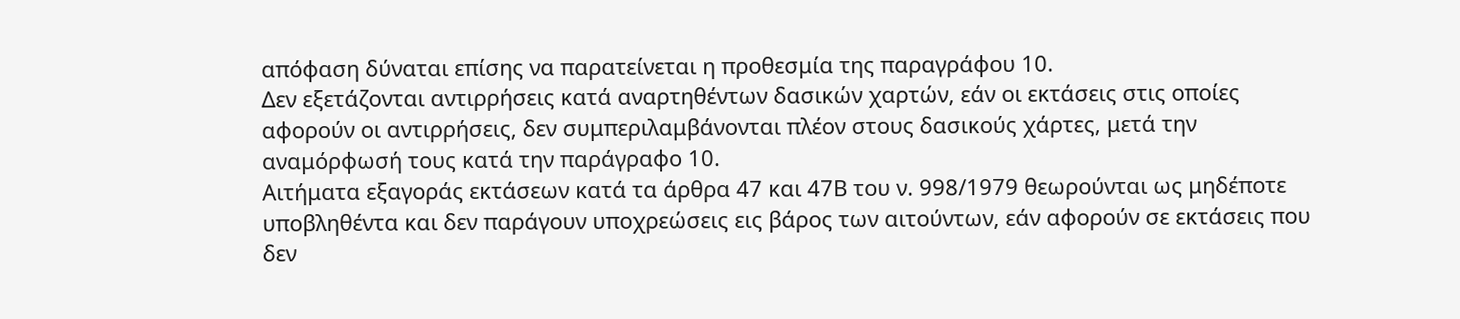απόφαση δύναται επίσης να παρατείνεται η προθεσμία της παραγράφου 10.
Δεν εξετάζονται αντιρρήσεις κατά αναρτηθέντων δασικών χαρτών, εάν οι εκτάσεις στις οποίες αφορούν οι αντιρρήσεις, δεν συμπεριλαμβάνονται πλέον στους δασικούς χάρτες, μετά την αναμόρφωσή τους κατά την παράγραφο 10.
Αιτήματα εξαγοράς εκτάσεων κατά τα άρθρα 47 και 47Β του ν. 998/1979 θεωρούνται ως μηδέποτε υποβληθέντα και δεν παράγουν υποχρεώσεις εις βάρος των αιτούντων, εάν αφορούν σε εκτάσεις που δεν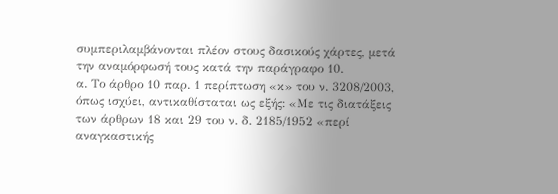συμπεριλαμβάνονται πλέον στους δασικούς χάρτες, μετά την αναμόρφωσή τους κατά την παράγραφο 10.
α. Το άρθρο 10 παρ. 1 περίπτωση «κ» του ν. 3208/2003, όπως ισχύει, αντικαθίσταται ως εξής: «Με τις διατάξεις των άρθρων 18 και 29 του ν. δ. 2185/1952 «περί αναγκαστικής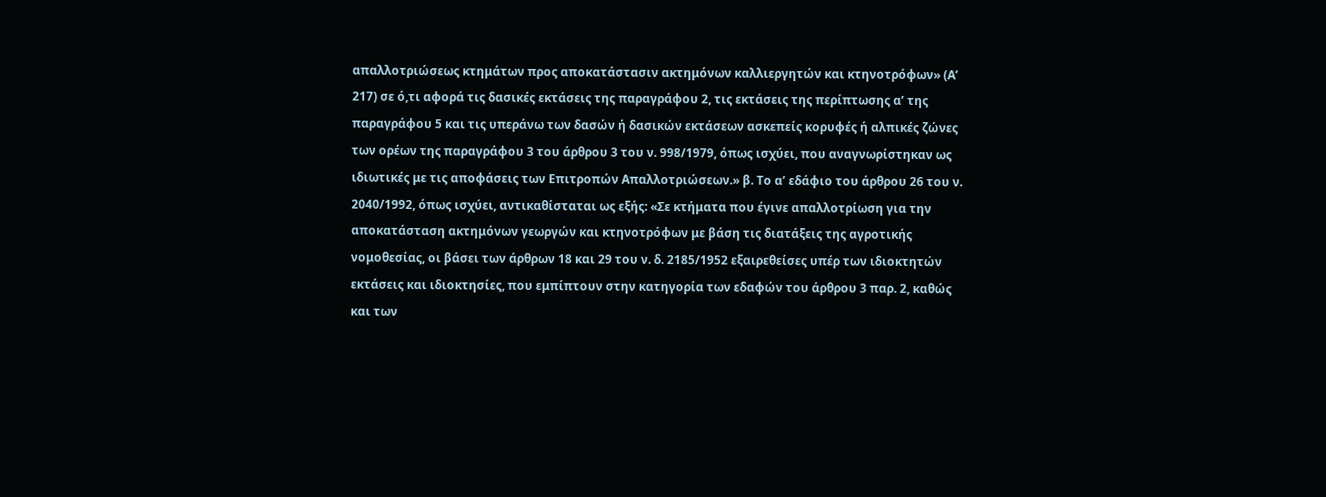απαλλοτριώσεως κτημάτων προς αποκατάστασιν ακτημόνων καλλιεργητών και κτηνοτρόφων» (Α’ 217) σε ό,τι αφορά τις δασικές εκτάσεις της παραγράφου 2, τις εκτάσεις της περίπτωσης α’ της παραγράφου 5 και τις υπεράνω των δασών ή δασικών εκτάσεων ασκεπείς κορυφές ή αλπικές ζώνες των ορέων της παραγράφου 3 του άρθρου 3 του ν. 998/1979, όπως ισχύει, που αναγνωρίστηκαν ως ιδιωτικές με τις αποφάσεις των Επιτροπών Απαλλοτριώσεων.» β. Το α’ εδάφιο του άρθρου 26 του ν. 2040/1992, όπως ισχύει, αντικαθίσταται ως εξής: «Σε κτήματα που έγινε απαλλοτρίωση για την αποκατάσταση ακτημόνων γεωργών και κτηνοτρόφων με βάση τις διατάξεις της αγροτικής νομοθεσίας, οι βάσει των άρθρων 18 και 29 του ν. δ. 2185/1952 εξαιρεθείσες υπέρ των ιδιοκτητών εκτάσεις και ιδιοκτησίες, που εμπίπτουν στην κατηγορία των εδαφών του άρθρου 3 παρ. 2, καθώς και των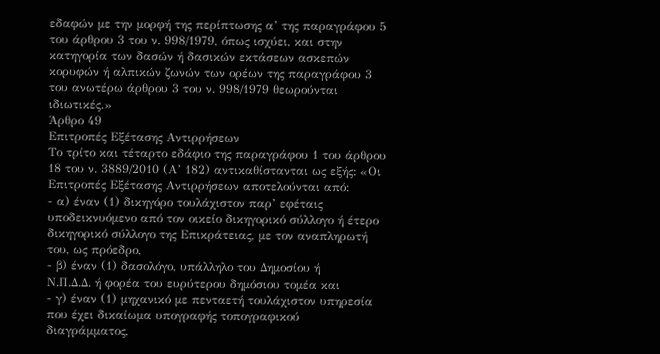εδαφών με την μορφή της περίπτωσης α’ της παραγράφου 5 του άρθρου 3 του ν. 998/1979, όπως ισχύει, και στην κατηγορία των δασών ή δασικών εκτάσεων ασκεπών κορυφών ή αλπικών ζωνών των ορέων της παραγράφου 3 του ανωτέρω άρθρου 3 του ν. 998/1979 θεωρούνται ιδιωτικές.»
Άρθρο 49
Επιτροπές Εξέτασης Αντιρρήσεων
Το τρίτο και τέταρτο εδάφιο της παραγράφου 1 του άρθρου 18 του ν. 3889/2010 (Α’ 182) αντικαθίστανται ως εξής: «Οι Επιτροπές Εξέτασης Αντιρρήσεων αποτελούνται από:
- α) έναν (1) δικηγόρο τουλάχιστον παρ’ εφέταις υποδεικνυόμενο από τον οικείο δικηγορικό σύλλογο ή έτερο
δικηγορικό σύλλογο της Επικράτειας, με τον αναπληρωτή του, ως πρόεδρο,
- β) έναν (1) δασολόγο, υπάλληλο του Δημοσίου ή
Ν.Π.Δ.Δ. ή φορέα του ευρύτερου δημόσιου τομέα και
- γ) έναν (1) μηχανικό με πενταετή τουλάχιστον υπηρεσία που έχει δικαίωμα υπογραφής τοπογραφικού
διαγράμματος,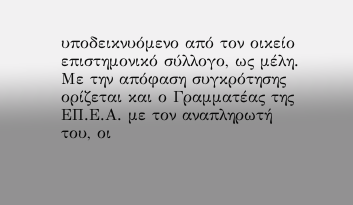υποδεικνυόμενο από τον οικείο επιστημονικό σύλλογο, ως μέλη. Με την απόφαση συγκρότησης ορίζεται και ο Γραμματέας της ΕΠ.Ε.Α. με τον αναπληρωτή του, οι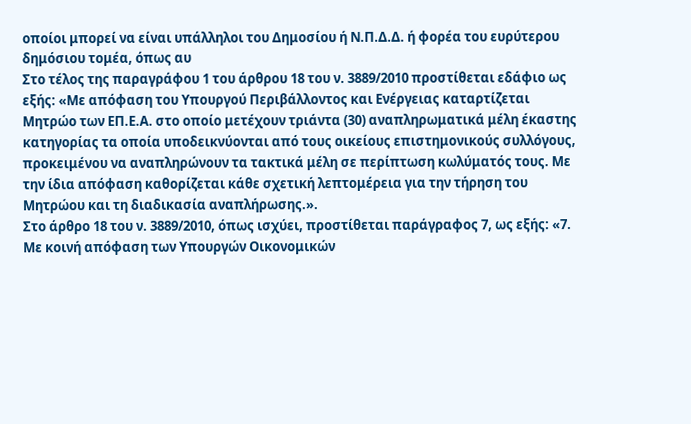οποίοι μπορεί να είναι υπάλληλοι του Δημοσίου ή Ν.Π.Δ.Δ. ή φορέα του ευρύτερου δημόσιου τομέα, όπως αυ
Στο τέλος της παραγράφου 1 του άρθρου 18 του ν. 3889/2010 προστίθεται εδάφιο ως εξής: «Με απόφαση του Υπουργού Περιβάλλοντος και Ενέργειας καταρτίζεται Μητρώο των ΕΠ.Ε.Α. στο οποίο μετέχουν τριάντα (30) αναπληρωματικά μέλη έκαστης κατηγορίας τα οποία υποδεικνύονται από τους οικείους επιστημονικούς συλλόγους, προκειμένου να αναπληρώνουν τα τακτικά μέλη σε περίπτωση κωλύματός τους. Με την ίδια απόφαση καθορίζεται κάθε σχετική λεπτομέρεια για την τήρηση του Μητρώου και τη διαδικασία αναπλήρωσης.».
Στο άρθρο 18 του ν. 3889/2010, όπως ισχύει, προστίθεται παράγραφος 7, ως εξής: «7. Με κοινή απόφαση των Υπουργών Οικονομικών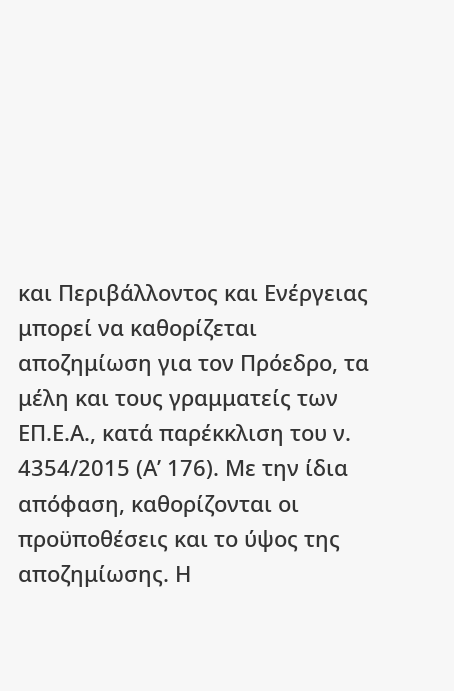και Περιβάλλοντος και Ενέργειας μπορεί να καθορίζεται αποζημίωση για τον Πρόεδρο, τα μέλη και τους γραμματείς των ΕΠ.Ε.Α., κατά παρέκκλιση του ν. 4354/2015 (Α’ 176). Με την ίδια απόφαση, καθορίζονται οι προϋποθέσεις και το ύψος της αποζημίωσης. Η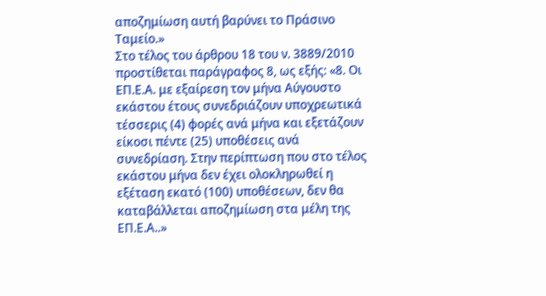αποζημίωση αυτή βαρύνει το Πράσινο Ταμείο.»
Στο τέλος του άρθρου 18 του ν. 3889/2010 προστίθεται παράγραφος 8, ως εξής: «8. Οι ΕΠ.Ε.Α. με εξαίρεση τον μήνα Αύγουστο εκάστου έτους συνεδριάζουν υποχρεωτικά τέσσερις (4) φορές ανά μήνα και εξετάζουν είκοσι πέντε (25) υποθέσεις ανά συνεδρίαση. Στην περίπτωση που στο τέλος εκάστου μήνα δεν έχει ολοκληρωθεί η εξέταση εκατό (100) υποθέσεων, δεν θα καταβάλλεται αποζημίωση στα μέλη της ΕΠ.Ε.Α..»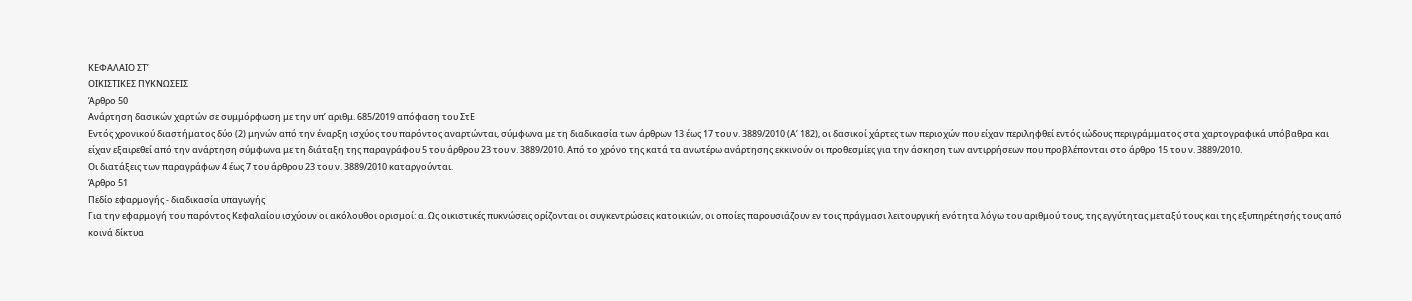ΚΕΦΑΛΑΙΟ ΣΤ’
ΟΙΚΙΣΤΙΚΕΣ ΠΥΚΝΩΣΕΙΣ
Άρθρο 50
Ανάρτηση δασικών χαρτών σε συμμόρφωση με την υπ’ αριθμ. 685/2019 απόφαση του ΣτΕ
Εντός χρονικού διαστήματος δύο (2) μηνών από την έναρξη ισχύος του παρόντος αναρτώνται, σύμφωνα με τη διαδικασία των άρθρων 13 έως 17 του ν. 3889/2010 (Α’ 182), οι δασικοί χάρτες των περιοχών που είχαν περιληφθεί εντός ιώδους περιγράμματος στα χαρτογραφικά υπόβαθρα και είχαν εξαιρεθεί από την ανάρτηση σύμφωνα με τη διάταξη της παραγράφου 5 του άρθρου 23 του ν. 3889/2010. Από το χρόνο της κατά τα ανωτέρω ανάρτησης εκκινούν οι προθεσμίες για την άσκηση των αντιρρήσεων που προβλέπονται στο άρθρο 15 του ν. 3889/2010.
Οι διατάξεις των παραγράφων 4 έως 7 του άρθρου 23 του ν. 3889/2010 καταργούνται.
Άρθρο 51
Πεδίο εφαρμογής - διαδικασία υπαγωγής
Για την εφαρμογή του παρόντος Κεφαλαίου ισχύουν οι ακόλουθοι ορισμοί: α. Ως οικιστικές πυκνώσεις ορίζονται οι συγκεντρώσεις κατοικιών, οι οποίες παρουσιάζουν εν τοις πράγμασι λειτουργική ενότητα λόγω του αριθμού τους, της εγγύτητας μεταξύ τους και της εξυπηρέτησής τους από κοινά δίκτυα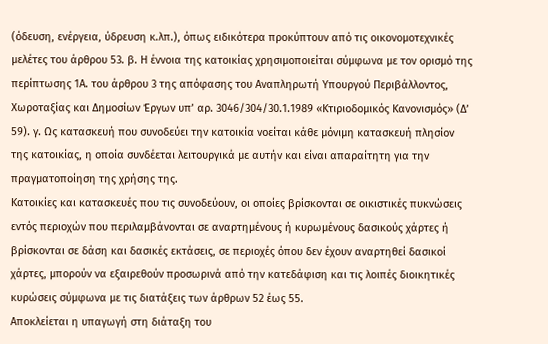(όδευση, ενέργεια, ύδρευση κ.λπ.), όπως ειδικότερα προκύπτουν από τις οικονομοτεχνικές μελέτες του άρθρου 53. β. Η έννοια της κατοικίας χρησιμοποιείται σύμφωνα με τον ορισμό της περίπτωσης 1Α. του άρθρου 3 της απόφασης του Αναπληρωτή Υπουργού Περιβάλλοντος, Χωροταξίας και Δημοσίων Έργων υπ’ αρ. 3046/304/30.1.1989 «Κτιριοδομικός Κανονισμός» (Δ’ 59). γ. Ως κατασκευή που συνοδεύει την κατοικία νοείται κάθε μόνιμη κατασκευή πλησίον της κατοικίας, η οποία συνδέεται λειτουργικά με αυτήν και είναι απαραίτητη για την πραγματοποίηση της χρήσης της.
Κατοικίες και κατασκευές που τις συνοδεύουν, οι οποίες βρίσκονται σε οικιστικές πυκνώσεις εντός περιοχών που περιλαμβάνονται σε αναρτημένους ή κυρωμένους δασικούς χάρτες ή βρίσκονται σε δάση και δασικές εκτάσεις, σε περιοχές όπου δεν έχουν αναρτηθεί δασικοί χάρτες, μπορούν να εξαιρεθούν προσωρινά από την κατεδάφιση και τις λοιπές διοικητικές κυρώσεις σύμφωνα με τις διατάξεις των άρθρων 52 έως 55.
Αποκλείεται η υπαγωγή στη διάταξη του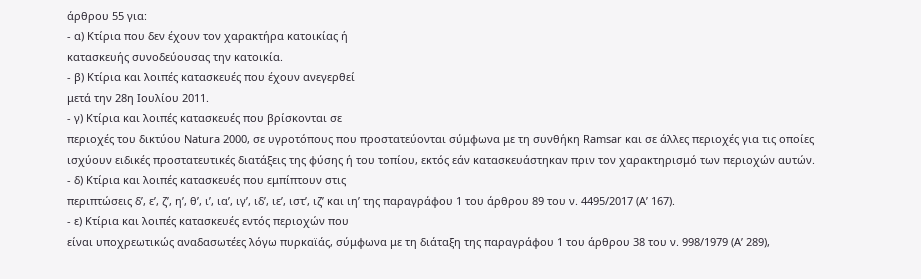άρθρου 55 για:
- α) Κτίρια που δεν έχουν τον χαρακτήρα κατοικίας ή
κατασκευής συνοδεύουσας την κατοικία.
- β) Κτίρια και λοιπές κατασκευές που έχουν ανεγερθεί
μετά την 28η Ιουλίου 2011.
- γ) Κτίρια και λοιπές κατασκευές που βρίσκονται σε
περιοχές του δικτύου Natura 2000, σε υγροτόπους που προστατεύονται σύμφωνα με τη συνθήκη Ramsar και σε άλλες περιοχές για τις οποίες ισχύουν ειδικές προστατευτικές διατάξεις της φύσης ή του τοπίου, εκτός εάν κατασκευάστηκαν πριν τον χαρακτηρισμό των περιοχών αυτών.
- δ) Κτίρια και λοιπές κατασκευές που εμπίπτουν στις
περιπτώσεις δ’, ε’, ζ’, η’, θ’, ι’, ια’, ιγ’, ιδ’, ιε’, ιστ’, ιζ’ και ιη’ της παραγράφου 1 του άρθρου 89 του ν. 4495/2017 (Α’ 167).
- ε) Κτίρια και λοιπές κατασκευές εντός περιοχών που
είναι υποχρεωτικώς αναδασωτέες λόγω πυρκαϊάς, σύμφωνα με τη διάταξη της παραγράφου 1 του άρθρου 38 του ν. 998/1979 (Α’ 289),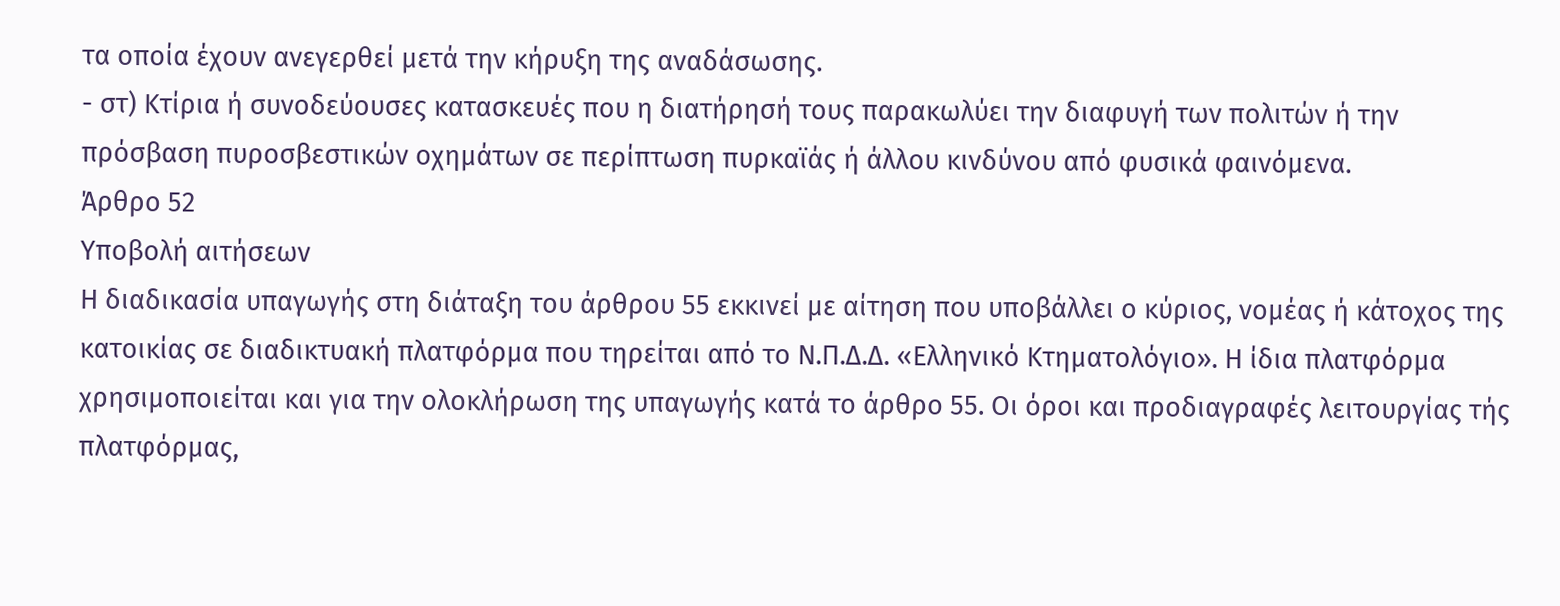τα οποία έχουν ανεγερθεί μετά την κήρυξη της αναδάσωσης.
- στ) Κτίρια ή συνοδεύουσες κατασκευές που η διατήρησή τους παρακωλύει την διαφυγή των πολιτών ή την
πρόσβαση πυροσβεστικών οχημάτων σε περίπτωση πυρκαϊάς ή άλλου κινδύνου από φυσικά φαινόμενα.
Άρθρο 52
Υποβολή αιτήσεων
Η διαδικασία υπαγωγής στη διάταξη του άρθρου 55 εκκινεί με αίτηση που υποβάλλει ο κύριος, νομέας ή κάτοχος της κατοικίας σε διαδικτυακή πλατφόρμα που τηρείται από το Ν.Π.Δ.Δ. «Ελληνικό Κτηματολόγιο». Η ίδια πλατφόρμα χρησιμοποιείται και για την ολοκλήρωση της υπαγωγής κατά το άρθρο 55. Οι όροι και προδιαγραφές λειτουργίας τής πλατφόρμας,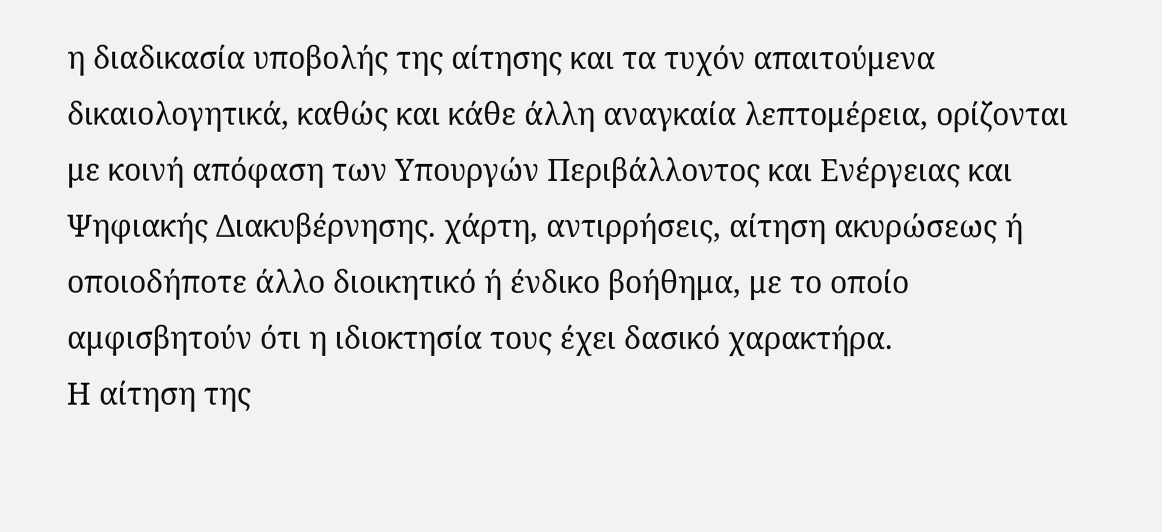η διαδικασία υποβολής της αίτησης και τα τυχόν απαιτούμενα δικαιολογητικά, καθώς και κάθε άλλη αναγκαία λεπτομέρεια, ορίζονται με κοινή απόφαση των Υπουργών Περιβάλλοντος και Ενέργειας και Ψηφιακής Διακυβέρνησης. χάρτη, αντιρρήσεις, αίτηση ακυρώσεως ή οποιοδήποτε άλλο διοικητικό ή ένδικο βοήθημα, με το οποίο αμφισβητούν ότι η ιδιοκτησία τους έχει δασικό χαρακτήρα.
Η αίτηση της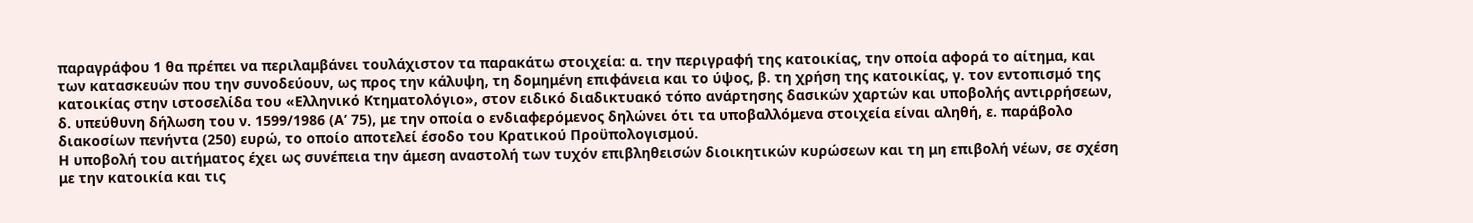παραγράφου 1 θα πρέπει να περιλαμβάνει τουλάχιστον τα παρακάτω στοιχεία: α. την περιγραφή της κατοικίας, την οποία αφορά το αίτημα, και των κατασκευών που την συνοδεύουν, ως προς την κάλυψη, τη δομημένη επιφάνεια και το ύψος, β. τη χρήση της κατοικίας, γ. τον εντοπισμό της κατοικίας στην ιστοσελίδα του «Ελληνικό Κτηματολόγιο», στον ειδικό διαδικτυακό τόπο ανάρτησης δασικών χαρτών και υποβολής αντιρρήσεων, δ. υπεύθυνη δήλωση του ν. 1599/1986 (Α’ 75), με την οποία ο ενδιαφερόμενος δηλώνει ότι τα υποβαλλόμενα στοιχεία είναι αληθή, ε. παράβολο διακοσίων πενήντα (250) ευρώ, το οποίο αποτελεί έσοδο του Κρατικού Προϋπολογισμού.
Η υποβολή του αιτήματος έχει ως συνέπεια την άμεση αναστολή των τυχόν επιβληθεισών διοικητικών κυρώσεων και τη μη επιβολή νέων, σε σχέση με την κατοικία και τις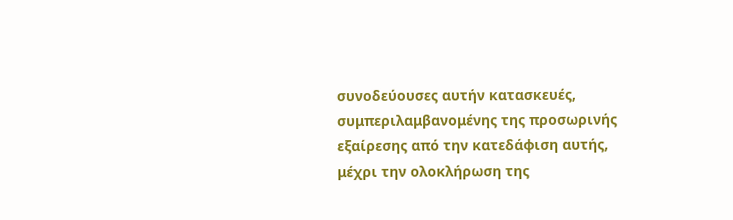συνοδεύουσες αυτήν κατασκευές, συμπεριλαμβανομένης της προσωρινής εξαίρεσης από την κατεδάφιση αυτής, μέχρι την ολοκλήρωση της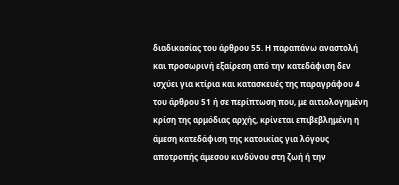διαδικασίας του άρθρου 55. Η παραπάνω αναστολή και προσωρινή εξαίρεση από την κατεδάφιση δεν ισχύει για κτίρια και κατασκευές της παραγράφου 4 του άρθρου 51 ή σε περίπτωση που, με αιτιολογημένη κρίση της αρμόδιας αρχής, κρίνεται επιβεβλημένη η άμεση κατεδάφιση της κατοικίας για λόγους αποτροπής άμεσου κινδύνου στη ζωή ή την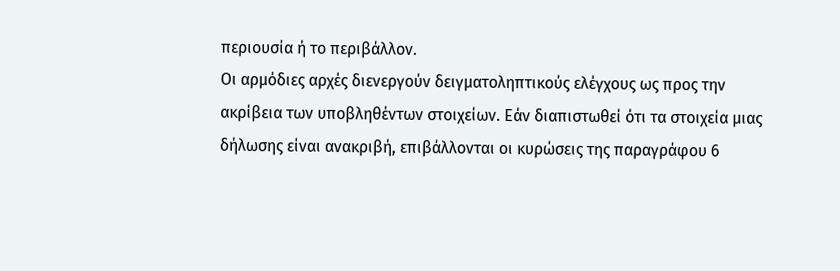περιουσία ή το περιβάλλον.
Οι αρμόδιες αρχές διενεργούν δειγματοληπτικούς ελέγχους ως προς την ακρίβεια των υποβληθέντων στοιχείων. Εάν διαπιστωθεί ότι τα στοιχεία μιας δήλωσης είναι ανακριβή, επιβάλλονται οι κυρώσεις της παραγράφου 6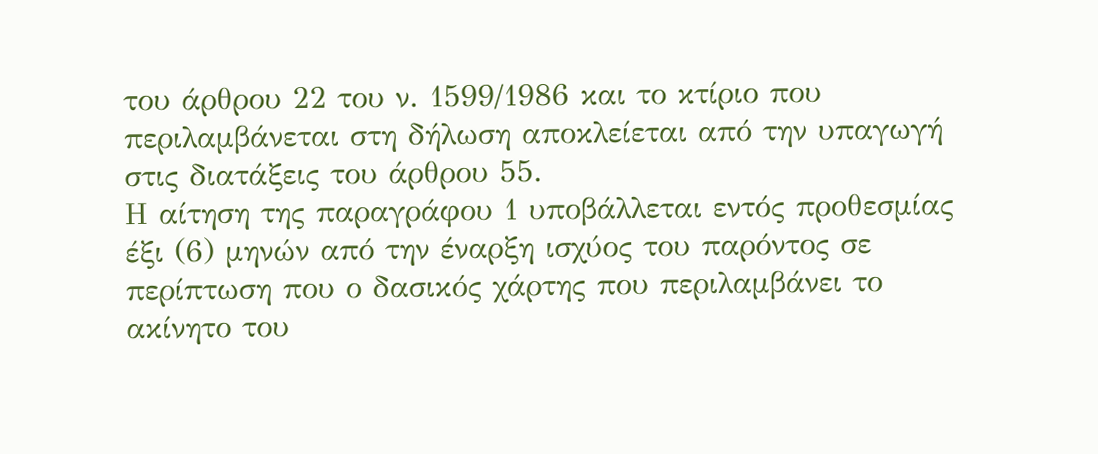του άρθρου 22 του ν. 1599/1986 και το κτίριο που περιλαμβάνεται στη δήλωση αποκλείεται από την υπαγωγή στις διατάξεις του άρθρου 55.
Η αίτηση της παραγράφου 1 υποβάλλεται εντός προθεσμίας έξι (6) μηνών από την έναρξη ισχύος του παρόντος σε περίπτωση που ο δασικός χάρτης που περιλαμβάνει το ακίνητο του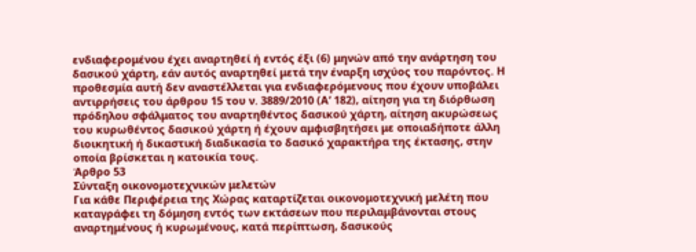ενδιαφερομένου έχει αναρτηθεί ή εντός έξι (6) μηνών από την ανάρτηση του δασικού χάρτη, εάν αυτός αναρτηθεί μετά την έναρξη ισχύος του παρόντος. Η προθεσμία αυτή δεν αναστέλλεται για ενδιαφερόμενους που έχουν υποβάλει αντιρρήσεις του άρθρου 15 του ν. 3889/2010 (Α’ 182), αίτηση για τη διόρθωση πρόδηλου σφάλματος του αναρτηθέντος δασικού χάρτη, αίτηση ακυρώσεως του κυρωθέντος δασικού χάρτη ή έχουν αμφισβητήσει με οποιαδήποτε άλλη διοικητική ή δικαστική διαδικασία το δασικό χαρακτήρα της έκτασης, στην οποία βρίσκεται η κατοικία τους.
Άρθρο 53
Σύνταξη οικονομοτεχνικών μελετών
Για κάθε Περιφέρεια της Χώρας καταρτίζεται οικονομοτεχνική μελέτη που καταγράφει τη δόμηση εντός των εκτάσεων που περιλαμβάνονται στους αναρτημένους ή κυρωμένους, κατά περίπτωση, δασικούς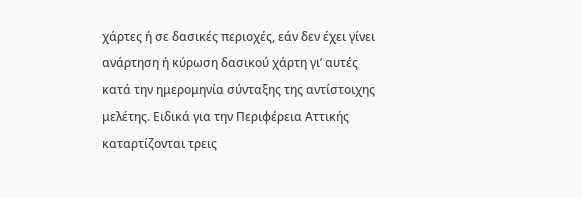χάρτες ή σε δασικές περιοχές, εάν δεν έχει γίνει ανάρτηση ή κύρωση δασικού χάρτη γι’ αυτές κατά την ημερομηνία σύνταξης της αντίστοιχης μελέτης. Ειδικά για την Περιφέρεια Αττικής καταρτίζονται τρεις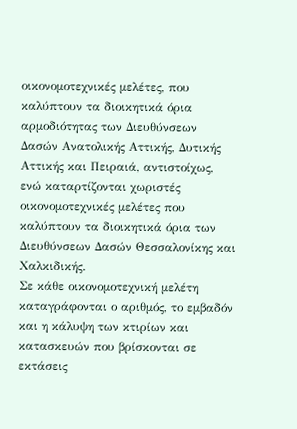οικονομοτεχνικές μελέτες, που καλύπτουν τα διοικητικά όρια αρμοδιότητας των Διευθύνσεων Δασών Ανατολικής Αττικής, Δυτικής Αττικής και Πειραιά, αντιστοίχως, ενώ καταρτίζονται χωριστές οικονομοτεχνικές μελέτες που καλύπτουν τα διοικητικά όρια των Διευθύνσεων Δασών Θεσσαλονίκης και Χαλκιδικής.
Σε κάθε οικονομοτεχνική μελέτη καταγράφονται ο αριθμός, το εμβαδόν και η κάλυψη των κτιρίων και κατασκευών που βρίσκονται σε εκτάσεις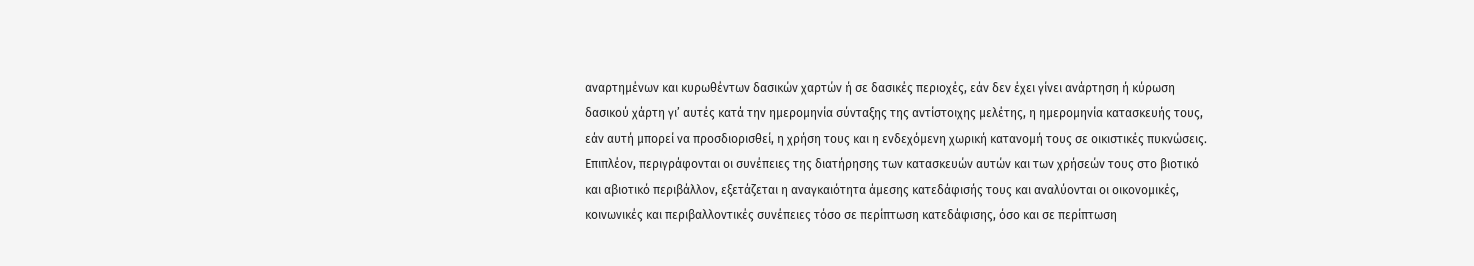αναρτημένων και κυρωθέντων δασικών χαρτών ή σε δασικές περιοχές, εάν δεν έχει γίνει ανάρτηση ή κύρωση δασικού χάρτη γι’ αυτές κατά την ημερομηνία σύνταξης της αντίστοιχης μελέτης, η ημερομηνία κατασκευής τους, εάν αυτή μπορεί να προσδιορισθεί, η χρήση τους και η ενδεχόμενη χωρική κατανομή τους σε οικιστικές πυκνώσεις. Επιπλέον, περιγράφονται οι συνέπειες της διατήρησης των κατασκευών αυτών και των χρήσεών τους στο βιοτικό και αβιοτικό περιβάλλον, εξετάζεται η αναγκαιότητα άμεσης κατεδάφισής τους και αναλύονται οι οικονομικές, κοινωνικές και περιβαλλοντικές συνέπειες τόσο σε περίπτωση κατεδάφισης, όσο και σε περίπτωση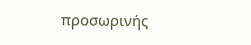προσωρινής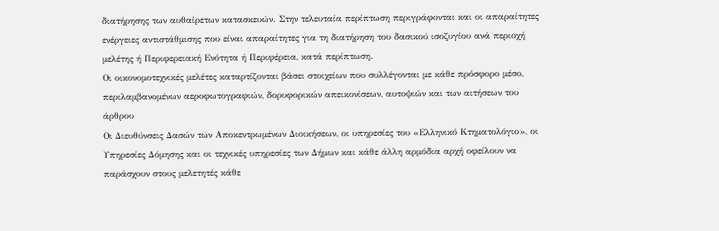διατήρησης των αυθαίρετων κατασκευών. Στην τελευταία περίπτωση περιγράφονται και οι απαραίτητες ενέργειες αντιστάθμισης που είναι απαραίτητες για τη διατήρηση του δασικού ισοζυγίου ανά περιοχή μελέτης ή Περιφερειακή Ενότητα ή Περιφέρεια, κατά περίπτωση.
Οι οικονομοτεχνικές μελέτες καταρτίζονται βάσει στοιχείων που συλλέγονται με κάθε πρόσφορο μέσο, περιλαμβανομένων αεροφωτογραφιών, δορυφορικών απεικονίσεων, αυτοψιών και των αιτήσεων του άρθρου
Οι Διευθύνσεις Δασών των Αποκεντρωμένων Διοικήσεων, οι υπηρεσίες του «Ελληνικό Κτηματολόγιο», οι Υπηρεσίες Δόμησης και οι τεχνικές υπηρεσίες των Δήμων και κάθε άλλη αρμόδια αρχή οφείλουν να παράσχουν στους μελετητές κάθε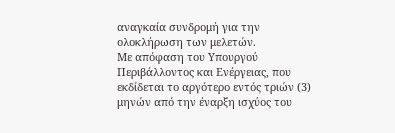αναγκαία συνδρομή για την ολοκλήρωση των μελετών.
Με απόφαση του Υπουργού Περιβάλλοντος και Ενέργειας, που εκδίδεται το αργότερο εντός τριών (3) μηνών από την έναρξη ισχύος του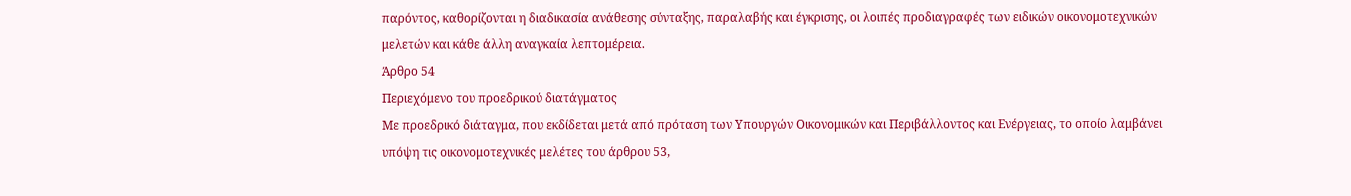παρόντος, καθορίζονται η διαδικασία ανάθεσης σύνταξης, παραλαβής και έγκρισης, οι λοιπές προδιαγραφές των ειδικών οικονομοτεχνικών μελετών και κάθε άλλη αναγκαία λεπτομέρεια.
Άρθρο 54
Περιεχόμενο του προεδρικού διατάγματος
Με προεδρικό διάταγμα, που εκδίδεται μετά από πρόταση των Υπουργών Οικονομικών και Περιβάλλοντος και Ενέργειας, το οποίο λαμβάνει υπόψη τις οικονομοτεχνικές μελέτες του άρθρου 53,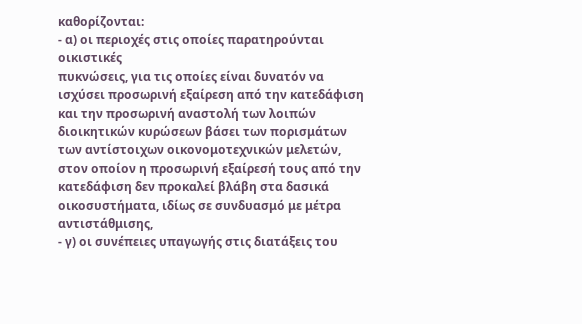καθορίζονται:
- α) οι περιοχές στις οποίες παρατηρούνται οικιστικές
πυκνώσεις, για τις οποίες είναι δυνατόν να ισχύσει προσωρινή εξαίρεση από την κατεδάφιση και την προσωρινή αναστολή των λοιπών διοικητικών κυρώσεων βάσει των πορισμάτων των αντίστοιχων οικονομοτεχνικών μελετών, στον οποίον η προσωρινή εξαίρεσή τους από την κατεδάφιση δεν προκαλεί βλάβη στα δασικά οικοσυστήματα, ιδίως σε συνδυασμό με μέτρα αντιστάθμισης,
- γ) οι συνέπειες υπαγωγής στις διατάξεις του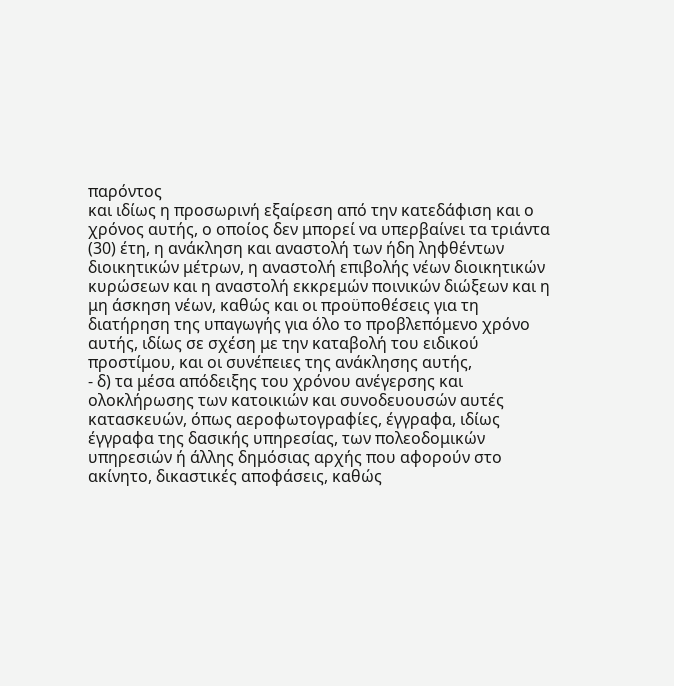παρόντος
και ιδίως η προσωρινή εξαίρεση από την κατεδάφιση και ο χρόνος αυτής, ο οποίος δεν μπορεί να υπερβαίνει τα τριάντα (30) έτη, η ανάκληση και αναστολή των ήδη ληφθέντων διοικητικών μέτρων, η αναστολή επιβολής νέων διοικητικών κυρώσεων και η αναστολή εκκρεμών ποινικών διώξεων και η μη άσκηση νέων, καθώς και οι προϋποθέσεις για τη διατήρηση της υπαγωγής για όλο το προβλεπόμενο χρόνο αυτής, ιδίως σε σχέση με την καταβολή του ειδικού προστίμου, και οι συνέπειες της ανάκλησης αυτής,
- δ) τα μέσα απόδειξης του χρόνου ανέγερσης και
ολοκλήρωσης των κατοικιών και συνοδευουσών αυτές κατασκευών, όπως αεροφωτογραφίες, έγγραφα, ιδίως έγγραφα της δασικής υπηρεσίας, των πολεοδομικών υπηρεσιών ή άλλης δημόσιας αρχής που αφορούν στο ακίνητο, δικαστικές αποφάσεις, καθώς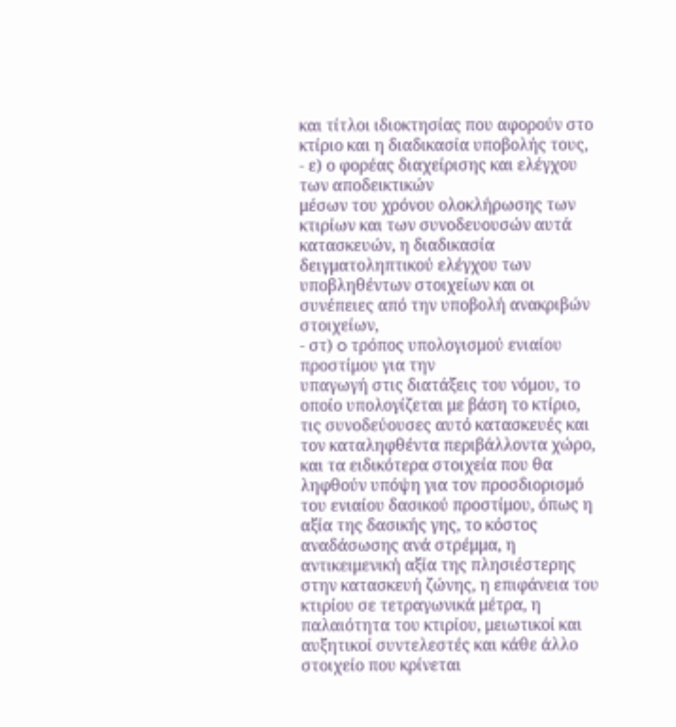και τίτλοι ιδιοκτησίας που αφορούν στο κτίριο και η διαδικασία υποβολής τους,
- ε) ο φορέας διαχείρισης και ελέγχου των αποδεικτικών
μέσων του χρόνου ολοκλήρωσης των κτιρίων και των συνοδευουσών αυτά κατασκευών, η διαδικασία δειγματοληπτικού ελέγχου των υποβληθέντων στοιχείων και οι συνέπειες από την υποβολή ανακριβών στοιχείων,
- στ) o τρόπος υπολογισμού ενιαίου προστίμου για την
υπαγωγή στις διατάξεις του νόμου, το οποίο υπολογίζεται με βάση το κτίριο, τις συνοδεύουσες αυτό κατασκευές και τον καταληφθέντα περιβάλλοντα χώρο, και τα ειδικότερα στοιχεία που θα ληφθούν υπόψη για τον προσδιορισμό του ενιαίου δασικού προστίμου, όπως η αξία της δασικής γης, το κόστος αναδάσωσης ανά στρέμμα, η αντικειμενική αξία της πλησιέστερης στην κατασκευή ζώνης, η επιφάνεια του κτιρίου σε τετραγωνικά μέτρα, η παλαιότητα του κτιρίου, μειωτικοί και αυξητικοί συντελεστές και κάθε άλλο στοιχείο που κρίνεται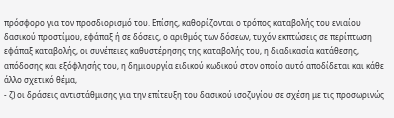πρόσφορο για τον προσδιορισμό του. Επίσης, καθορίζονται ο τρόπος καταβολής του ενιαίου δασικού προστίμου, εφάπαξ ή σε δόσεις, ο αριθμός των δόσεων, τυχόν εκπτώσεις σε περίπτωση εφάπαξ καταβολής, οι συνέπειες καθυστέρησης της καταβολής του, η διαδικασία κατάθεσης, απόδοσης και εξόφλησής του, η δημιουργία ειδικού κωδικού στον οποίο αυτό αποδίδεται και κάθε άλλο σχετικό θέμα,
- ζ) οι δράσεις αντιστάθμισης για την επίτευξη του δασικού ισοζυγίου σε σχέση με τις προσωρινώς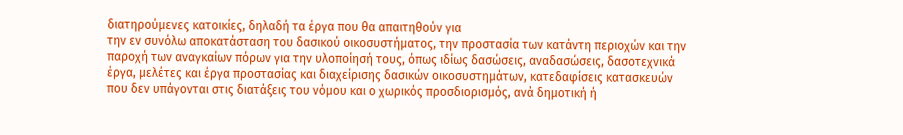διατηρούμενες κατοικίες, δηλαδή τα έργα που θα απαιτηθούν για
την εν συνόλω αποκατάσταση του δασικού οικοσυστήματος, την προστασία των κατάντη περιοχών και την παροχή των αναγκαίων πόρων για την υλοποίησή τους, όπως ιδίως δασώσεις, αναδασώσεις, δασοτεχνικά έργα, μελέτες και έργα προστασίας και διαχείρισης δασικών οικοσυστημάτων, κατεδαφίσεις κατασκευών που δεν υπάγονται στις διατάξεις του νόμου και ο χωρικός προσδιορισμός, ανά δημοτική ή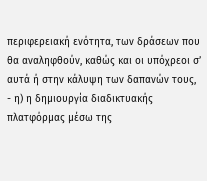περιφερειακή ενότητα, των δράσεων που θα αναληφθούν, καθώς και οι υπόχρεοι σ’ αυτά ή στην κάλυψη των δαπανών τους,
- η) η δημιουργία διαδικτυακής πλατφόρμας μέσω της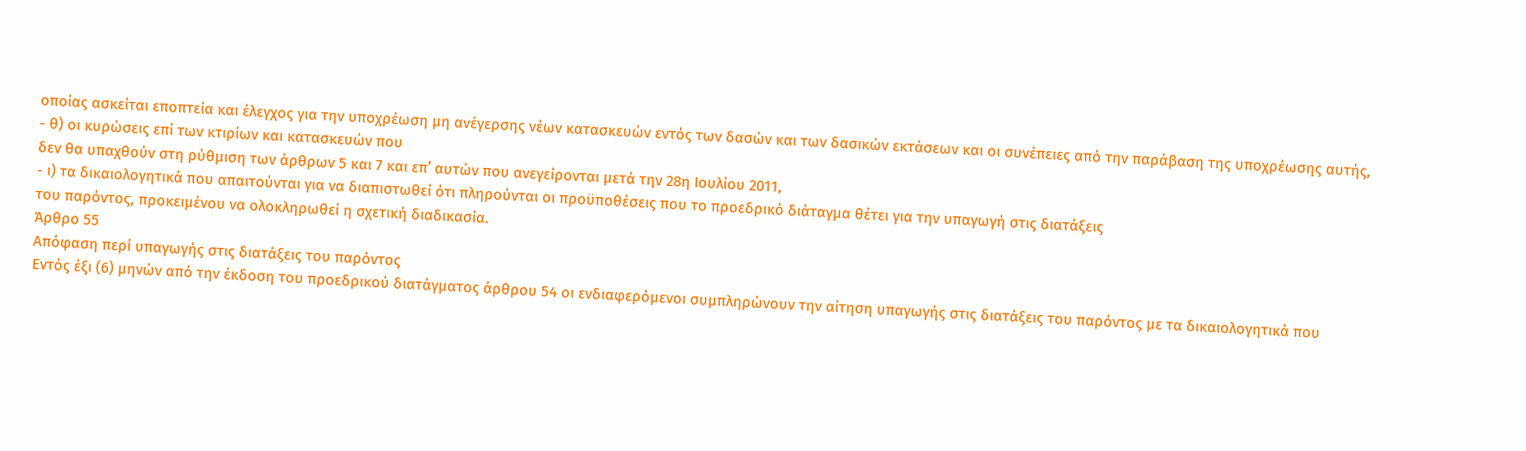οποίας ασκείται εποπτεία και έλεγχος για την υποχρέωση μη ανέγερσης νέων κατασκευών εντός των δασών και των δασικών εκτάσεων και οι συνέπειες από την παράβαση της υποχρέωσης αυτής,
- θ) οι κυρώσεις επί των κτιρίων και κατασκευών που
δεν θα υπαχθούν στη ρύθμιση των άρθρων 5 και 7 και επ’ αυτών που ανεγείρονται μετά την 28η Ιουλίου 2011,
- ι) τα δικαιολογητικά που απαιτούνται για να διαπιστωθεί ότι πληρούνται οι προϋποθέσεις που το προεδρικό διάταγμα θέτει για την υπαγωγή στις διατάξεις
του παρόντος, προκειμένου να ολοκληρωθεί η σχετική διαδικασία.
Άρθρο 55
Απόφαση περί υπαγωγής στις διατάξεις του παρόντος
Εντός έξι (6) μηνών από την έκδοση του προεδρικού διατάγματος άρθρου 54 οι ενδιαφερόμενοι συμπληρώνουν την αίτηση υπαγωγής στις διατάξεις του παρόντος με τα δικαιολογητικά που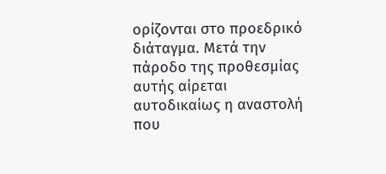ορίζονται στο προεδρικό διάταγμα. Μετά την πάροδο της προθεσμίας αυτής αίρεται αυτοδικαίως η αναστολή που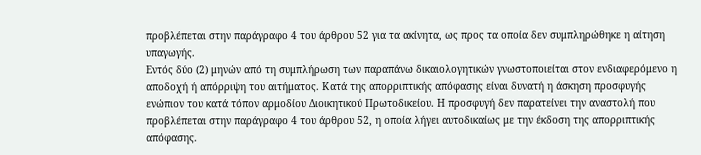προβλέπεται στην παράγραφο 4 του άρθρου 52 για τα ακίνητα, ως προς τα οποία δεν συμπληρώθηκε η αίτηση υπαγωγής.
Εντός δύο (2) μηνών από τη συμπλήρωση των παραπάνω δικαιολογητικών γνωστοποιείται στον ενδιαφερόμενο η αποδοχή ή απόρριψη του αιτήματος. Κατά της απορριπτικής απόφασης είναι δυνατή η άσκηση προσφυγής ενώπιον του κατά τόπον αρμοδίου Διοικητικού Πρωτοδικείου. Η προσφυγή δεν παρατείνει την αναστολή που προβλέπεται στην παράγραφο 4 του άρθρου 52, η οποία λήγει αυτοδικαίως με την έκδοση της απορριπτικής απόφασης.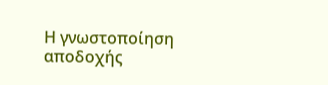Η γνωστοποίηση αποδοχής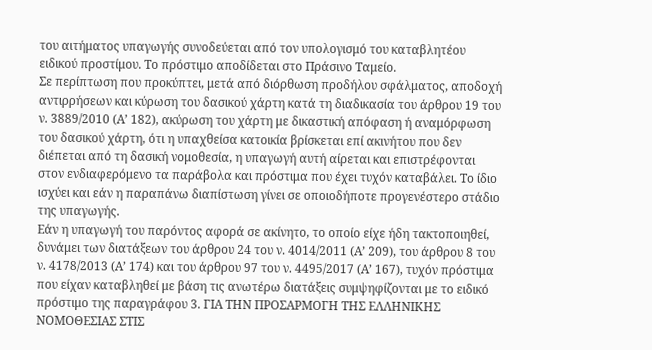του αιτήματος υπαγωγής συνοδεύεται από τον υπολογισμό του καταβλητέου ειδικού προστίμου. Το πρόστιμο αποδίδεται στο Πράσινο Ταμείο.
Σε περίπτωση που προκύπτει, μετά από διόρθωση προδήλου σφάλματος, αποδοχή αντιρρήσεων και κύρωση του δασικού χάρτη κατά τη διαδικασία του άρθρου 19 του ν. 3889/2010 (Α’ 182), ακύρωση του χάρτη με δικαστική απόφαση ή αναμόρφωση του δασικού χάρτη, ότι η υπαχθείσα κατοικία βρίσκεται επί ακινήτου που δεν διέπεται από τη δασική νομοθεσία, η υπαγωγή αυτή αίρεται και επιστρέφονται στον ενδιαφερόμενο τα παράβολα και πρόστιμα που έχει τυχόν καταβάλει. Το ίδιο ισχύει και εάν η παραπάνω διαπίστωση γίνει σε οποιοδήποτε προγενέστερο στάδιο της υπαγωγής.
Εάν η υπαγωγή του παρόντος αφορά σε ακίνητο, το οποίο είχε ήδη τακτοποιηθεί, δυνάμει των διατάξεων του άρθρου 24 του ν. 4014/2011 (Α’ 209), του άρθρου 8 του ν. 4178/2013 (Α’ 174) και του άρθρου 97 του ν. 4495/2017 (Α’ 167), τυχόν πρόστιμα που είχαν καταβληθεί με βάση τις ανωτέρω διατάξεις συμψηφίζονται με το ειδικό πρόστιμο της παραγράφου 3. ΓΙΑ ΤΗΝ ΠΡΟΣΑΡΜΟΓΗ ΤΗΣ ΕΛΛΗΝΙΚΗΣ ΝΟΜΟΘΕΣΙΑΣ ΣΤΙΣ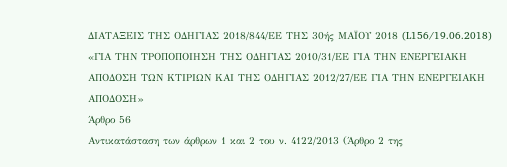ΔΙΑΤΑΞΕΙΣ ΤΗΣ ΟΔΗΓΙΑΣ 2018/844/ΕΕ ΤΗΣ 30ής ΜΑΪΟΥ 2018 (L156/19.06.2018) «ΓΙΑ ΤΗΝ ΤΡΟΠΟΠΟΙΗΣΗ ΤΗΣ OΔΗΓΙΑΣ 2010/31/ΕΕ ΓΙΑ ΤΗΝ ΕΝΕΡΓΕΙΑΚΗ ΑΠΟΔΟΣΗ ΤΩΝ ΚΤΙΡΙΩΝ ΚΑΙ ΤΗΣ OΔΗΓΙΑΣ 2012/27/ΕΕ ΓΙΑ ΤΗΝ ΕΝΕΡΓΕΙΑΚΗ ΑΠΟΔΟΣΗ»
Άρθρο 56
Αντικατάσταση των άρθρων 1 και 2 του ν. 4122/2013 (Άρθρο 2 της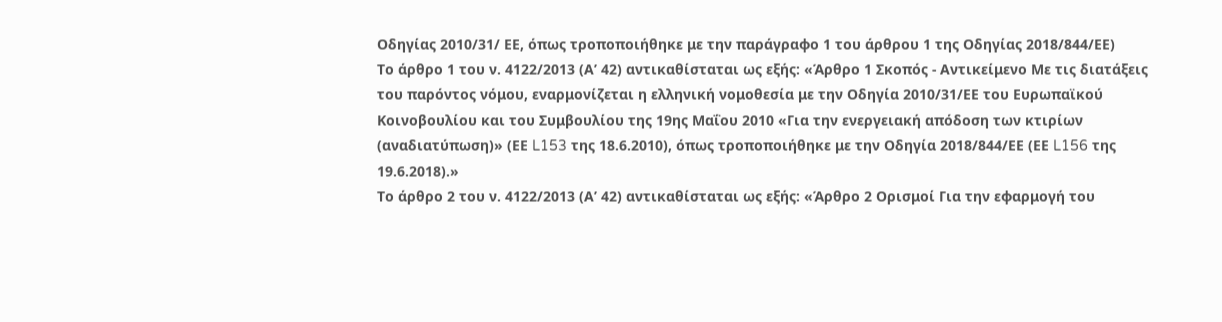Οδηγίας 2010/31/ ΕΕ, όπως τροποποιήθηκε με την παράγραφο 1 του άρθρου 1 της Οδηγίας 2018/844/ΕΕ)
Το άρθρο 1 του ν. 4122/2013 (Α’ 42) αντικαθίσταται ως εξής: «Άρθρο 1 Σκοπός - Αντικείμενο Με τις διατάξεις του παρόντος νόμου, εναρμονίζεται η ελληνική νομοθεσία με την Οδηγία 2010/31/ΕΕ του Ευρωπαϊκού Κοινοβουλίου και του Συμβουλίου της 19ης Μαΐου 2010 «Για την ενεργειακή απόδοση των κτιρίων (αναδιατύπωση)» (ΕΕ L153 της 18.6.2010), όπως τροποποιήθηκε με την Οδηγία 2018/844/ΕΕ (ΕΕ L156 της 19.6.2018).»
Το άρθρο 2 του ν. 4122/2013 (Α’ 42) αντικαθίσταται ως εξής: «Άρθρο 2 Ορισμοί Για την εφαρμογή του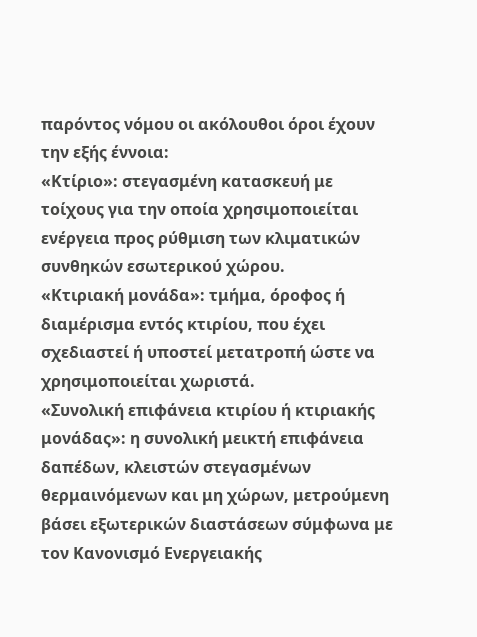παρόντος νόμου οι ακόλουθοι όροι έχουν την εξής έννοια:
«Κτίριο»: στεγασμένη κατασκευή με τοίχους για την οποία χρησιμοποιείται ενέργεια προς ρύθμιση των κλιματικών συνθηκών εσωτερικού χώρου.
«Κτιριακή μονάδα»: τμήμα, όροφος ή διαμέρισμα εντός κτιρίου, που έχει σχεδιαστεί ή υποστεί μετατροπή ώστε να χρησιμοποιείται χωριστά.
«Συνολική επιφάνεια κτιρίου ή κτιριακής μονάδας»: η συνολική μεικτή επιφάνεια δαπέδων, κλειστών στεγασμένων θερμαινόμενων και μη χώρων, μετρούμενη βάσει εξωτερικών διαστάσεων σύμφωνα με τον Κανονισμό Ενεργειακής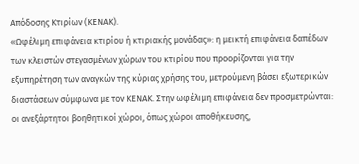Απόδοσης Κτιρίων (ΚΕΝΑΚ).
«Ωφέλιμη επιφάνεια κτιρίου ή κτιριακής μονάδας»: η μεικτή επιφάνεια δαπέδων των κλειστών στεγασμένων χώρων του κτιρίου που προορίζονται για την εξυπηρέτηση των αναγκών της κύριας χρήσης του, μετρούμενη βάσει εξωτερικών διαστάσεων σύμφωνα με τον ΚΕΝΑΚ. Στην ωφέλιμη επιφάνεια δεν προσμετρώνται: οι ανεξάρτητοι βοηθητικοί χώροι, όπως χώροι αποθήκευσης,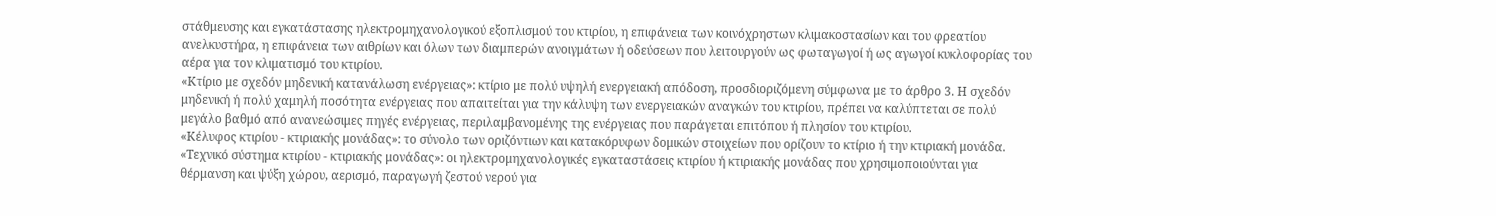στάθμευσης και εγκατάστασης ηλεκτρομηχανολογικού εξοπλισμού του κτιρίου, η επιφάνεια των κοινόχρηστων κλιμακοστασίων και του φρεατίου ανελκυστήρα, η επιφάνεια των αιθρίων και όλων των διαμπερών ανοιγμάτων ή οδεύσεων που λειτουργούν ως φωταγωγοί ή ως αγωγοί κυκλοφορίας του αέρα για τον κλιματισμό του κτιρίου.
«Κτίριο με σχεδόν μηδενική κατανάλωση ενέργειας»: κτίριο με πολύ υψηλή ενεργειακή απόδοση, προσδιοριζόμενη σύμφωνα με το άρθρο 3. Η σχεδόν μηδενική ή πολύ χαμηλή ποσότητα ενέργειας που απαιτείται για την κάλυψη των ενεργειακών αναγκών του κτιρίου, πρέπει να καλύπτεται σε πολύ μεγάλο βαθμό από ανανεώσιμες πηγές ενέργειας, περιλαμβανομένης της ενέργειας που παράγεται επιτόπου ή πλησίον του κτιρίου.
«Κέλυφος κτιρίου - κτιριακής μονάδας»: το σύνολο των οριζόντιων και κατακόρυφων δομικών στοιχείων που ορίζουν το κτίριο ή την κτιριακή μονάδα.
«Τεχνικό σύστημα κτιρίου - κτιριακής μονάδας»: οι ηλεκτρομηχανολογικές εγκαταστάσεις κτιρίου ή κτιριακής μονάδας που χρησιμοποιούνται για θέρμανση και ψύξη χώρου, αερισμό, παραγωγή ζεστού νερού για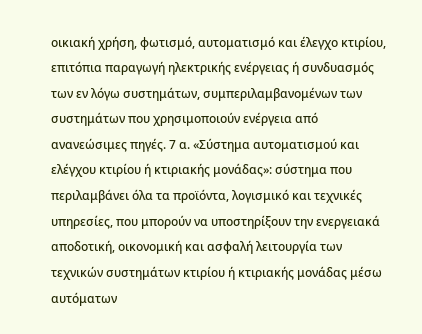οικιακή χρήση, φωτισμό, αυτοματισμό και έλεγχο κτιρίου, επιτόπια παραγωγή ηλεκτρικής ενέργειας ή συνδυασμός των εν λόγω συστημάτων, συμπεριλαμβανομένων των συστημάτων που χρησιμοποιούν ενέργεια από ανανεώσιμες πηγές. 7 α. «Σύστημα αυτοματισμού και ελέγχου κτιρίου ή κτιριακής μονάδας»: σύστημα που περιλαμβάνει όλα τα προϊόντα, λογισμικό και τεχνικές υπηρεσίες, που μπορούν να υποστηρίξουν την ενεργειακά αποδοτική, οικονομική και ασφαλή λειτουργία των τεχνικών συστημάτων κτιρίου ή κτιριακής μονάδας μέσω αυτόματων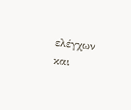ελέγχων και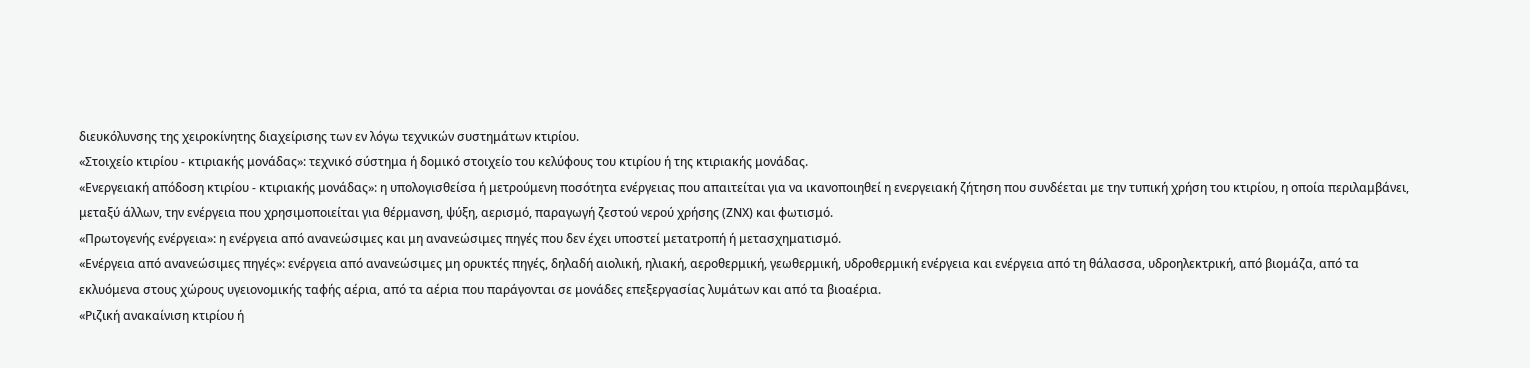διευκόλυνσης της χειροκίνητης διαχείρισης των εν λόγω τεχνικών συστημάτων κτιρίου.
«Στοιχείο κτιρίου - κτιριακής μονάδας»: τεχνικό σύστημα ή δομικό στοιχείο του κελύφους του κτιρίου ή της κτιριακής μονάδας.
«Ενεργειακή απόδοση κτιρίου - κτιριακής μονάδας»: η υπολογισθείσα ή μετρούμενη ποσότητα ενέργειας που απαιτείται για να ικανοποιηθεί η ενεργειακή ζήτηση που συνδέεται με την τυπική χρήση του κτιρίου, η οποία περιλαμβάνει, μεταξύ άλλων, την ενέργεια που χρησιμοποιείται για θέρμανση, ψύξη, αερισμό, παραγωγή ζεστού νερού χρήσης (ΖΝΧ) και φωτισμό.
«Πρωτογενής ενέργεια»: η ενέργεια από ανανεώσιμες και μη ανανεώσιμες πηγές που δεν έχει υποστεί μετατροπή ή μετασχηματισμό.
«Ενέργεια από ανανεώσιμες πηγές»: ενέργεια από ανανεώσιμες μη ορυκτές πηγές, δηλαδή αιολική, ηλιακή, αεροθερμική, γεωθερμική, υδροθερμική ενέργεια και ενέργεια από τη θάλασσα, υδροηλεκτρική, από βιομάζα, από τα εκλυόμενα στους χώρους υγειονομικής ταφής αέρια, από τα αέρια που παράγονται σε μονάδες επεξεργασίας λυμάτων και από τα βιοαέρια.
«Ριζική ανακαίνιση κτιρίου ή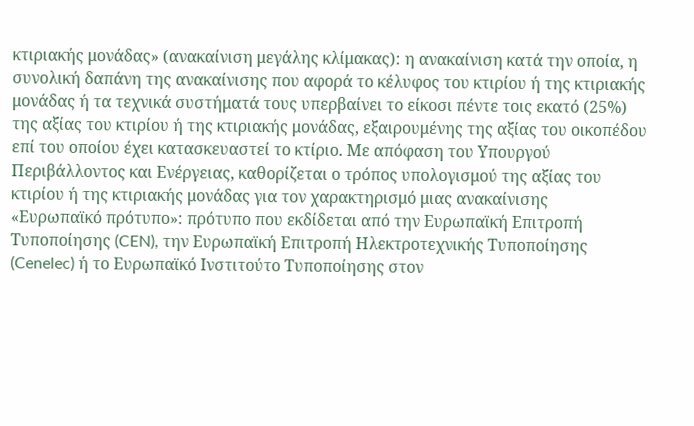κτιριακής μονάδας» (ανακαίνιση μεγάλης κλίμακας): η ανακαίνιση κατά την οποία, η συνολική δαπάνη της ανακαίνισης που αφορά το κέλυφος του κτιρίου ή της κτιριακής μονάδας ή τα τεχνικά συστήματά τους υπερβαίνει το είκοσι πέντε τοις εκατό (25%) της αξίας του κτιρίου ή της κτιριακής μονάδας, εξαιρουμένης της αξίας του οικοπέδου επί του οποίου έχει κατασκευαστεί το κτίριο. Με απόφαση του Υπουργού Περιβάλλοντος και Ενέργειας, καθορίζεται ο τρόπος υπολογισμού της αξίας του κτιρίου ή της κτιριακής μονάδας για τον χαρακτηρισμό μιας ανακαίνισης
«Ευρωπαϊκό πρότυπο»: πρότυπο που εκδίδεται από την Ευρωπαϊκή Επιτροπή Τυποποίησης (CEN), την Ευρωπαϊκή Επιτροπή Ηλεκτροτεχνικής Τυποποίησης (Cenelec) ή το Ευρωπαϊκό Ινστιτούτο Τυποποίησης στον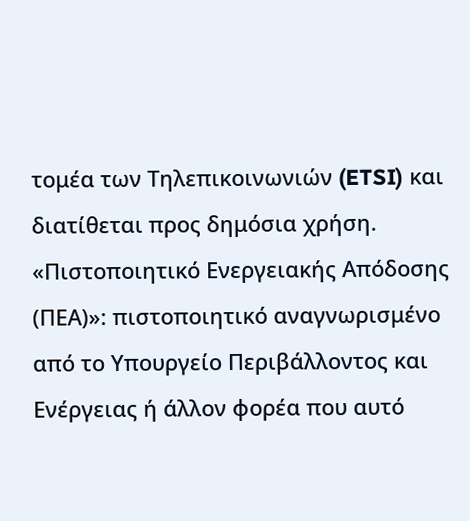τομέα των Τηλεπικοινωνιών (ETSI) και διατίθεται προς δημόσια χρήση.
«Πιστοποιητικό Ενεργειακής Απόδοσης (ΠΕΑ)»: πιστοποιητικό αναγνωρισμένο από το Υπουργείο Περιβάλλοντος και Ενέργειας ή άλλον φορέα που αυτό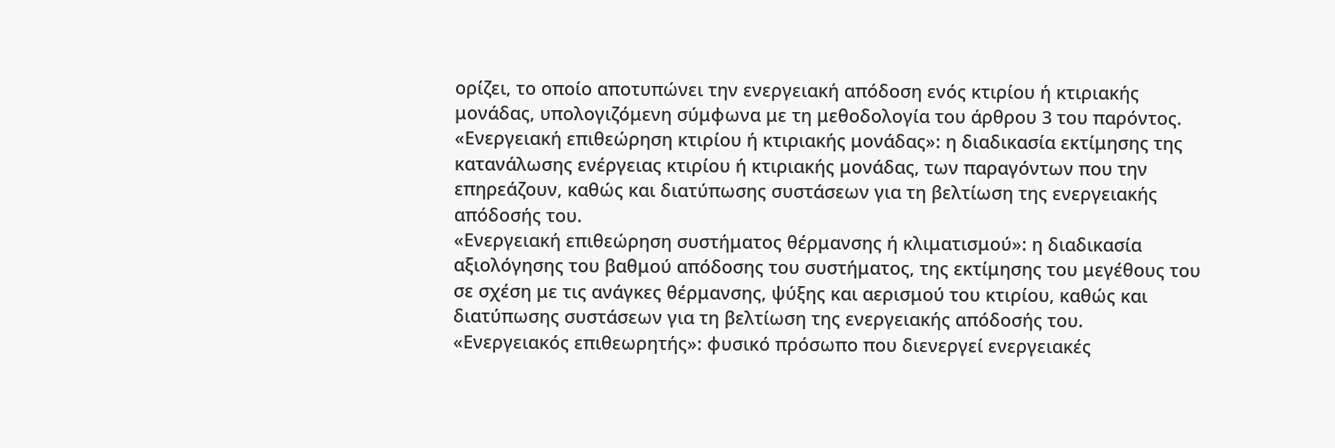ορίζει, το οποίο αποτυπώνει την ενεργειακή απόδοση ενός κτιρίου ή κτιριακής μονάδας, υπολογιζόμενη σύμφωνα με τη μεθοδολογία του άρθρου 3 του παρόντος.
«Ενεργειακή επιθεώρηση κτιρίου ή κτιριακής μονάδας»: η διαδικασία εκτίμησης της κατανάλωσης ενέργειας κτιρίου ή κτιριακής μονάδας, των παραγόντων που την επηρεάζουν, καθώς και διατύπωσης συστάσεων για τη βελτίωση της ενεργειακής απόδοσής του.
«Ενεργειακή επιθεώρηση συστήματος θέρμανσης ή κλιματισμού»: η διαδικασία αξιολόγησης του βαθμού απόδοσης του συστήματος, της εκτίμησης του μεγέθους του σε σχέση με τις ανάγκες θέρμανσης, ψύξης και αερισμού του κτιρίου, καθώς και διατύπωσης συστάσεων για τη βελτίωση της ενεργειακής απόδοσής του.
«Ενεργειακός επιθεωρητής»: φυσικό πρόσωπο που διενεργεί ενεργειακές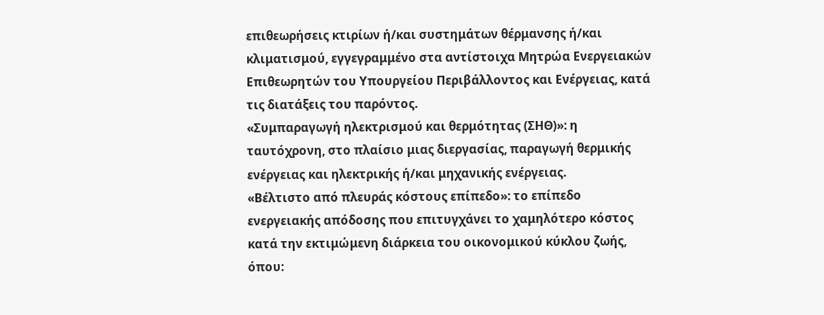επιθεωρήσεις κτιρίων ή/και συστημάτων θέρμανσης ή/και κλιματισμού, εγγεγραμμένο στα αντίστοιχα Μητρώα Ενεργειακών Επιθεωρητών του Υπουργείου Περιβάλλοντος και Ενέργειας, κατά τις διατάξεις του παρόντος.
«Συμπαραγωγή ηλεκτρισμού και θερμότητας (ΣΗΘ)»: η ταυτόχρονη, στο πλαίσιο μιας διεργασίας, παραγωγή θερμικής ενέργειας και ηλεκτρικής ή/και μηχανικής ενέργειας.
«Βέλτιστο από πλευράς κόστους επίπεδο»: το επίπεδο ενεργειακής απόδοσης που επιτυγχάνει το χαμηλότερο κόστος κατά την εκτιμώμενη διάρκεια του οικονομικού κύκλου ζωής, όπου: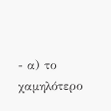- α) το χαμηλότερο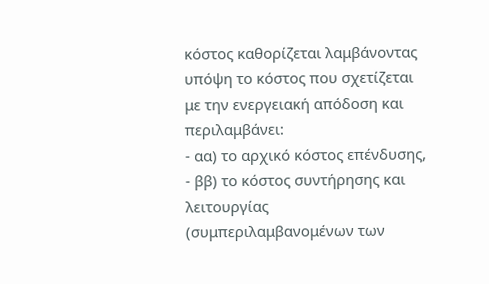κόστος καθορίζεται λαμβάνοντας
υπόψη το κόστος που σχετίζεται με την ενεργειακή απόδοση και περιλαμβάνει:
- αα) το αρχικό κόστος επένδυσης,
- ββ) το κόστος συντήρησης και λειτουργίας (συμπεριλαμβανομένων των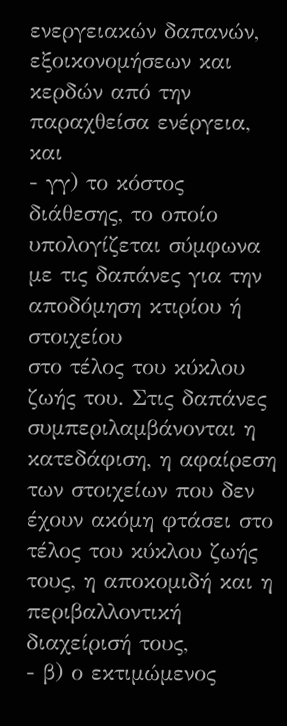ενεργειακών δαπανών, εξοικονομήσεων και κερδών από την παραχθείσα ενέργεια, και
- γγ) το κόστος διάθεσης, το οποίο υπολογίζεται σύμφωνα με τις δαπάνες για την αποδόμηση κτιρίου ή στοιχείου
στο τέλος του κύκλου ζωής του. Στις δαπάνες συμπεριλαμβάνονται η κατεδάφιση, η αφαίρεση των στοιχείων που δεν έχουν ακόμη φτάσει στο τέλος του κύκλου ζωής τους, η αποκομιδή και η περιβαλλοντική διαχείρισή τους,
- β) ο εκτιμώμενος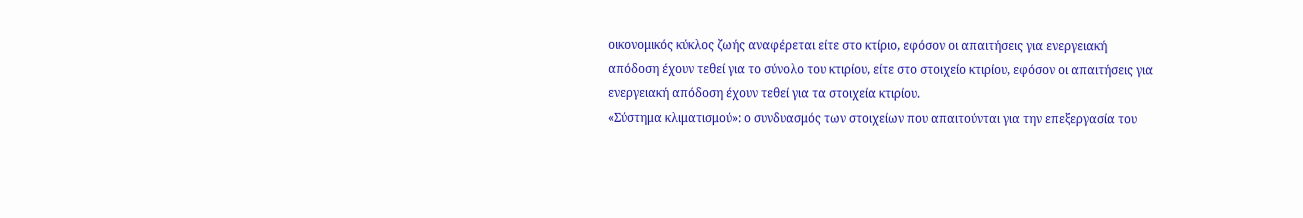οικονομικός κύκλος ζωής αναφέρεται είτε στο κτίριο, εφόσον οι απαιτήσεις για ενεργειακή
απόδοση έχουν τεθεί για το σύνολο του κτιρίου, είτε στο στοιχείο κτιρίου, εφόσον οι απαιτήσεις για ενεργειακή απόδοση έχουν τεθεί για τα στοιχεία κτιρίου.
«Σύστημα κλιματισμού»: ο συνδυασμός των στοιχείων που απαιτούνται για την επεξεργασία του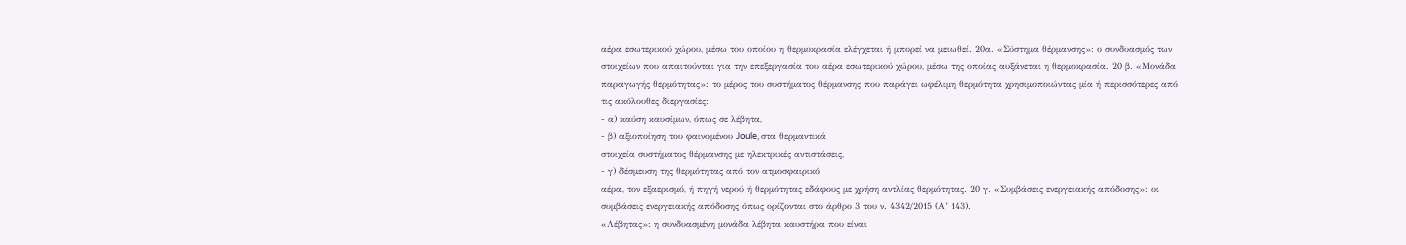αέρα εσωτερικού χώρου, μέσω του οποίου η θερμοκρασία ελέγχεται ή μπορεί να μειωθεί. 20α. «Σύστημα θέρμανσης»: ο συνδυασμός των στοιχείων που απαιτούνται για την επεξεργασία του αέρα εσωτερικού χώρου, μέσω της οποίας αυξάνεται η θερμοκρασία. 20 β. «Μονάδα παραγωγής θερμότητας»: το μέρος του συστήματος θέρμανσης που παράγει ωφέλιμη θερμότητα χρησιμοποιώντας μία ή περισσότερες από τις ακόλουθες διεργασίες:
- α) καύση καυσίμων, όπως σε λέβητα,
- β) αξιοποίηση του φαινομένου Joule, στα θερμαντικά
στοιχεία συστήματος θέρμανσης με ηλεκτρικές αντιστάσεις,
- γ) δέσμευση της θερμότητας από τον ατμοσφαιρικό
αέρα, τον εξαερισμό, ή πηγή νερού ή θερμότητας εδάφους με χρήση αντλίας θερμότητας. 20 γ. «Συμβάσεις ενεργειακής απόδοσης»: οι συμβάσεις ενεργειακής απόδοσης όπως ορίζονται στο άρθρο 3 του ν. 4342/2015 (Α’ 143).
«Λέβητας»: η συνδυασμένη μονάδα λέβητα καυστήρα που είναι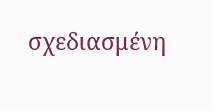σχεδιασμένη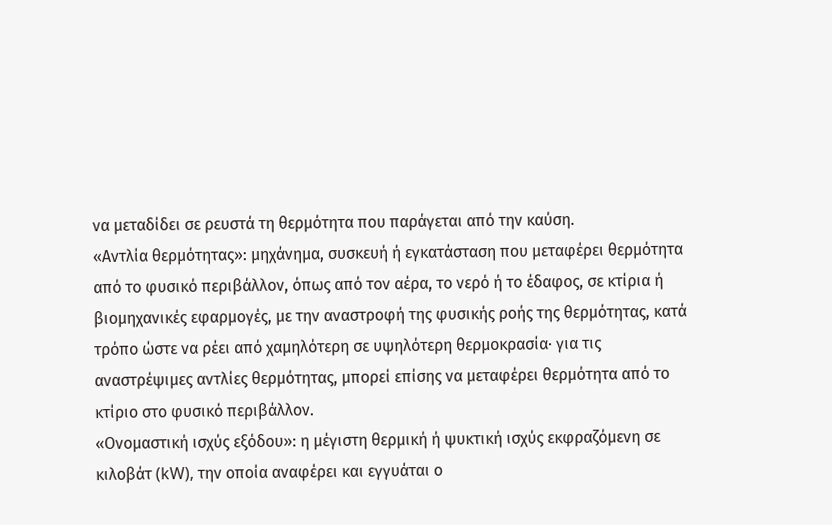να μεταδίδει σε ρευστά τη θερμότητα που παράγεται από την καύση.
«Αντλία θερμότητας»: μηχάνημα, συσκευή ή εγκατάσταση που μεταφέρει θερμότητα από το φυσικό περιβάλλον, όπως από τον αέρα, το νερό ή το έδαφος, σε κτίρια ή βιομηχανικές εφαρμογές, με την αναστροφή της φυσικής ροής της θερμότητας, κατά τρόπο ώστε να ρέει από χαμηλότερη σε υψηλότερη θερμοκρασία· για τις αναστρέψιμες αντλίες θερμότητας, μπορεί επίσης να μεταφέρει θερμότητα από το κτίριο στο φυσικό περιβάλλον.
«Ονομαστική ισχύς εξόδου»: η μέγιστη θερμική ή ψυκτική ισχύς εκφραζόμενη σε κιλοβάτ (kW), την οποία αναφέρει και εγγυάται ο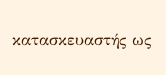κατασκευαστής ως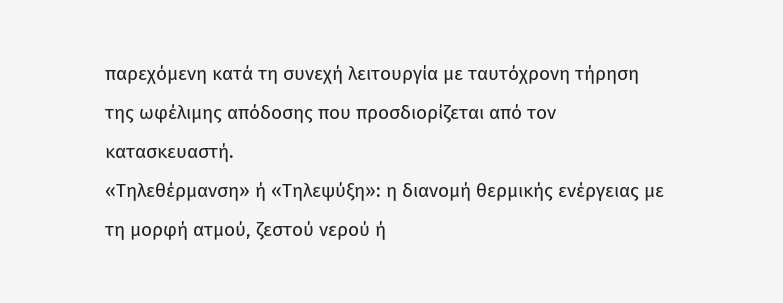παρεχόμενη κατά τη συνεχή λειτουργία με ταυτόχρονη τήρηση της ωφέλιμης απόδοσης που προσδιορίζεται από τον κατασκευαστή.
«Τηλεθέρμανση» ή «Τηλεψύξη»: η διανομή θερμικής ενέργειας με τη μορφή ατμού, ζεστού νερού ή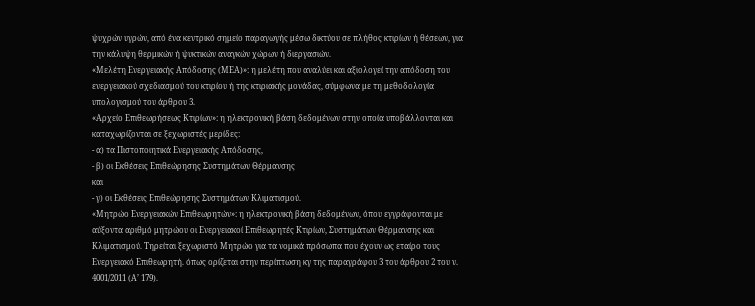ψυχρών υγρών, από ένα κεντρικό σημείο παραγωγής μέσω δικτύου σε πλήθος κτιρίων ή θέσεων, για την κάλυψη θερμικών ή ψυκτικών αναγκών χώρων ή διεργασιών.
«Μελέτη Ενεργειακής Απόδοσης (ΜΕΑ)»: η μελέτη που αναλύει και αξιολογεί την απόδοση του ενεργειακού σχεδιασμού του κτιρίου ή της κτιριακής μονάδας, σύμφωνα με τη μεθοδολογία υπολογισμού του άρθρου 3.
«Αρχείο Επιθεωρήσεως Κτιρίων»: η ηλεκτρονική βάση δεδομένων στην οποία υποβάλλονται και καταχωρίζονται σε ξεχωριστές μερίδες:
- α) τα Πιστοποιητικά Ενεργειακής Απόδοσης,
- β) οι Εκθέσεις Επιθεώρησης Συστημάτων Θέρμανσης
και
- γ) οι Εκθέσεις Επιθεώρησης Συστημάτων Κλιματισμού.
«Μητρώο Ενεργειακών Επιθεωρητών»: η ηλεκτρονική βάση δεδομένων, όπου εγγράφονται με αύξοντα αριθμό μητρώου οι Ενεργειακοί Επιθεωρητές Κτιρίων, Συστημάτων Θέρμανσης και Κλιματισμού. Τηρείται ξεχωριστό Μητρώο για τα νομικά πρόσωπα που έχουν ως εταίρο τους Ενεργειακό Επιθεωρητή. όπως ορίζεται στην περίπτωση κγ της παραγράφου 3 του άρθρου 2 του ν. 4001/2011 (Α’ 179).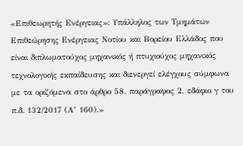«Επιθεωρητής Ενέργειας»: Υπάλληλος των Τμημάτων Επιθεώρησης Ενέργειας Νοτίου και Βορείου Ελλάδος που είναι διπλωματούχος μηχανικός ή πτυχιούχος μηχανικός τεχνολογικής εκπαίδευσης και διενεργεί ελέγχους σύμφωνα με τα οριζόμενα στο άρθρο 58, παράγραφος 2, εδάφιο γ του π.δ. 132/2017 (Α’ 160).»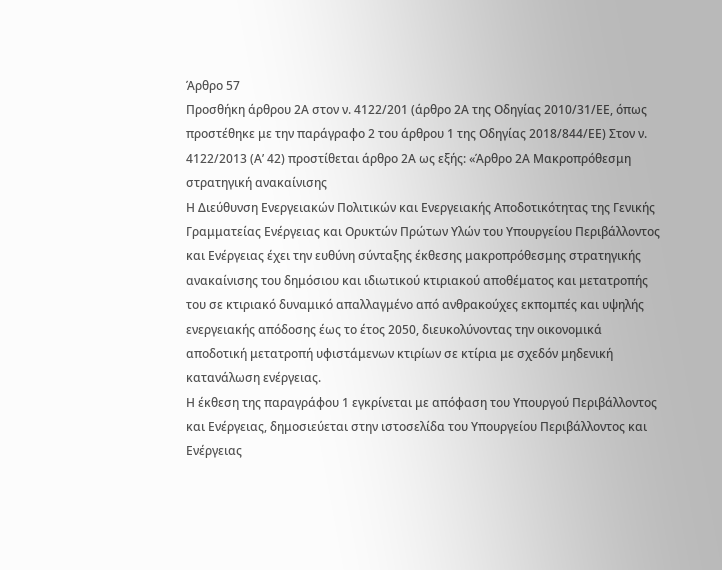Άρθρο 57
Προσθήκη άρθρου 2Α στον ν. 4122/201 (άρθρο 2Α της Οδηγίας 2010/31/ΕΕ, όπως προστέθηκε με την παράγραφο 2 του άρθρου 1 της Οδηγίας 2018/844/ΕΕ) Στον ν. 4122/2013 (Α’ 42) προστίθεται άρθρο 2Α ως εξής: «Άρθρο 2Α Μακροπρόθεσμη στρατηγική ανακαίνισης
Η Διεύθυνση Ενεργειακών Πολιτικών και Ενεργειακής Αποδοτικότητας της Γενικής Γραμματείας Ενέργειας και Ορυκτών Πρώτων Υλών του Υπουργείου Περιβάλλοντος και Ενέργειας έχει την ευθύνη σύνταξης έκθεσης μακροπρόθεσμης στρατηγικής ανακαίνισης του δημόσιου και ιδιωτικού κτιριακού αποθέματος και μετατροπής του σε κτιριακό δυναμικό απαλλαγμένο από ανθρακούχες εκπομπές και υψηλής ενεργειακής απόδοσης έως το έτος 2050, διευκολύνοντας την οικονομικά αποδοτική μετατροπή υφιστάμενων κτιρίων σε κτίρια με σχεδόν μηδενική κατανάλωση ενέργειας.
Η έκθεση της παραγράφου 1 εγκρίνεται με απόφαση του Υπουργού Περιβάλλοντος και Ενέργειας, δημοσιεύεται στην ιστοσελίδα του Υπουργείου Περιβάλλοντος και Ενέργειας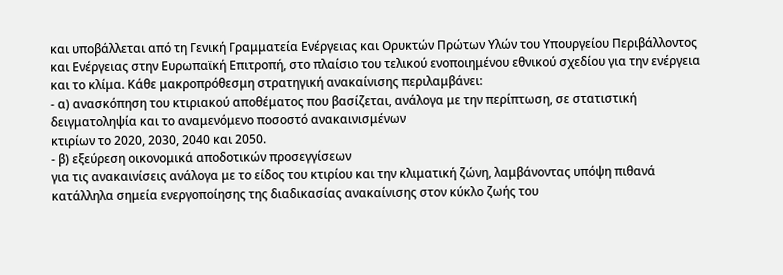και υποβάλλεται από τη Γενική Γραμματεία Ενέργειας και Ορυκτών Πρώτων Υλών του Υπουργείου Περιβάλλοντος και Ενέργειας στην Ευρωπαϊκή Επιτροπή, στο πλαίσιο του τελικού ενοποιημένου εθνικού σχεδίου για την ενέργεια και το κλίμα. Κάθε μακροπρόθεσμη στρατηγική ανακαίνισης περιλαμβάνει:
- α) ανασκόπηση του κτιριακού αποθέματος που βασίζεται, ανάλογα με την περίπτωση, σε στατιστική δειγματοληψία και το αναμενόμενο ποσοστό ανακαινισμένων
κτιρίων το 2020, 2030, 2040 και 2050.
- β) εξεύρεση οικονομικά αποδοτικών προσεγγίσεων
για τις ανακαινίσεις ανάλογα με το είδος του κτιρίου και την κλιματική ζώνη, λαμβάνοντας υπόψη πιθανά κατάλληλα σημεία ενεργοποίησης της διαδικασίας ανακαίνισης στον κύκλο ζωής του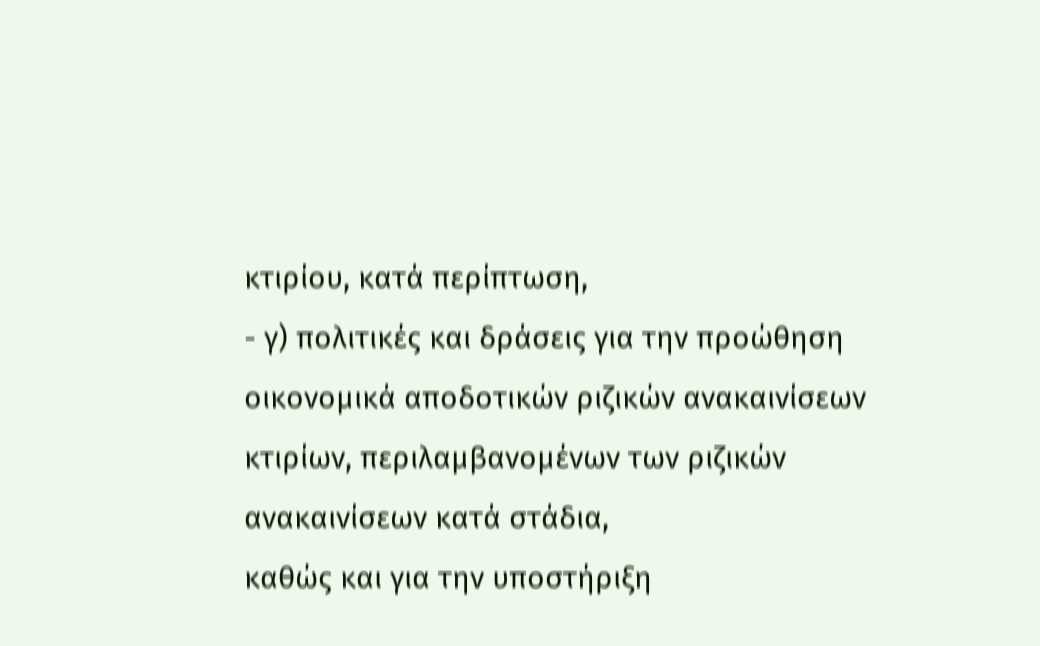κτιρίου, κατά περίπτωση,
- γ) πολιτικές και δράσεις για την προώθηση οικονομικά αποδοτικών ριζικών ανακαινίσεων κτιρίων, περιλαμβανομένων των ριζικών ανακαινίσεων κατά στάδια,
καθώς και για την υποστήριξη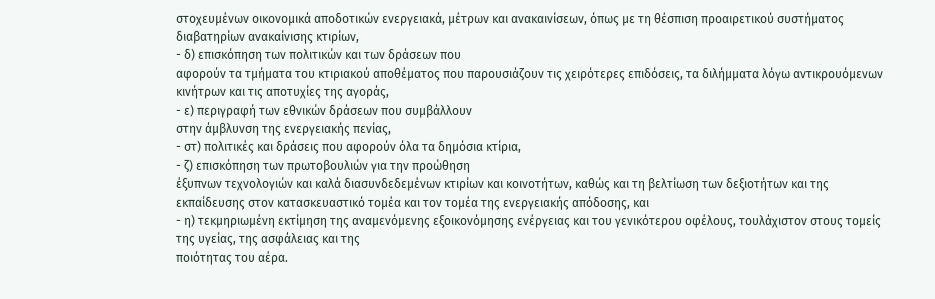στοχευμένων οικονομικά αποδοτικών ενεργειακά, μέτρων και ανακαινίσεων, όπως με τη θέσπιση προαιρετικού συστήματος διαβατηρίων ανακαίνισης κτιρίων,
- δ) επισκόπηση των πολιτικών και των δράσεων που
αφορούν τα τμήματα του κτιριακού αποθέματος που παρουσιάζουν τις χειρότερες επιδόσεις, τα διλήμματα λόγω αντικρουόμενων κινήτρων και τις αποτυχίες της αγοράς,
- ε) περιγραφή των εθνικών δράσεων που συμβάλλουν
στην άμβλυνση της ενεργειακής πενίας,
- στ) πολιτικές και δράσεις που αφορούν όλα τα δημόσια κτίρια,
- ζ) επισκόπηση των πρωτοβουλιών για την προώθηση
έξυπνων τεχνολογιών και καλά διασυνδεδεμένων κτιρίων και κοινοτήτων, καθώς και τη βελτίωση των δεξιοτήτων και της εκπαίδευσης στον κατασκευαστικό τομέα και τον τομέα της ενεργειακής απόδοσης, και
- η) τεκμηριωμένη εκτίμηση της αναμενόμενης εξοικονόμησης ενέργειας και του γενικότερου οφέλους, τουλάχιστον στους τομείς της υγείας, της ασφάλειας και της
ποιότητας του αέρα.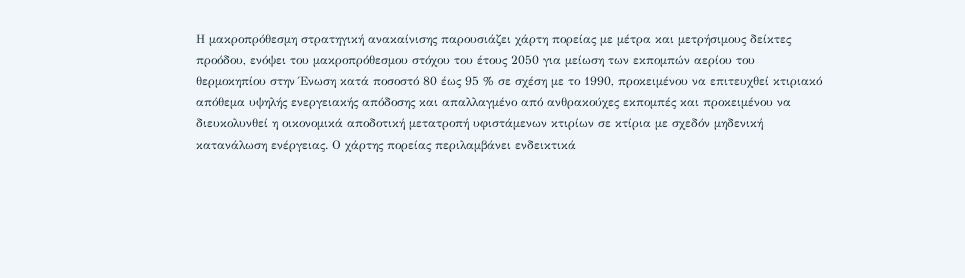Η μακροπρόθεσμη στρατηγική ανακαίνισης παρουσιάζει χάρτη πορείας με μέτρα και μετρήσιμους δείκτες προόδου, ενόψει του μακροπρόθεσμου στόχου του έτους 2050 για μείωση των εκπομπών αερίου του θερμοκηπίου στην Ένωση κατά ποσοστό 80 έως 95 % σε σχέση με το 1990, προκειμένου να επιτευχθεί κτιριακό απόθεμα υψηλής ενεργειακής απόδοσης και απαλλαγμένο από ανθρακούχες εκπομπές και προκειμένου να διευκολυνθεί η οικονομικά αποδοτική μετατροπή υφιστάμενων κτιρίων σε κτίρια με σχεδόν μηδενική κατανάλωση ενέργειας. Ο χάρτης πορείας περιλαμβάνει ενδεικτικά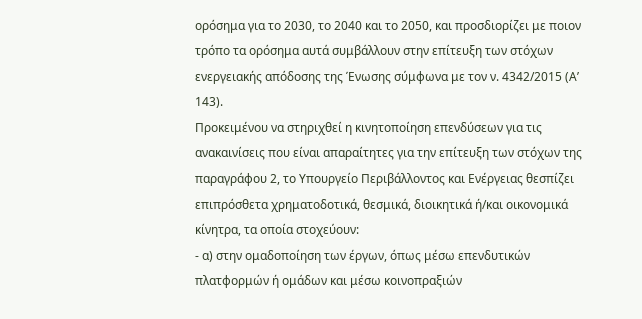ορόσημα για το 2030, το 2040 και το 2050, και προσδιορίζει με ποιον τρόπο τα ορόσημα αυτά συμβάλλουν στην επίτευξη των στόχων ενεργειακής απόδοσης της Ένωσης σύμφωνα με τον ν. 4342/2015 (Α’ 143).
Προκειμένου να στηριχθεί η κινητοποίηση επενδύσεων για τις ανακαινίσεις που είναι απαραίτητες για την επίτευξη των στόχων της παραγράφου 2, το Υπουργείο Περιβάλλοντος και Ενέργειας θεσπίζει επιπρόσθετα χρηματοδοτικά, θεσμικά, διοικητικά ή/και οικονομικά κίνητρα, τα οποία στοχεύουν:
- α) στην ομαδοποίηση των έργων, όπως μέσω επενδυτικών πλατφορμών ή ομάδων και μέσω κοινοπραξιών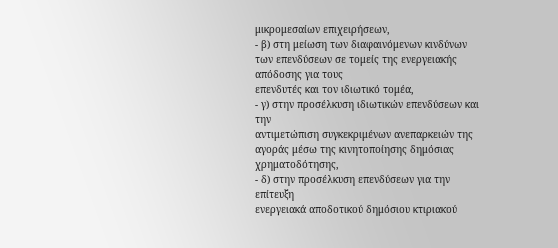μικρομεσαίων επιχειρήσεων,
- β) στη μείωση των διαφαινόμενων κινδύνων των επενδύσεων σε τομείς της ενεργειακής απόδοσης για τους
επενδυτές και τον ιδιωτικό τομέα,
- γ) στην προσέλκυση ιδιωτικών επενδύσεων και την
αντιμετώπιση συγκεκριμένων ανεπαρκειών της αγοράς μέσω της κινητοποίησης δημόσιας χρηματοδότησης,
- δ) στην προσέλκυση επενδύσεων για την επίτευξη
ενεργειακά αποδοτικού δημόσιου κτιριακού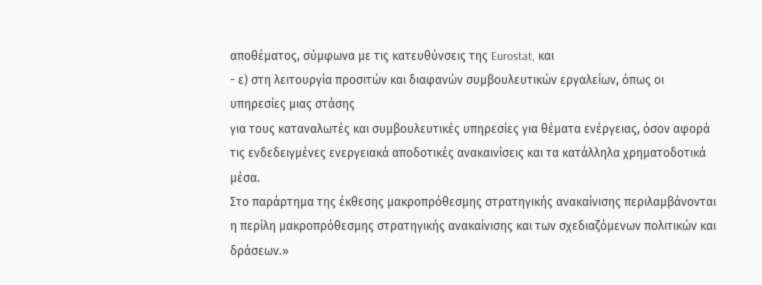αποθέματος, σύμφωνα με τις κατευθύνσεις της Eurostat, και
- ε) στη λειτουργία προσιτών και διαφανών συμβουλευτικών εργαλείων, όπως οι υπηρεσίες μιας στάσης
για τους καταναλωτές και συμβουλευτικές υπηρεσίες για θέματα ενέργειας, όσον αφορά τις ενδεδειγμένες ενεργειακά αποδοτικές ανακαινίσεις και τα κατάλληλα χρηματοδοτικά μέσα.
Στο παράρτημα της έκθεσης μακροπρόθεσμης στρατηγικής ανακαίνισης περιλαμβάνονται η περίλη μακροπρόθεσμης στρατηγικής ανακαίνισης και των σχεδιαζόμενων πολιτικών και δράσεων.»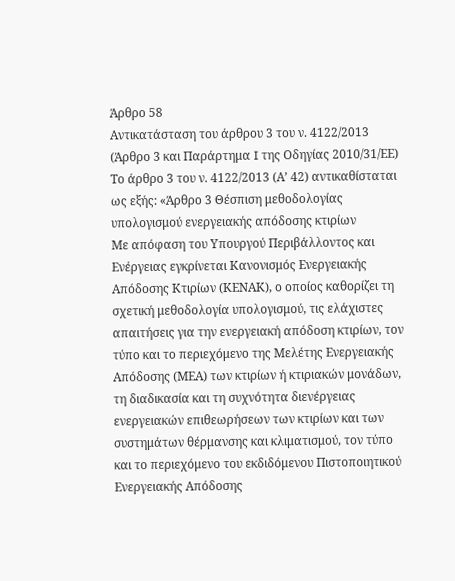Άρθρο 58
Αντικατάσταση του άρθρου 3 του ν. 4122/2013 (Άρθρο 3 και Παράρτημα I της Οδηγίας 2010/31/ΕΕ) Το άρθρο 3 του ν. 4122/2013 (Α’ 42) αντικαθίσταται ως εξής: «Άρθρο 3 Θέσπιση μεθοδολογίας υπολογισμού ενεργειακής απόδοσης κτιρίων
Με απόφαση του Υπουργού Περιβάλλοντος και Ενέργειας εγκρίνεται Κανονισμός Ενεργειακής Απόδοσης Κτιρίων (ΚΕΝΑΚ), ο οποίος καθορίζει τη σχετική μεθοδολογία υπολογισμού, τις ελάχιστες απαιτήσεις για την ενεργειακή απόδοση κτιρίων, τον τύπο και το περιεχόμενο της Μελέτης Ενεργειακής Απόδοσης (ΜΕΑ) των κτιρίων ή κτιριακών μονάδων, τη διαδικασία και τη συχνότητα διενέργειας ενεργειακών επιθεωρήσεων των κτιρίων και των συστημάτων θέρμανσης και κλιματισμού, τον τύπο και το περιεχόμενο του εκδιδόμενου Πιστοποιητικού Ενεργειακής Απόδοσης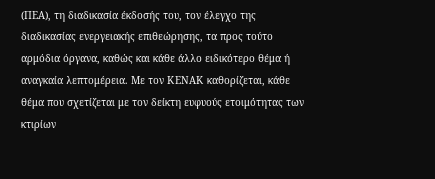(ΠΕΑ), τη διαδικασία έκδοσής του, τον έλεγχο της διαδικασίας ενεργειακής επιθεώρησης, τα προς τούτο αρμόδια όργανα, καθώς και κάθε άλλο ειδικότερο θέμα ή αναγκαία λεπτομέρεια. Με τον ΚΕΝΑΚ καθορίζεται, κάθε θέμα που σχετίζεται με τον δείκτη ευφυούς ετοιμότητας των κτιρίων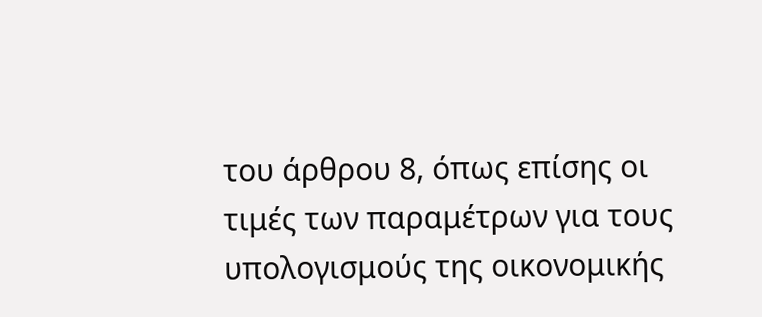του άρθρου 8, όπως επίσης οι τιμές των παραμέτρων για τους υπολογισμούς της οικονομικής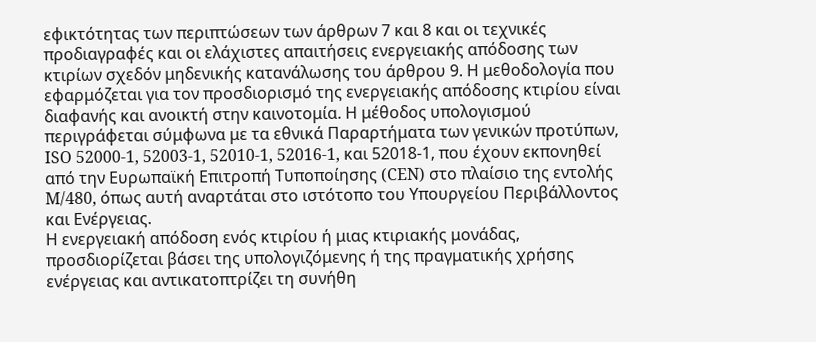εφικτότητας των περιπτώσεων των άρθρων 7 και 8 και οι τεχνικές προδιαγραφές και οι ελάχιστες απαιτήσεις ενεργειακής απόδοσης των κτιρίων σχεδόν μηδενικής κατανάλωσης του άρθρου 9. Η μεθοδολογία που εφαρμόζεται για τον προσδιορισμό της ενεργειακής απόδοσης κτιρίου είναι διαφανής και ανοικτή στην καινοτομία. Η μέθοδος υπολογισμού περιγράφεται σύμφωνα με τα εθνικά Παραρτήματα των γενικών προτύπων, ISO 52000-1, 52003-1, 52010-1, 52016-1, και 52018-1, που έχουν εκπονηθεί από την Ευρωπαϊκή Επιτροπή Τυποποίησης (CEN) στο πλαίσιο της εντολής M/480, όπως αυτή αναρτάται στο ιστότοπο του Υπουργείου Περιβάλλοντος και Ενέργειας.
Η ενεργειακή απόδοση ενός κτιρίου ή μιας κτιριακής μονάδας, προσδιορίζεται βάσει της υπολογιζόμενης ή της πραγματικής χρήσης ενέργειας και αντικατοπτρίζει τη συνήθη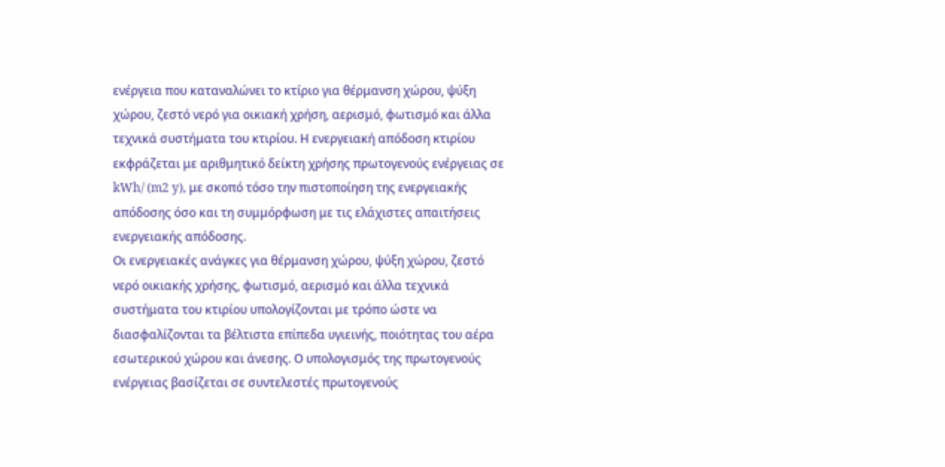ενέργεια που καταναλώνει το κτίριο για θέρμανση χώρου, ψύξη χώρου, ζεστό νερό για οικιακή χρήση, αερισμό, φωτισμό και άλλα τεχνικά συστήματα του κτιρίου. Η ενεργειακή απόδοση κτιρίου εκφράζεται με αριθμητικό δείκτη χρήσης πρωτογενούς ενέργειας σε kWh/ (m2 y), με σκοπό τόσο την πιστοποίηση της ενεργειακής απόδοσης όσο και τη συμμόρφωση με τις ελάχιστες απαιτήσεις ενεργειακής απόδοσης.
Οι ενεργειακές ανάγκες για θέρμανση χώρου, ψύξη χώρου, ζεστό νερό οικιακής χρήσης, φωτισμό, αερισμό και άλλα τεχνικά συστήματα του κτιρίου υπολογίζονται με τρόπο ώστε να διασφαλίζονται τα βέλτιστα επίπεδα υγιεινής, ποιότητας του αέρα εσωτερικού χώρου και άνεσης. Ο υπολογισμός της πρωτογενούς ενέργειας βασίζεται σε συντελεστές πρωτογενούς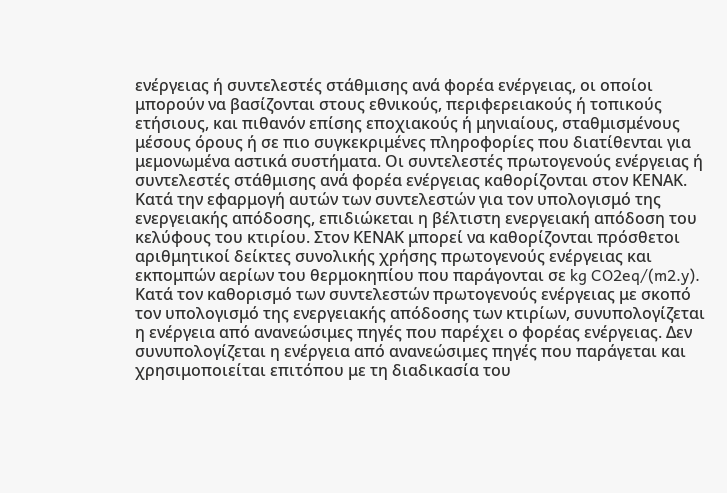ενέργειας ή συντελεστές στάθμισης ανά φορέα ενέργειας, οι οποίοι μπορούν να βασίζονται στους εθνικούς, περιφερειακούς ή τοπικούς ετήσιους, και πιθανόν επίσης εποχιακούς ή μηνιαίους, σταθμισμένους μέσους όρους ή σε πιο συγκεκριμένες πληροφορίες που διατίθενται για μεμονωμένα αστικά συστήματα. Οι συντελεστές πρωτογενούς ενέργειας ή συντελεστές στάθμισης ανά φορέα ενέργειας καθορίζονται στον ΚΕΝΑΚ. Κατά την εφαρμογή αυτών των συντελεστών για τον υπολογισμό της ενεργειακής απόδοσης, επιδιώκεται η βέλτιστη ενεργειακή απόδοση του κελύφους του κτιρίου. Στον ΚΕΝΑΚ μπορεί να καθορίζονται πρόσθετοι αριθμητικοί δείκτες συνολικής χρήσης πρωτογενούς ενέργειας και εκπομπών αερίων του θερμοκηπίου που παράγονται σε kg CO2eq/(m2.y). Κατά τον καθορισμό των συντελεστών πρωτογενούς ενέργειας με σκοπό τον υπολογισμό της ενεργειακής απόδοσης των κτιρίων, συνυπολογίζεται η ενέργεια από ανανεώσιμες πηγές που παρέχει ο φορέας ενέργειας. Δεν συνυπολογίζεται η ενέργεια από ανανεώσιμες πηγές που παράγεται και χρησιμοποιείται επιτόπου με τη διαδικασία του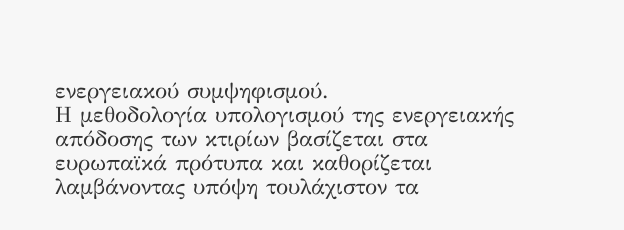ενεργειακού συμψηφισμού.
Η μεθοδολογία υπολογισμού της ενεργειακής απόδοσης των κτιρίων βασίζεται στα ευρωπαϊκά πρότυπα και καθορίζεται λαμβάνοντας υπόψη τουλάχιστον τα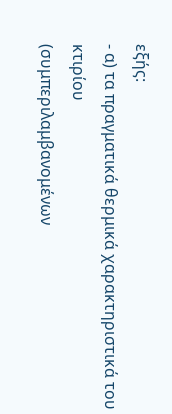εξής:
- α) τα πραγματικά θερμικά χαρακτηριστικά του κτιρίου
(συμπεριλαμβανομένων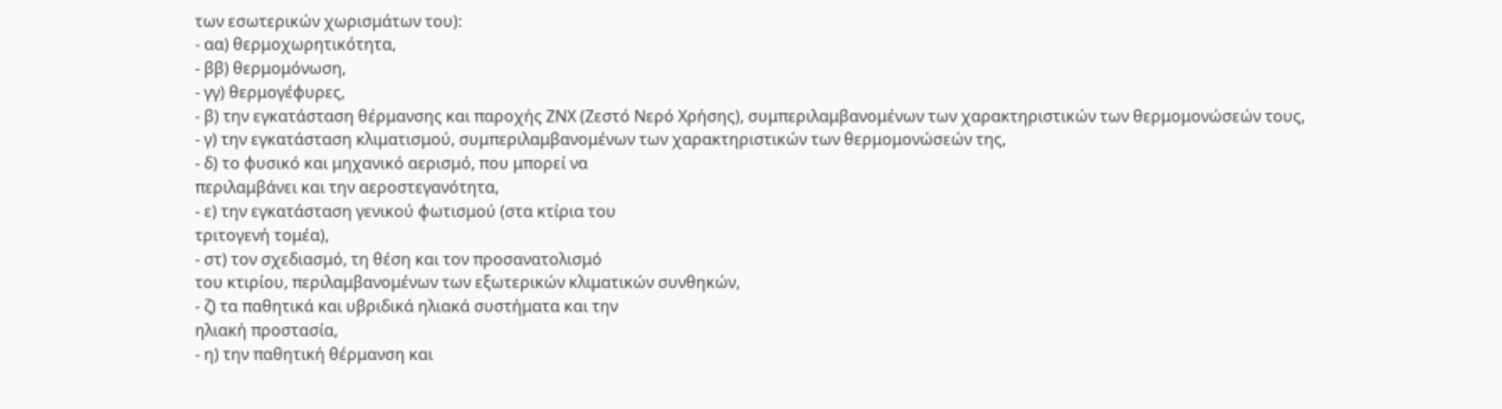των εσωτερικών χωρισμάτων του):
- αα) θερμοχωρητικότητα,
- ββ) θερμομόνωση,
- γγ) θερμογέφυρες,
- β) την εγκατάσταση θέρμανσης και παροχής ΖΝΧ (Ζεστό Νερό Χρήσης), συμπεριλαμβανομένων των χαρακτηριστικών των θερμομονώσεών τους,
- γ) την εγκατάσταση κλιματισμού, συμπεριλαμβανομένων των χαρακτηριστικών των θερμομονώσεών της,
- δ) το φυσικό και μηχανικό αερισμό, που μπορεί να
περιλαμβάνει και την αεροστεγανότητα,
- ε) την εγκατάσταση γενικού φωτισμού (στα κτίρια του
τριτογενή τομέα),
- στ) τον σχεδιασμό, τη θέση και τον προσανατολισμό
του κτιρίου, περιλαμβανομένων των εξωτερικών κλιματικών συνθηκών,
- ζ) τα παθητικά και υβριδικά ηλιακά συστήματα και την
ηλιακή προστασία,
- η) την παθητική θέρμανση και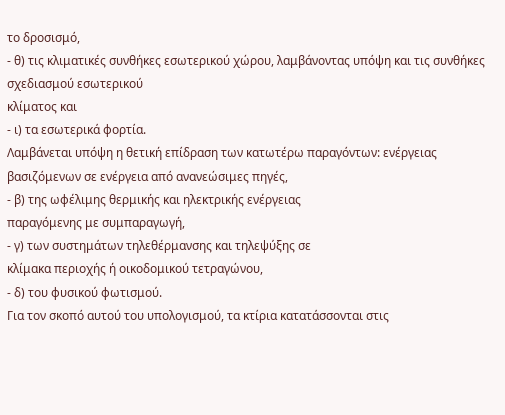το δροσισμό,
- θ) τις κλιματικές συνθήκες εσωτερικού χώρου, λαμβάνοντας υπόψη και τις συνθήκες σχεδιασμού εσωτερικού
κλίματος και
- ι) τα εσωτερικά φορτία.
Λαμβάνεται υπόψη η θετική επίδραση των κατωτέρω παραγόντων: ενέργειας βασιζόμενων σε ενέργεια από ανανεώσιμες πηγές,
- β) της ωφέλιμης θερμικής και ηλεκτρικής ενέργειας
παραγόμενης με συμπαραγωγή,
- γ) των συστημάτων τηλεθέρμανσης και τηλεψύξης σε
κλίμακα περιοχής ή οικοδομικού τετραγώνου,
- δ) του φυσικού φωτισμού.
Για τον σκοπό αυτού του υπολογισμού, τα κτίρια κατατάσσονται στις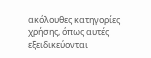ακόλουθες κατηγορίες χρήσης, όπως αυτές εξειδικεύονται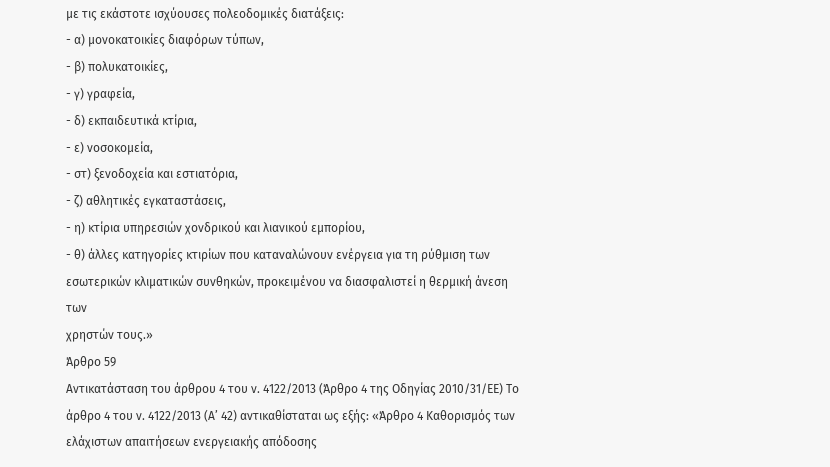με τις εκάστοτε ισχύουσες πολεοδομικές διατάξεις:
- α) μονοκατοικίες διαφόρων τύπων,
- β) πολυκατοικίες,
- γ) γραφεία,
- δ) εκπαιδευτικά κτίρια,
- ε) νοσοκομεία,
- στ) ξενοδοχεία και εστιατόρια,
- ζ) αθλητικές εγκαταστάσεις,
- η) κτίρια υπηρεσιών χονδρικού και λιανικού εμπορίου,
- θ) άλλες κατηγορίες κτιρίων που καταναλώνουν ενέργεια για τη ρύθμιση των εσωτερικών κλιματικών συνθηκών, προκειμένου να διασφαλιστεί η θερμική άνεση των
χρηστών τους.»
Άρθρο 59
Αντικατάσταση του άρθρου 4 του ν. 4122/2013 (Άρθρο 4 της Οδηγίας 2010/31/ΕΕ) Το άρθρο 4 του ν. 4122/2013 (Α’ 42) αντικαθίσταται ως εξής: «Άρθρο 4 Καθορισμός των ελάχιστων απαιτήσεων ενεργειακής απόδοσης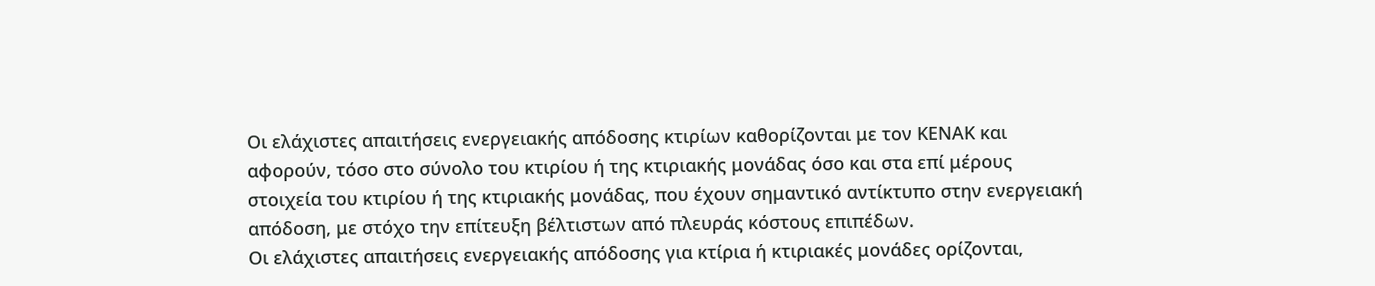Οι ελάχιστες απαιτήσεις ενεργειακής απόδοσης κτιρίων καθορίζονται με τον ΚΕΝΑΚ και αφορούν, τόσο στο σύνολο του κτιρίου ή της κτιριακής μονάδας όσο και στα επί μέρους στοιχεία του κτιρίου ή της κτιριακής μονάδας, που έχουν σημαντικό αντίκτυπο στην ενεργειακή απόδοση, με στόχο την επίτευξη βέλτιστων από πλευράς κόστους επιπέδων.
Οι ελάχιστες απαιτήσεις ενεργειακής απόδοσης για κτίρια ή κτιριακές μονάδες ορίζονται,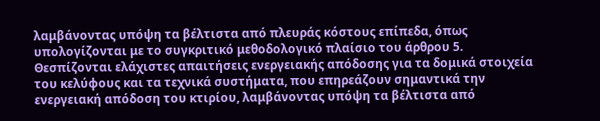λαμβάνοντας υπόψη τα βέλτιστα από πλευράς κόστους επίπεδα, όπως υπολογίζονται με το συγκριτικό μεθοδολογικό πλαίσιο του άρθρου 5.
Θεσπίζονται ελάχιστες απαιτήσεις ενεργειακής απόδοσης για τα δομικά στοιχεία του κελύφους και τα τεχνικά συστήματα, που επηρεάζουν σημαντικά την ενεργειακή απόδοση του κτιρίου, λαμβάνοντας υπόψη τα βέλτιστα από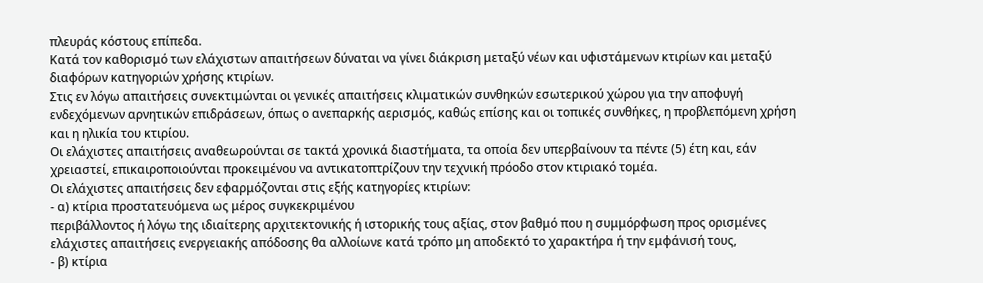πλευράς κόστους επίπεδα.
Κατά τον καθορισμό των ελάχιστων απαιτήσεων δύναται να γίνει διάκριση μεταξύ νέων και υφιστάμενων κτιρίων και μεταξύ διαφόρων κατηγοριών χρήσης κτιρίων.
Στις εν λόγω απαιτήσεις συνεκτιμώνται οι γενικές απαιτήσεις κλιματικών συνθηκών εσωτερικού χώρου για την αποφυγή ενδεχόμενων αρνητικών επιδράσεων, όπως ο ανεπαρκής αερισμός, καθώς επίσης και οι τοπικές συνθήκες, η προβλεπόμενη χρήση και η ηλικία του κτιρίου.
Οι ελάχιστες απαιτήσεις αναθεωρούνται σε τακτά χρονικά διαστήματα, τα οποία δεν υπερβαίνουν τα πέντε (5) έτη και, εάν χρειαστεί, επικαιροποιούνται προκειμένου να αντικατοπτρίζουν την τεχνική πρόοδο στον κτιριακό τομέα.
Οι ελάχιστες απαιτήσεις δεν εφαρμόζονται στις εξής κατηγορίες κτιρίων:
- α) κτίρια προστατευόμενα ως μέρος συγκεκριμένου
περιβάλλοντος ή λόγω της ιδιαίτερης αρχιτεκτονικής ή ιστορικής τους αξίας, στον βαθμό που η συμμόρφωση προς ορισμένες ελάχιστες απαιτήσεις ενεργειακής απόδοσης θα αλλοίωνε κατά τρόπο μη αποδεκτό το χαρακτήρα ή την εμφάνισή τους,
- β) κτίρια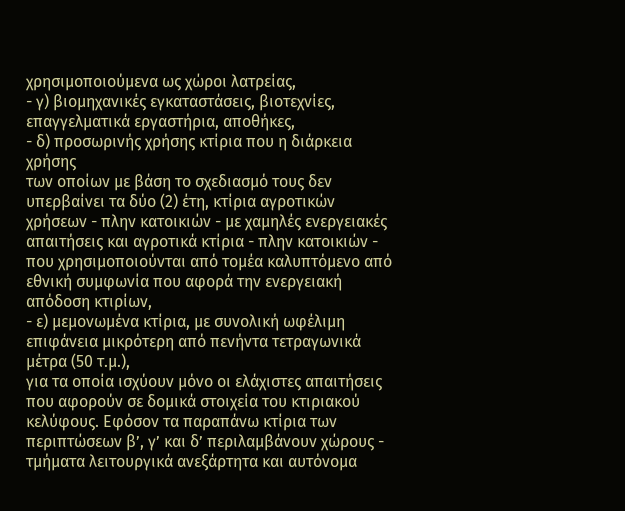χρησιμοποιούμενα ως χώροι λατρείας,
- γ) βιομηχανικές εγκαταστάσεις, βιοτεχνίες, επαγγελματικά εργαστήρια, αποθήκες,
- δ) προσωρινής χρήσης κτίρια που η διάρκεια χρήσης
των οποίων με βάση το σχεδιασμό τους δεν υπερβαίνει τα δύο (2) έτη, κτίρια αγροτικών χρήσεων - πλην κατοικιών - με χαμηλές ενεργειακές απαιτήσεις και αγροτικά κτίρια - πλην κατοικιών - που χρησιμοποιούνται από τομέα καλυπτόμενο από εθνική συμφωνία που αφορά την ενεργειακή απόδοση κτιρίων,
- ε) μεμονωμένα κτίρια, με συνολική ωφέλιμη επιφάνεια μικρότερη από πενήντα τετραγωνικά μέτρα (50 τ.μ.),
για τα οποία ισχύουν μόνο οι ελάχιστες απαιτήσεις που αφορούν σε δομικά στοιχεία του κτιριακού κελύφους. Εφόσον τα παραπάνω κτίρια των περιπτώσεων β’, γ’ και δ’ περιλαμβάνουν χώρους - τμήματα λειτουργικά ανεξάρτητα και αυτόνομα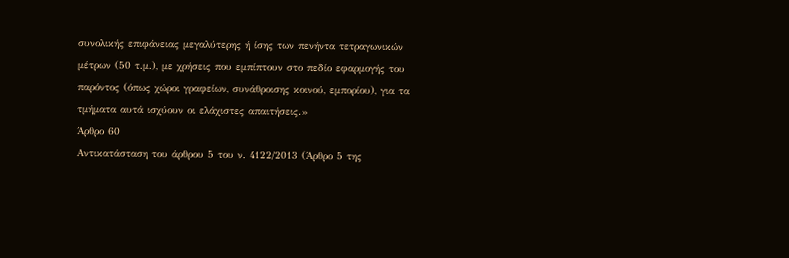συνολικής επιφάνειας μεγαλύτερης ή ίσης των πενήντα τετραγωνικών μέτρων (50 τ.μ.), με χρήσεις που εμπίπτουν στο πεδίο εφαρμογής του παρόντος (όπως χώροι γραφείων, συνάθροισης κοινού, εμπορίου), για τα τμήματα αυτά ισχύουν οι ελάχιστες απαιτήσεις.»
Άρθρο 60
Αντικατάσταση του άρθρου 5 του ν. 4122/2013 (Άρθρο 5 της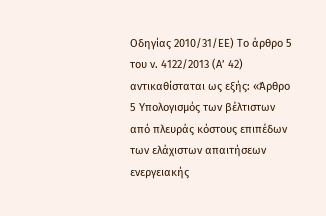Οδηγίας 2010/31/ΕΕ) Το άρθρο 5 του ν. 4122/2013 (Α’ 42) αντικαθίσταται ως εξής: «Άρθρο 5 Υπολογισμός των βέλτιστων από πλευράς κόστους επιπέδων των ελάχιστων απαιτήσεων ενεργειακής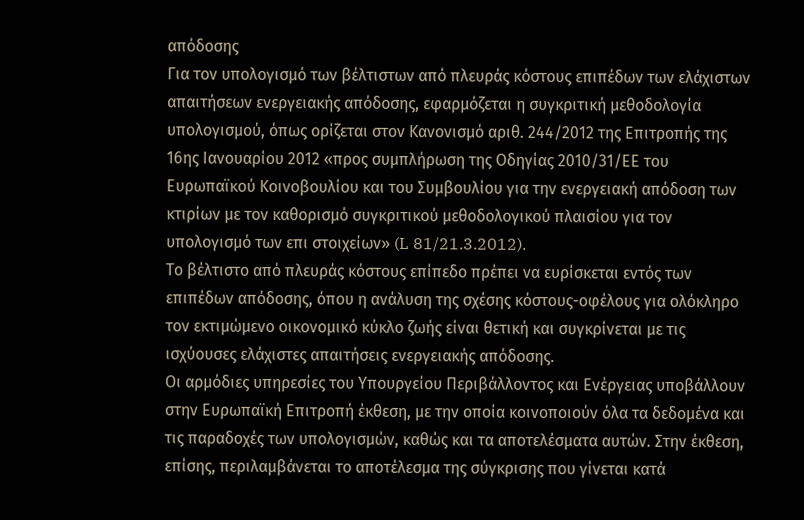απόδοσης
Για τον υπολογισμό των βέλτιστων από πλευράς κόστους επιπέδων των ελάχιστων απαιτήσεων ενεργειακής απόδοσης, εφαρμόζεται η συγκριτική μεθοδολογία υπολογισμού, όπως ορίζεται στον Κανονισμό αριθ. 244/2012 της Επιτροπής της 16ης Ιανουαρίου 2012 «προς συμπλήρωση της Οδηγίας 2010/31/ΕΕ του Ευρωπαϊκού Κοινοβουλίου και του Συμβουλίου για την ενεργειακή απόδοση των κτιρίων με τον καθορισμό συγκριτικού μεθοδολογικού πλαισίου για τον υπολογισμό των επι στοιχείων» (L 81/21.3.2012).
Το βέλτιστο από πλευράς κόστους επίπεδο πρέπει να ευρίσκεται εντός των επιπέδων απόδοσης, όπου η ανάλυση της σχέσης κόστους-οφέλους για ολόκληρο τον εκτιμώμενο οικονομικό κύκλο ζωής είναι θετική και συγκρίνεται με τις ισχύουσες ελάχιστες απαιτήσεις ενεργειακής απόδοσης.
Οι αρμόδιες υπηρεσίες του Υπουργείου Περιβάλλοντος και Ενέργειας υποβάλλουν στην Ευρωπαϊκή Επιτροπή έκθεση, με την οποία κοινοποιούν όλα τα δεδομένα και τις παραδοχές των υπολογισμών, καθώς και τα αποτελέσματα αυτών. Στην έκθεση, επίσης, περιλαμβάνεται το αποτέλεσμα της σύγκρισης που γίνεται κατά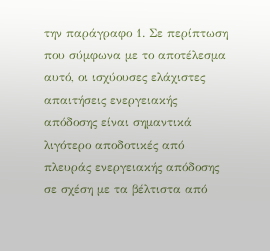την παράγραφο 1. Σε περίπτωση που σύμφωνα με το αποτέλεσμα αυτό, οι ισχύουσες ελάχιστες απαιτήσεις ενεργειακής απόδοσης είναι σημαντικά λιγότερο αποδοτικές από πλευράς ενεργειακής απόδοσης σε σχέση με τα βέλτιστα από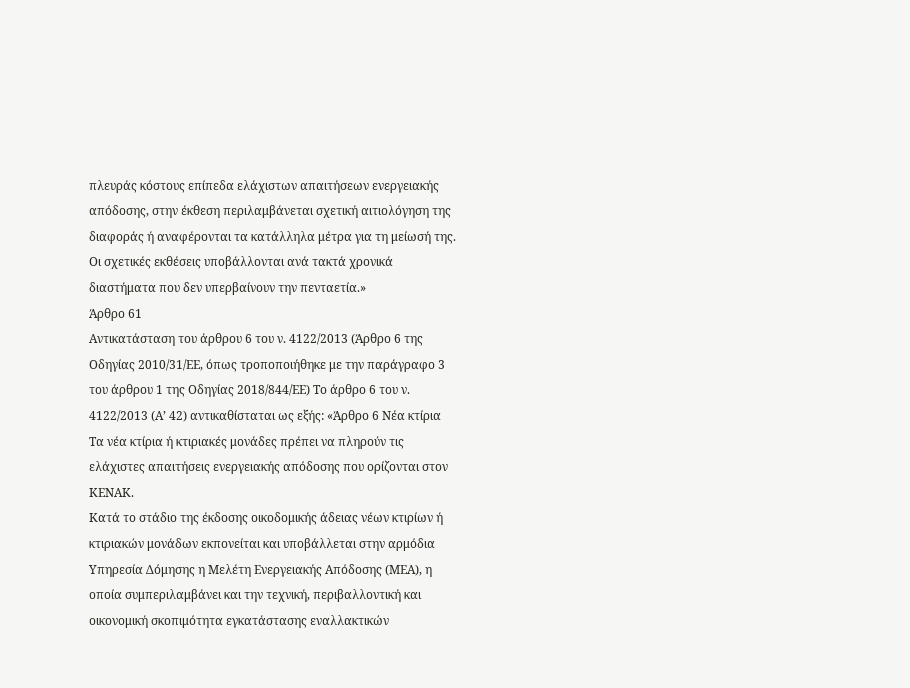πλευράς κόστους επίπεδα ελάχιστων απαιτήσεων ενεργειακής απόδοσης, στην έκθεση περιλαμβάνεται σχετική αιτιολόγηση της διαφοράς ή αναφέρονται τα κατάλληλα μέτρα για τη μείωσή της.
Οι σχετικές εκθέσεις υποβάλλονται ανά τακτά χρονικά διαστήματα που δεν υπερβαίνουν την πενταετία.»
Άρθρο 61
Αντικατάσταση του άρθρου 6 του ν. 4122/2013 (Άρθρο 6 της Οδηγίας 2010/31/ΕΕ, όπως τροποποιήθηκε με την παράγραφο 3 του άρθρου 1 της Οδηγίας 2018/844/ΕΕ) Το άρθρο 6 του ν. 4122/2013 (Α’ 42) αντικαθίσταται ως εξής: «Άρθρο 6 Νέα κτίρια
Τα νέα κτίρια ή κτιριακές μονάδες πρέπει να πληρούν τις ελάχιστες απαιτήσεις ενεργειακής απόδοσης που ορίζονται στον ΚΕΝΑΚ.
Κατά το στάδιο της έκδοσης οικοδομικής άδειας νέων κτιρίων ή κτιριακών μονάδων εκπονείται και υποβάλλεται στην αρμόδια Υπηρεσία Δόμησης η Μελέτη Ενεργειακής Απόδοσης (ΜΕΑ), η οποία συμπεριλαμβάνει και την τεχνική, περιβαλλοντική και οικονομική σκοπιμότητα εγκατάστασης εναλλακτικών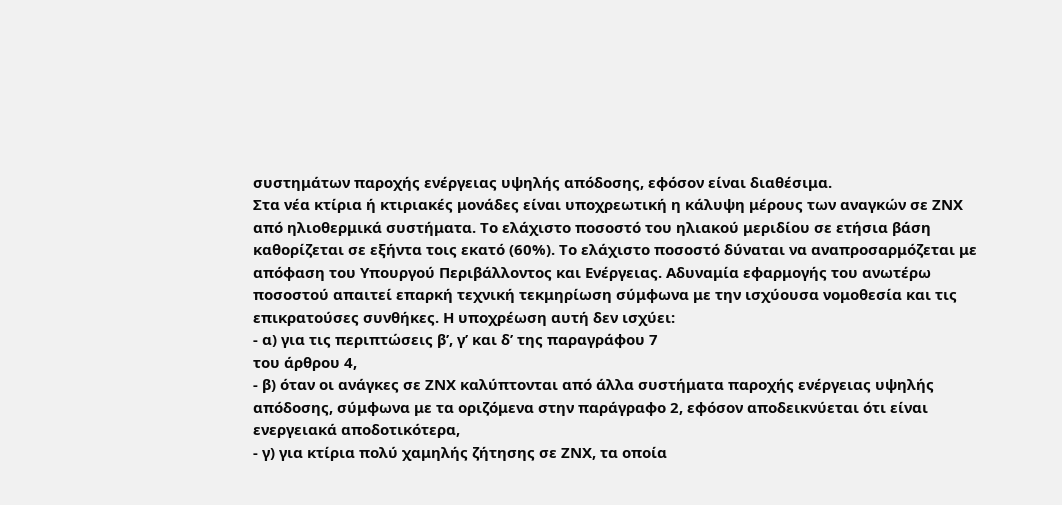συστημάτων παροχής ενέργειας υψηλής απόδοσης, εφόσον είναι διαθέσιμα.
Στα νέα κτίρια ή κτιριακές μονάδες είναι υποχρεωτική η κάλυψη μέρους των αναγκών σε ΖΝΧ από ηλιοθερμικά συστήματα. Το ελάχιστο ποσοστό του ηλιακού μεριδίου σε ετήσια βάση καθορίζεται σε εξήντα τοις εκατό (60%). Το ελάχιστο ποσοστό δύναται να αναπροσαρμόζεται με απόφαση του Υπουργού Περιβάλλοντος και Ενέργειας. Αδυναμία εφαρμογής του ανωτέρω ποσοστού απαιτεί επαρκή τεχνική τεκμηρίωση σύμφωνα με την ισχύουσα νομοθεσία και τις επικρατούσες συνθήκες. Η υποχρέωση αυτή δεν ισχύει:
- α) για τις περιπτώσεις β’, γ’ και δ’ της παραγράφου 7
του άρθρου 4,
- β) όταν οι ανάγκες σε ΖΝΧ καλύπτονται από άλλα συστήματα παροχής ενέργειας υψηλής απόδοσης, σύμφωνα με τα οριζόμενα στην παράγραφο 2, εφόσον αποδεικνύεται ότι είναι ενεργειακά αποδοτικότερα,
- γ) για κτίρια πολύ χαμηλής ζήτησης σε ΖΝΧ, τα οποία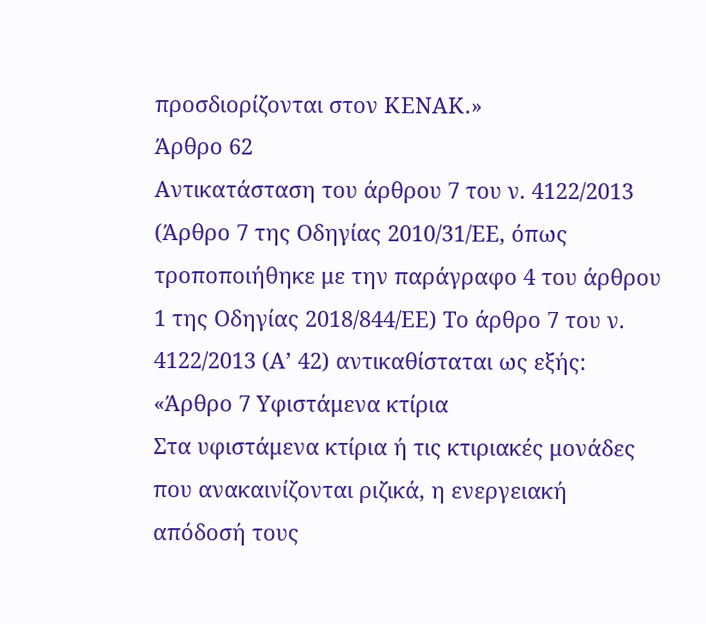προσδιορίζονται στον ΚΕΝΑΚ.»
Άρθρο 62
Αντικατάσταση του άρθρου 7 του ν. 4122/2013 (Άρθρο 7 της Οδηγίας 2010/31/ΕΕ, όπως τροποποιήθηκε με την παράγραφο 4 του άρθρου 1 της Οδηγίας 2018/844/ΕΕ) Το άρθρο 7 του ν. 4122/2013 (Α’ 42) αντικαθίσταται ως εξής: «Άρθρο 7 Υφιστάμενα κτίρια
Στα υφιστάμενα κτίρια ή τις κτιριακές μονάδες που ανακαινίζονται ριζικά, η ενεργειακή απόδοσή τους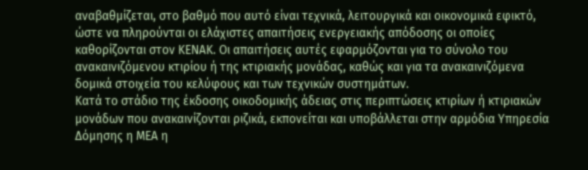αναβαθμίζεται, στο βαθμό που αυτό είναι τεχνικά, λειτουργικά και οικονομικά εφικτό, ώστε να πληρούνται οι ελάχιστες απαιτήσεις ενεργειακής απόδοσης οι οποίες καθορίζονται στον ΚΕΝΑΚ. Οι απαιτήσεις αυτές εφαρμόζονται για το σύνολο του ανακαινιζόμενου κτιρίου ή της κτιριακής μονάδας, καθώς και για τα ανακαινιζόμενα δομικά στοιχεία του κελύφους και των τεχνικών συστημάτων.
Κατά το στάδιο της έκδοσης οικοδομικής άδειας στις περιπτώσεις κτιρίων ή κτιριακών μονάδων που ανακαινίζονται ριζικά, εκπονείται και υποβάλλεται στην αρμόδια Υπηρεσία Δόμησης η ΜΕΑ η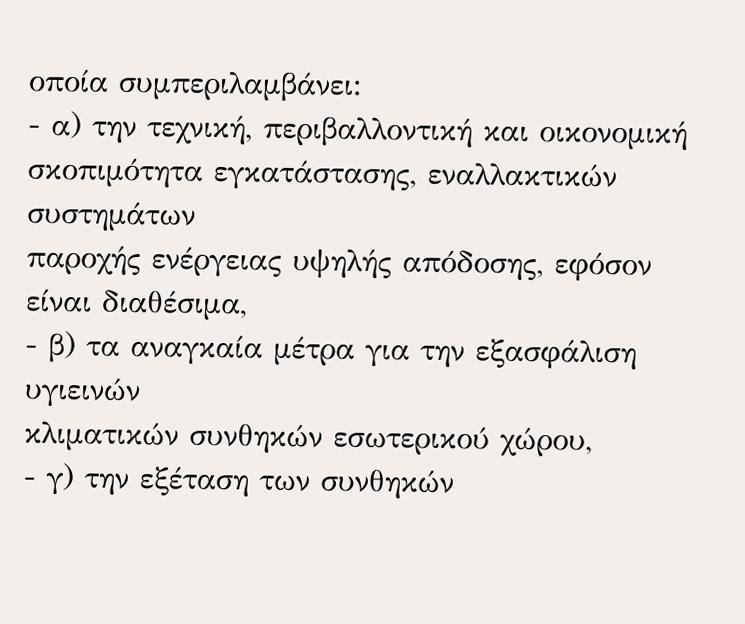οποία συμπεριλαμβάνει:
- α) την τεχνική, περιβαλλοντική και οικονομική σκοπιμότητα εγκατάστασης, εναλλακτικών συστημάτων
παροχής ενέργειας υψηλής απόδοσης, εφόσον είναι διαθέσιμα,
- β) τα αναγκαία μέτρα για την εξασφάλιση υγιεινών
κλιματικών συνθηκών εσωτερικού χώρου,
- γ) την εξέταση των συνθηκών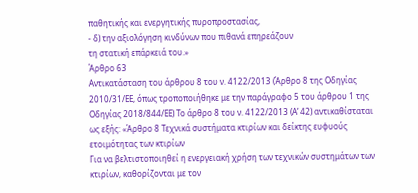παθητικής και ενεργητικής πυροπροστασίας,
- δ) την αξιολόγηση κινδύνων που πιθανά επηρεάζουν
τη στατική επάρκειά του.»
Άρθρο 63
Αντικατάσταση του άρθρου 8 του ν. 4122/2013 (Άρθρο 8 της Οδηγίας 2010/31/ΕΕ, όπως τροποποιήθηκε με την παράγραφο 5 του άρθρου 1 της Οδηγίας 2018/844/ΕΕ) Το άρθρο 8 του ν. 4122/2013 (Α’ 42) αντικαθίσταται ως εξής: «Άρθρο 8 Τεχνικά συστήματα κτιρίων και δείκτης ευφυούς ετοιμότητας των κτιρίων
Για να βελτιστοποιηθεί η ενεργειακή χρήση των τεχνικών συστημάτων των κτιρίων, καθορίζονται με τον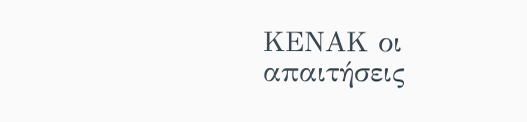ΚΕΝΑΚ οι απαιτήσεις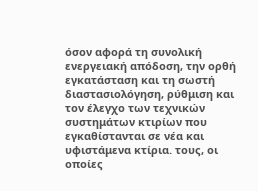όσον αφορά τη συνολική ενεργειακή απόδοση, την ορθή εγκατάσταση και τη σωστή διαστασιολόγηση, ρύθμιση και τον έλεγχο των τεχνικών συστημάτων κτιρίων που εγκαθίστανται σε νέα και υφιστάμενα κτίρια. τους, οι οποίες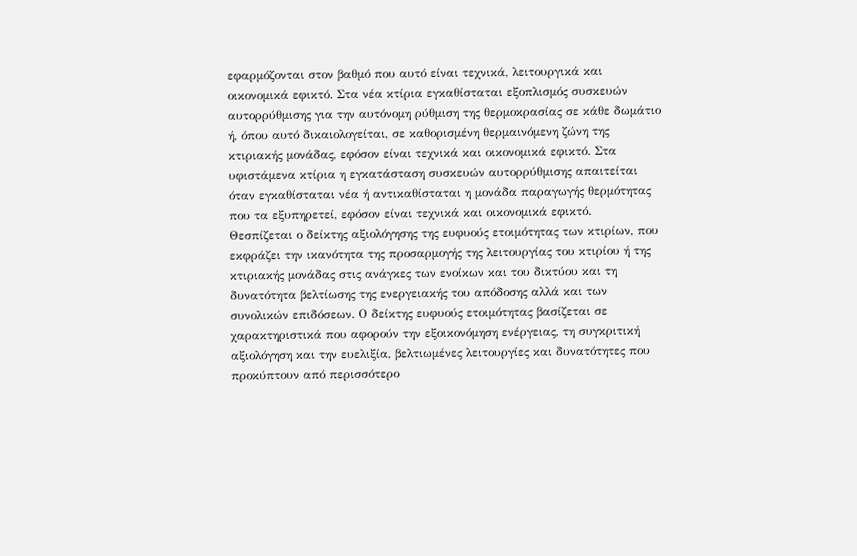εφαρμόζονται στον βαθμό που αυτό είναι τεχνικά, λειτουργικά και οικονομικά εφικτό. Στα νέα κτίρια εγκαθίσταται εξοπλισμός συσκευών αυτορρύθμισης για την αυτόνομη ρύθμιση της θερμοκρασίας σε κάθε δωμάτιο ή, όπου αυτό δικαιολογείται, σε καθορισμένη θερμαινόμενη ζώνη της κτιριακής μονάδας, εφόσον είναι τεχνικά και οικονομικά εφικτό. Στα υφιστάμενα κτίρια η εγκατάσταση συσκευών αυτορρύθμισης απαιτείται όταν εγκαθίσταται νέα ή αντικαθίσταται η μονάδα παραγωγής θερμότητας που τα εξυπηρετεί, εφόσον είναι τεχνικά και οικονομικά εφικτό.
Θεσπίζεται ο δείκτης αξιολόγησης της ευφυούς ετοιμότητας των κτιρίων, που εκφράζει την ικανότητα της προσαρμογής της λειτουργίας του κτιρίου ή της κτιριακής μονάδας στις ανάγκες των ενοίκων και του δικτύου και τη δυνατότητα βελτίωσης της ενεργειακής του απόδοσης αλλά και των συνολικών επιδόσεων. Ο δείκτης ευφυούς ετοιμότητας βασίζεται σε χαρακτηριστικά που αφορούν την εξοικονόμηση ενέργειας, τη συγκριτική αξιολόγηση και την ευελιξία, βελτιωμένες λειτουργίες και δυνατότητες που προκύπτουν από περισσότερο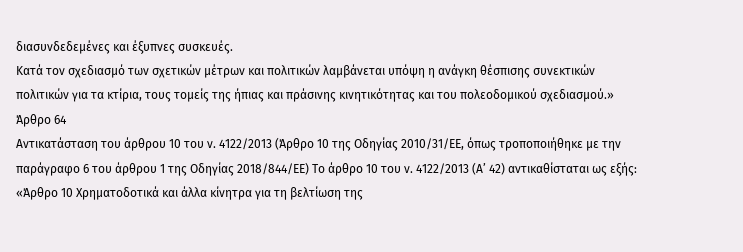διασυνδεδεμένες και έξυπνες συσκευές.
Κατά τον σχεδιασμό των σχετικών μέτρων και πολιτικών λαμβάνεται υπόψη η ανάγκη θέσπισης συνεκτικών πολιτικών για τα κτίρια, τους τομείς της ήπιας και πράσινης κινητικότητας και του πολεοδομικού σχεδιασμού.»
Άρθρο 64
Αντικατάσταση του άρθρου 10 του ν. 4122/2013 (Άρθρο 10 της Οδηγίας 2010/31/ΕΕ, όπως τροποποιήθηκε με την παράγραφο 6 του άρθρου 1 της Οδηγίας 2018/844/ΕΕ) Το άρθρο 10 του ν. 4122/2013 (Α’ 42) αντικαθίσταται ως εξής: «Άρθρο 10 Χρηματοδοτικά και άλλα κίνητρα για τη βελτίωση της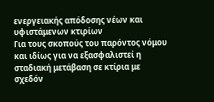ενεργειακής απόδοσης νέων και υφιστάμενων κτιρίων
Για τους σκοπούς του παρόντος νόμου και ιδίως για να εξασφαλιστεί η σταδιακή μετάβαση σε κτίρια με σχεδόν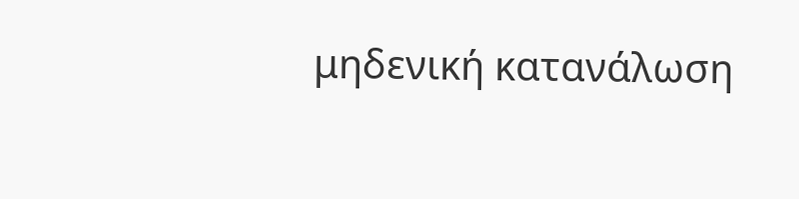μηδενική κατανάλωση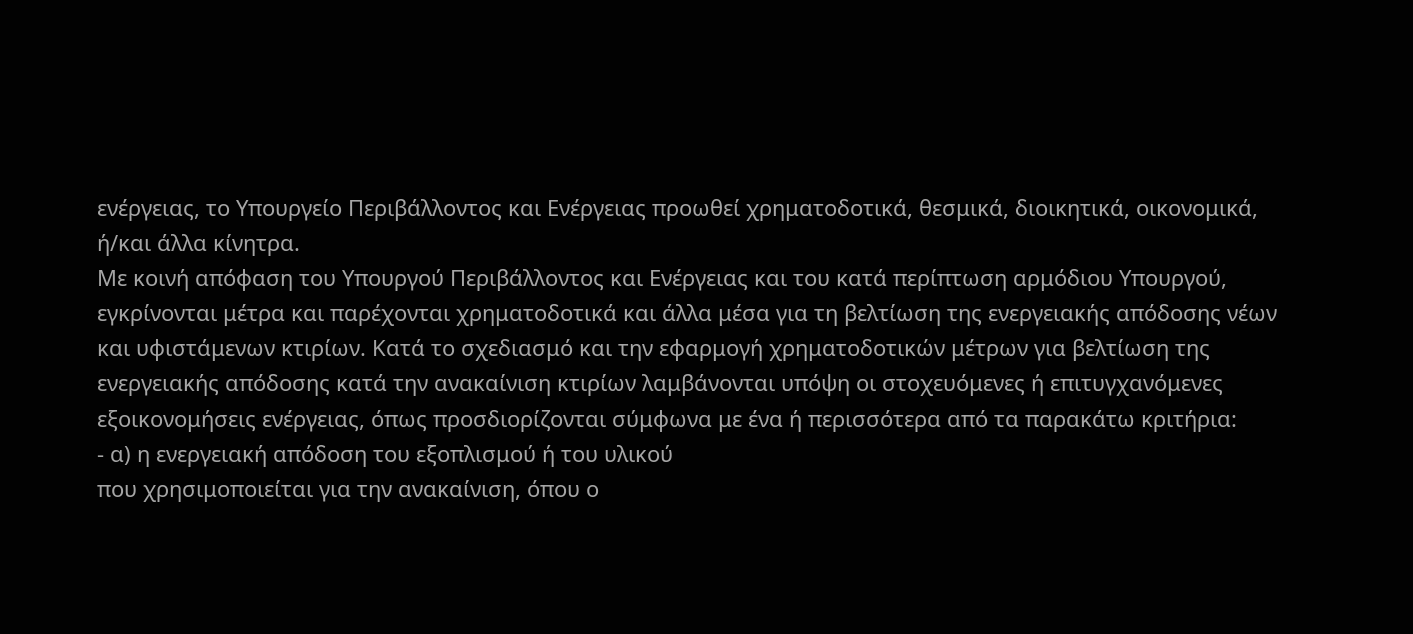ενέργειας, το Υπουργείο Περιβάλλοντος και Ενέργειας προωθεί χρηματοδοτικά, θεσμικά, διοικητικά, οικονομικά, ή/και άλλα κίνητρα.
Με κοινή απόφαση του Υπουργού Περιβάλλοντος και Ενέργειας και του κατά περίπτωση αρμόδιου Υπουργού, εγκρίνονται μέτρα και παρέχονται χρηματοδοτικά και άλλα μέσα για τη βελτίωση της ενεργειακής απόδοσης νέων και υφιστάμενων κτιρίων. Κατά το σχεδιασμό και την εφαρμογή χρηματοδοτικών μέτρων για βελτίωση της ενεργειακής απόδοσης κατά την ανακαίνιση κτιρίων λαμβάνονται υπόψη οι στοχευόμενες ή επιτυγχανόμενες εξοικονομήσεις ενέργειας, όπως προσδιορίζονται σύμφωνα με ένα ή περισσότερα από τα παρακάτω κριτήρια:
- α) η ενεργειακή απόδοση του εξοπλισμού ή του υλικού
που χρησιμοποιείται για την ανακαίνιση, όπου ο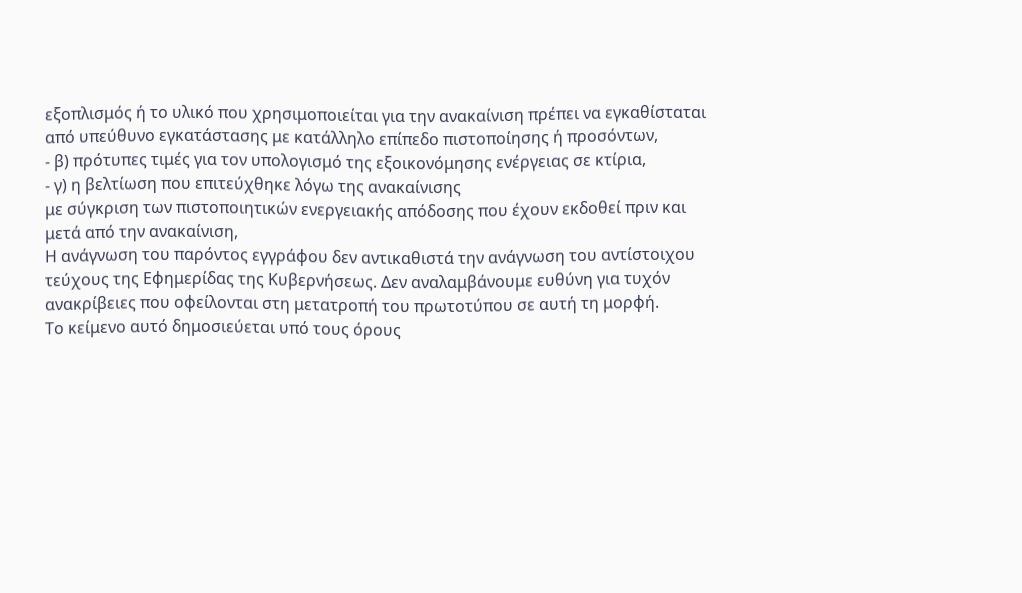εξοπλισμός ή το υλικό που χρησιμοποιείται για την ανακαίνιση πρέπει να εγκαθίσταται από υπεύθυνο εγκατάστασης με κατάλληλο επίπεδο πιστοποίησης ή προσόντων,
- β) πρότυπες τιμές για τον υπολογισμό της εξοικονόμησης ενέργειας σε κτίρια,
- γ) η βελτίωση που επιτεύχθηκε λόγω της ανακαίνισης
με σύγκριση των πιστοποιητικών ενεργειακής απόδοσης που έχουν εκδοθεί πριν και μετά από την ανακαίνιση,
Η ανάγνωση του παρόντος εγγράφου δεν αντικαθιστά την ανάγνωση του αντίστοιχου τεύχους της Εφημερίδας της Κυβερνήσεως. Δεν αναλαμβάνουμε ευθύνη για τυχόν ανακρίβειες που οφείλονται στη μετατροπή του πρωτοτύπου σε αυτή τη μορφή.
Το κείμενο αυτό δημοσιεύεται υπό τους όρους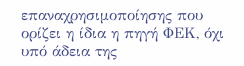επαναχρησιμοποίησης που ορίζει η ίδια η πηγή ΦΕΚ, όχι υπό άδεια της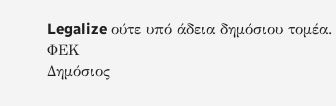Legalize ούτε υπό άδεια δημόσιου τομέα.
ΦΕΚ
Δημόσιος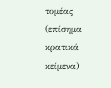τομέας (επίσημα κρατικά κείμενα)